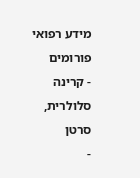מידע רפואי
פורומים
- קרינה סלולרית, סרטן
-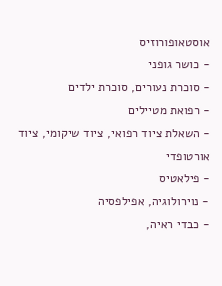אוסטאופורוזיס
- כושר גופני
- סוכרת נעורים, סוכרת ילדים
- רפואת מטיילים
- השאלת ציוד רפואי, ציוד שיקומי, ציוד אורטופדי
- פילאטיס
- נוירולוגיה, אפילפסיה
- כבדי ראיה,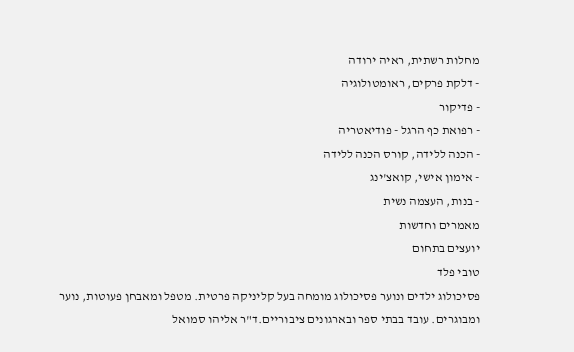מחלות רשתית, ראיה ירודה
- דלקת פרקים, ראומטולוגיה
- פדיקור
- רפואת כף הרגל - פודיאטריה
- הכנה ללידה, קורס הכנה ללידה
- אימון אישי, קואצ'ינג
- בנות, העצמה נשית
מאמרים וחדשות
יועצים בתחום
טובי פלד
פסיכולוג ילדים ונוער פסיכולוג מומחה בעל קליניקה פרטית. מטפל ומאבחן פעוטות, נוער ומבוגרים. עובד בבתי ספר ובארגונים ציבוריים.ד"ר אליהו סמואל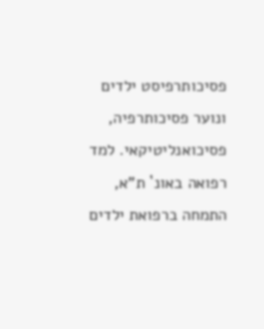פסיכותרפיסט ילדים ונוער פסיכותרפיה, פסיכואנליטיקאי. למד רפואה באונ` ת"א, התמחה ברפואת ילדים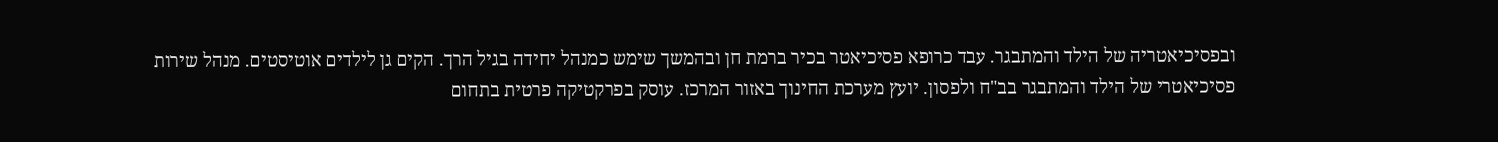ובפסיכיאטריה של הילד והמתבגר. עבד כרופא פסיכיאטר בכיר ברמת חן ובהמשך שימש כמנהל יחידה בגיל הרך. הקים גן לילדים אוטיסטים. מנהל שירות פסיכיאטרי של הילד והמתבגר בב"ח ולפסון. יועץ מערכת החינוך באזור המרכז. עוסק בפרקטיקה פרטית בתחום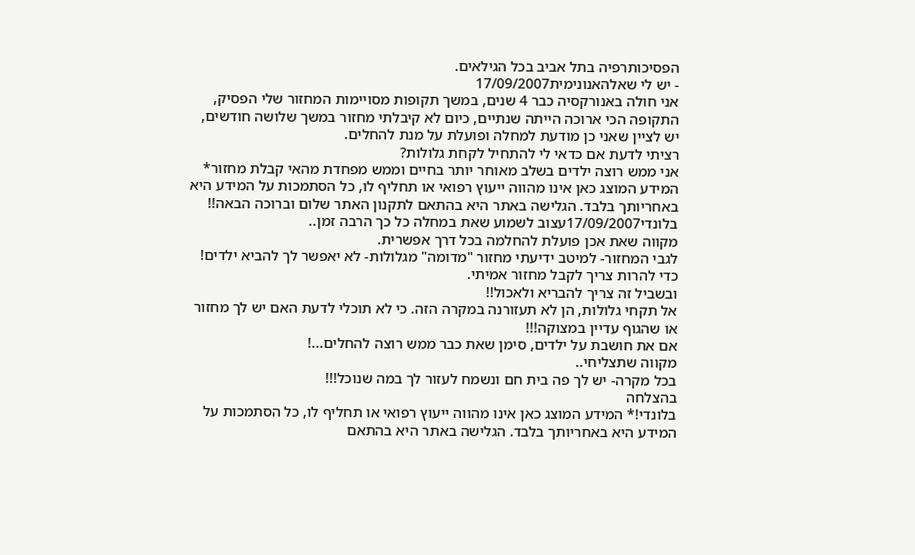הפסיכותרפיה בתל אביב בכל הגילאים.
- יש לי שאלהאנונימית17/09/2007
אני חולה באנורקסיה כבר 4 שנים, במשך תקופות מסויימות המחזור שלי הפסיק, התקופה הכי ארוכה הייתה שנתיים, כיום לא קיבלתי מחזור במשך שלושה חודשים, יש לציין שאני כן מודעת למחלה ופועלת על מנת להחלים.
רציתי לדעת אם כדאי לי להתחיל לקחת גלולות?
אני ממש רוצה ילדים בשלב מאוחר יותר בחיים וממש מפחדת מהאי קבלת מחזור* המידע המוצג כאן אינו מהווה ייעוץ רפואי או תחליף לו, כל הסתמכות על המידע היא באחריותך בלבד. הגלישה באתר היא בהתאם לתקנון האתר שלום וברוכה הבאה!!
בלונדי17/09/2007עצוב לשמוע שאת במחלה כל כך הרבה זמן..
מקווה שאת אכן פועלת להחלמה בכל דרך אפשרית.
לגבי המחזור- למיטב ידיעתי מחזור "מדומה" מגלולות- לא יאפשר לך להביא ילדים!
כדי להרות צריך לקבל מחזור אמיתי.
ובשביל זה צריך להבריא ולאכול!!
אל תקחי גלולות, הן לא תעזורנה במקרה הזה. כי לא תוכלי לדעת האם יש לך מחזור או שהגוף עדיין במצוקה!!!
אם את חושבת על ילדים, סימן שאת כבר ממש רוצה להחלים...!
מקווה שתצליחי..
בכל מקרה- יש לך פה בית חם ונשמח לעזור לך במה שנוכל!!!
בהצלחה
בלונדי!* המידע המוצג כאן אינו מהווה ייעוץ רפואי או תחליף לו, כל הסתמכות על המידע היא באחריותך בלבד. הגלישה באתר היא בהתאם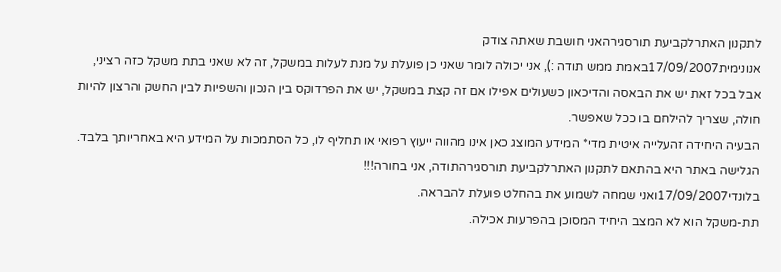לתקנון האתרלקביעת תורסגירהאני חושבת שאתה צודק
אנונימית17/09/2007באמת ממש תודה :), אני יכולה לומר שאני כן פועלת על מנת לעלות במשקל, זה לא שאני בתת משקל כזה רציני, אבל בכל זאת יש את הבאסה והדיכאון כשעולים אפילו אם זה קצת במשקל, יש את הפרדוקס בין הנכון והשפיות לבין החשק והרצון להיות חולה, שצריך להילחם בו ככל שאפשר.
הבעיה היחידה זהעלייה איטית מדי* המידע המוצג כאן אינו מהווה ייעוץ רפואי או תחליף לו, כל הסתמכות על המידע היא באחריותך בלבד. הגלישה באתר היא בהתאם לתקנון האתרלקביעת תורסגירהתודה, אני בחורה!!!
בלונדי17/09/2007ואני שמחה לשמוע את בהחלט פועלת להבראה.
תת-משקל הוא לא המצב היחיד המסוכן בהפרעות אכילה.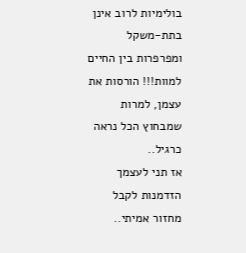בולימיות לרוב אינן בתת-משקל ומפרפרות בין החיים למוות!!! הורסות את עצמן, למרות שמבחוץ הכל נראה כרגיל..
אז תני לעצמך הזדמנות לקבל מחזור אמיתי..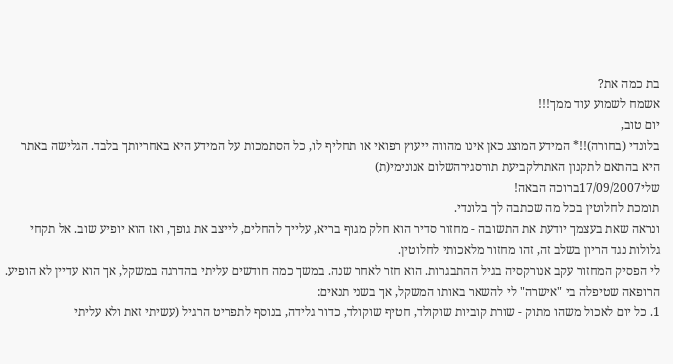בת כמה את?
אשמח לשמוע עוד ממך!!!
יום טוב,
בלונדי (בחורה)!!* המידע המוצג כאן אינו מהווה ייעוץ רפואי או תחליף לו, כל הסתמכות על המידע היא באחריותך בלבד. הגלישה באתר היא בהתאם לתקנון האתרלקביעת תורסגירהשלום אנונימי(ת)
שלי17/09/2007ברוכה הבאה!
תומכת לחלוטין בכל מה שכתבה לך בלונדי.
ונראה שאת בעצמך יודעת את התשובה - מחזור סדיר הוא חלק מגוף בריא, עלייך להחלים, לייצב את גופך, ואז הוא יופיע שוב. אל תקחי גלולות נגד הריון בשלב זה, זהו מחזור מלאכותי לחלוטין.
לי הפסיק המחזור עקב אנורקסיה בגיל ההתבגרות. הוא חזר לאחר שנה. במשך כמה חודשים עליתי בהדרגה במשקל, אך הוא עדיין לא הופיע. הרופאה שטיפלה בי "אישרה" לי להשאר באותו המשקל, אך בשני תנאים:
1. כל יום לאכול משהו מתוק - שורת קוביות שוקולד, חטיף שוקולד, כדור גלידה, בנוסף לתפריט הרגיל (עשיתי זאת ולא עליתי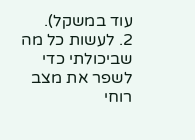עוד במשקל).
2. לעשות כל מה שביכולתי כדי לשפר את מצב רוחי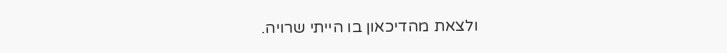ולצאת מהדיכאון בו הייתי שרויה.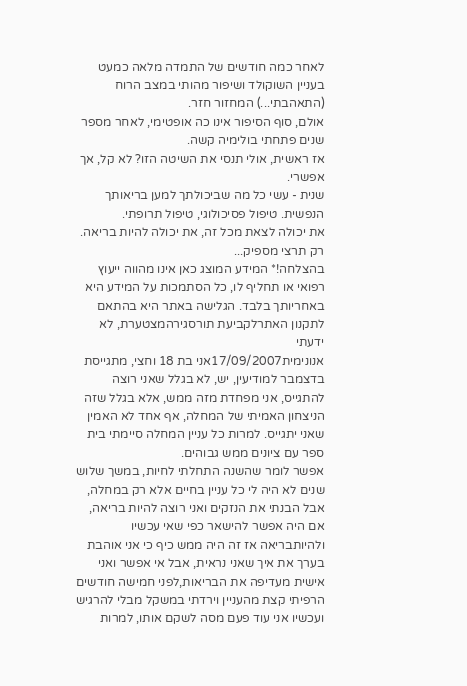לאחר כמה חודשים של התמדה מלאה כמעט בעניין השוקולד ושיפור מהותי במצב הרוח (התאהבתי...) המחזור חזר.
אולם, סוף הסיפור אינו כה אופטימי, לאחר מספר שנים פתחתי בולימיה קשה.
אז ראשית, אולי תנסי את השיטה הזו? לא קל, אך אפשרי.
שנית - עשי כל מה שביכולתך למען בריאותך הנפשית. טיפול פסיכולוגי, טיפול תרופתי.
את יכולה לצאת מכל זה, את יכולה להיות בריאה. רק תרצי מספיק...
בהצלחה!* המידע המוצג כאן אינו מהווה ייעוץ רפואי או תחליף לו, כל הסתמכות על המידע היא באחריותך בלבד. הגלישה באתר היא בהתאם לתקנון האתרלקביעת תורסגירהמצטערת, לא ידעתי
אנונימית17/09/2007אני בת 18 וחצי, מתגייסת בדצמבר למודיעין, יש, לא בגלל שאני רוצה להתגייס, אני מפחדת מזה ממש, אלא בגלל שזה הניצחון האמיתי של המחלה, אף אחד לא האמין שאני יתגייס. למרות כל עניין המחלה סיימתי בית ספר עם ציונים ממש גבוהים.
אפשר לומר שהשנה התחלתי לחיות, במשך שלוש שנים לא היה לי כל עניין בחיים אלא רק במחלה, אבל הבנתי את הנזקים ואני רוצה להיות בריאה, אם היה אפשר להישאר כפי שאי עכשיו ולהיותבריאה אז זה היה ממש כיף כי אני אוהבת בערך את איך שאני נראית, אבל אי אפשר ואני אישית מעדיפה את הבריאות,לפני חמישה חודשים הרפיתי קצת מהעניין וירדתי במשקל מבלי להרגיש ועכשיו אני עוד פעם מסה לשקם אותו, למרות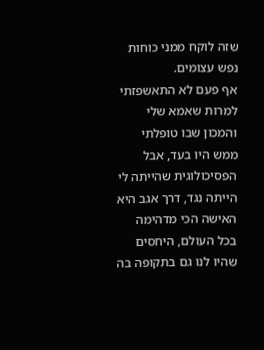שזה לוקח ממני כוחות נפש עצומים.
אף פעם לא התאשפזתי למרות שאמא שלי והמכון שבו טופלתי ממש היו בעד, אבל הפסיכולוגית שהייתה לי הייתה נגד, דרך אגב היא האישה הכי מדהימה בכל העולם, היחסים שהיו לנו גם בתקופה בה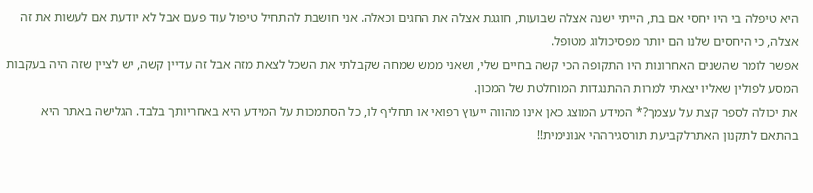היא טיפלה בי היו יחסי אם בת, הייתי ישנה אצלה שבועות, חוגגת אצלה את החגים וכאלה. אני חושבת להתחיל טיפול עוד פעם אבל לא יודעת אם לעשות את זה אצלה, כי היחסים שלנו הם יותר מפסיכולוג מטופל.
אפשר לומר שהשנים האחרונות היו התקופה הכי קשה בחיים שלי, ושאני ממש שמחה שקבלתי את השכל לצאת מזה אבל זה עדיין קשה, יש לציין שזה היה בעקבות המסע לפולין שאליו יצאתי למרות ההתנגדות המוחלטת של המכון.
את יכולה לספר קצת על עצמך?* המידע המוצג כאן אינו מהווה ייעוץ רפואי או תחליף לו, כל הסתמכות על המידע היא באחריותך בלבד. הגלישה באתר היא בהתאם לתקנון האתרלקביעת תורסגירההי אנונימית!!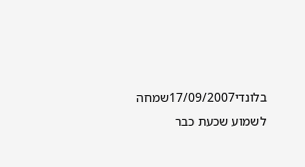בלונדי17/09/2007שמחה לשמוע שכעת כבר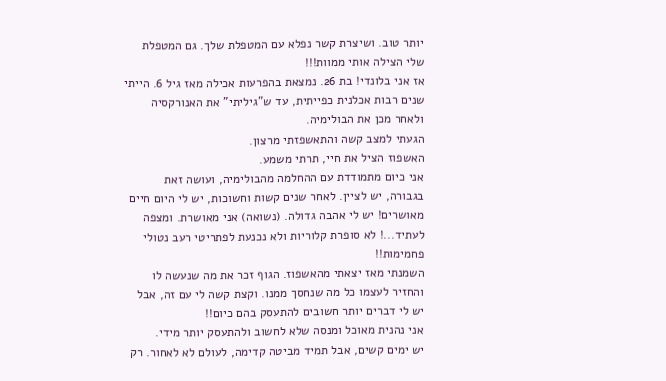יותר טוב. ושיצרת קשר נפלא עם המטפלת שלך. גם המטפלת שלי הצילה אותי ממוות!!!
אז אני בלונדי! בת 26. נמצאת בהפרעות אכילה מאז גיל 6. הייתי שנים רבות אכלנית כפייתית, עד ש"גיליתי" את האנורקסיה ולאחר מכן את הבולימיה.
הגעתי למצב קשה והתאשפזתי מרצון.
האשפוז הציל את חיי, תרתי משמע.
אני כיום מתמודדת עם ההחלמה מהבולימיה, ועושה זאת בגבורה, יש לציין. לאחר שנים קשות וחשוכות, יש לי היום חיים מאושרים! יש לי אהבה גדולה. (נשואה) אני מאושרת. ומצפה לעתיד...! לא סופרת קלוריות ולא נכנעת לפתריטי רעב נטולי פחמימות!!
השמנתי מאז יצאתי מהאשפוז. הגוף זכר את מה שנעשה לו והחזיר לעצמו כל מה שנחסך ממנו. וקצת קשה לי עם זה, אבל יש לי דברים יותר חשובים להתעסק בהם כיום!!
אני נהנית מאוכל ומנסה שלא לחשוב ולהתעסק יותר מידי.
יש ימים קשים, אבל תמיד מביטה קדימה, לעולם לא לאחור. רק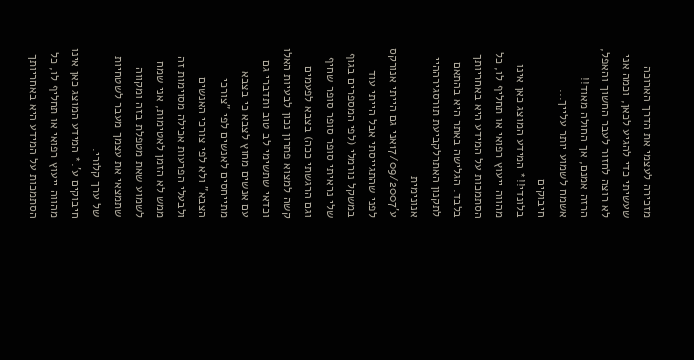מזכירה לעצמי את הדרך הארוכה שעשיתי כדי להגיע לכאן, וכמה אני לא רוצה לחזור לעבר החשוך והאפל, הרזה אמנם, אך החולה מאוד!!
אשמח לשמוע יותר עלייך...
חיבוקים
בלונדי!!* המידע המוצג כאן אינו מהווה ייעוץ רפואי או תחליף לו, כל הסתמכות על המידע היא באחריותך בלבד. הגלישה באתר היא בהתאם לתקנון האתרלקביעת תורסגירההיי אנונימית
ע'17/09/2007אני גם הייתי אנורקס לפני שהתגייסתי אבל הייתי עוד במשקל נורמלי (לפי המספרים בגוף שלי נראיתי סופר סופר סופר שחיף וגם הרגשתי ככה) בצבא לפעמים קשה למצוא פתרון נכון לבעיות האלו וכדאי שתשימי לב טוב ותדברי גם עם אנשים מחוץ לצבא כי בצבא מתייחסים לאנשים לפי "צורכי הצבא" ולא לפי צורכי האנשים ולבעלי הפרעות אכילה מסוימות זה ממש לא הזמן לאטימות, אני שמח לשמוע שאת מטפלת בזה ומקווה שתמצאי את עצמך מעבר לשטחיות של ערך קלורי.
חיבוקים ע'.* המידע המוצג כאן אינו מהווה ייעוץ רפואי או תחליף לו, כל הסתמכות על המידע היא באחריותך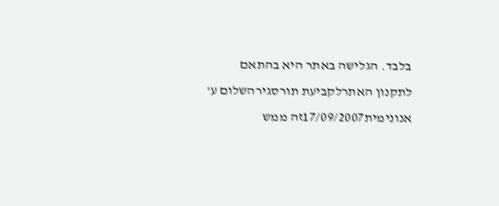בלבד. הגלישה באתר היא בהתאם לתקנון האתרלקביעת תורסגירהשלום ע'
אנונימית17/09/2007זה ממש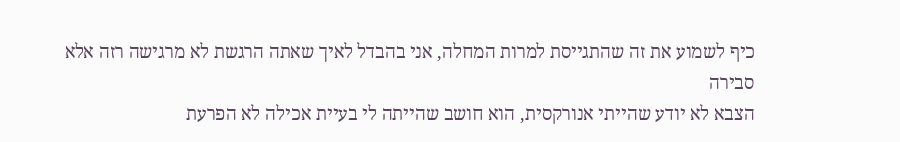כיף לשמוע את זה שהתגייסת למרות המחלה, אני בהבדל לאיך שאתה הרגשת לא מרגישה רזה אלא סבירה
הצבא לא יודע שהייתי אנורקסית, הוא חושב שהייתה לי בעיית אכילה לא הפרעת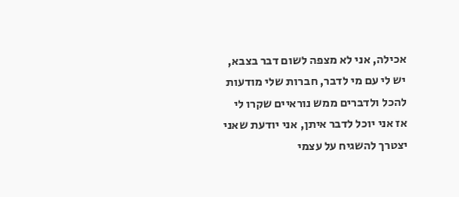אכילה, אני לא מצפה לשום דבר בצבא, יש לי עם מי לדבר, חברות שלי מודעות להכל ולדברים ממש נוראיים שקרו לי אז אני יוכל לדבר איתן, אני יודעת שאני יצטרך להשגיח על עצמי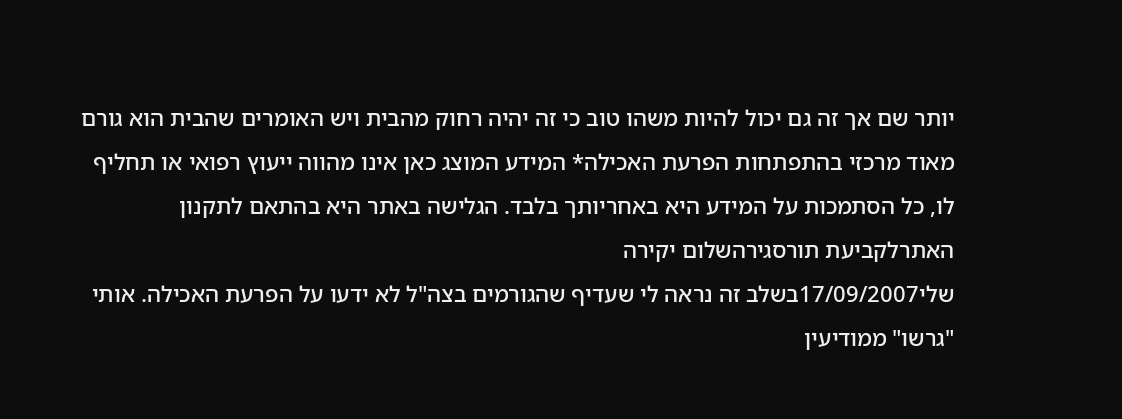יותר שם אך זה גם יכול להיות משהו טוב כי זה יהיה רחוק מהבית ויש האומרים שהבית הוא גורם מאוד מרכזי בהתפתחות הפרעת האכילה* המידע המוצג כאן אינו מהווה ייעוץ רפואי או תחליף לו, כל הסתמכות על המידע היא באחריותך בלבד. הגלישה באתר היא בהתאם לתקנון האתרלקביעת תורסגירהשלום יקירה
שלי17/09/2007בשלב זה נראה לי שעדיף שהגורמים בצה"ל לא ידעו על הפרעת האכילה. אותי "גרשו" ממודיעין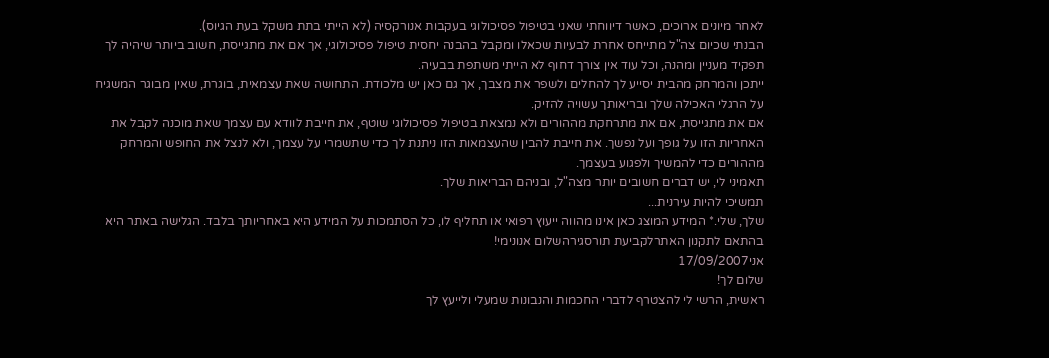לאחר מיונים ארוכים, כאשר דיווחתי שאני בטיפול פסיכולוגי בעקבות אנורקסיה (לא הייתי בתת משקל בעת הגיוס).
הבנתי שכיום צה"ל מתייחס אחרת לבעיות שכאלו ומקבל בהבנה יחסית טיפול פסיכולוגי, אך אם את מתגייסת, חשוב ביותר שיהיה לך תפקיד מעניין ומהנה, וכל עוד אין צורך דחוף לא הייתי משתפת בבעיה.
ייתכן והמרחק מהבית יסייע לך להחלים ולשפר את מצבך, אך גם כאן יש מלכודת. התחושה שאת עצמאית, בוגרת, שאין מבוגר המשגיח על הרגלי האכילה שלך ובריאותך עשויה להזיק.
אם את מתגייסת, אם את מתרחקת מההורים ולא נמצאת בטיפול פסיכולוגי שוטף, את חייבת לוודא עם עצמך שאת מוכנה לקבל את האחריות הזו על גופך ועל נפשך. את חייבת להבין שהעצמאות הזו ניתנת לך כדי שתשמרי על עצמך, ולא לנצל את החופש והמרחק מההורים כדי להמשיך ולפגוע בעצמך.
תאמיני לי, יש דברים חשובים יותר מצה"ל, ובניהם הבריאות שלך.
תמשיכי להיות עירנית...
שלך, שלי.* המידע המוצג כאן אינו מהווה ייעוץ רפואי או תחליף לו, כל הסתמכות על המידע היא באחריותך בלבד. הגלישה באתר היא בהתאם לתקנון האתרלקביעת תורסגירהשלום אנונימי!
אני17/09/2007
שלום לך!
ראשית, הרשי לי להצטרף לדברי החכמות והנבונות שמעלי ולייעץ לך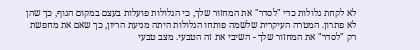לא לקחת גלולות כדי "לסדר" את המחזור שלך, כי הגלולות פועלות בעצם במקום הגוף, כך שהן לא פתרון. המטרה העיקרית שלשמה פותחו הגלולות היתה מניעת הריון, כך שאם את מחפשת רק "לסדר" את המחזור שלך - השיבי את זה הטבעי. מצב טבעי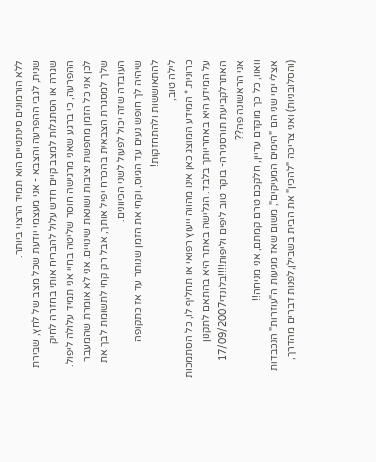ללא הורמונים סינתטיים הוא תמיד הרצוי ביותר.
שנית, לגבי ההפרעה והצבא - אני מעצמי יודעת שכל מצב של לחץ, שבירת שגרה או הסתגלות למצב קיים חדש עלול להבריח אותי בחזרה לחיק ההפרעה, כי ברגע שאני מרגישה חוסר שליטה בחיי אני תמיד עלולה ליפול. לכן אני כל הזמן מחפשת יציבות ושונאת שינויים. אני לא אומרת שהמעבר שלך למסגרת הצבאית בהכרח יפיל אותך, אבל רק קחי לתשומת לבך את העובדה שזה יכול לפעול לשני הכיוונים.
שיהיה לך חופש נעים עד הגיוס, וקחי את הזמן שנותר עד אז כתקופה להתאוששות ולהתחזקות!
לילה טוב,
כרונית.* המידע המוצג כאן אינו מהווה ייעוץ רפואי או תחליף לו, כל הסתמכות על המידע היא באחריותך בלבד. הגלישה באתר היא בהתאם לתקנון האתרלקביעת תורסגירה- בוקר טוב ליפים וליפות!!!!בלונדי17/09/2007
אני הראשונה פה??
וואוו, כל כך מוקדם עדיין, חלקכם טרם קמתם, אני מניחה!!
אצלי ימי שני הם "הימים המעיקים", משום שאז מגיעות ה"עוזרות" הנכבדות (והסלובניות) ואני צריכה "להכין" את הבית בשבילן,לפנות דברים מהדרך,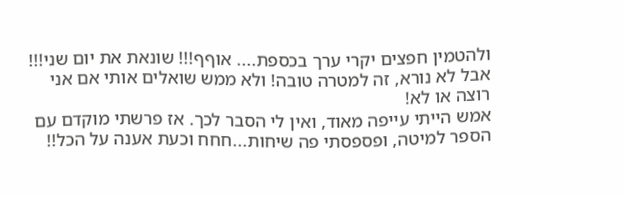ולהטמין חפצים יקרי ערך בכספת.... אוףף!!! שונאת את יום שני!!! אבל לא נורא, זה למטרה טובה! ולא ממש שואלים אותי אם אני רוצה או לא!
אמש הייתי עייפה מאוד, ואין לי הסבר לכך. אז פרשתי מוקדם עם הספר למיטה, ופספסתי פה שיחות...חחח וכעת אענה על הכל!!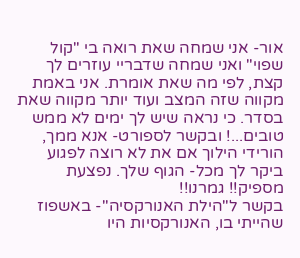אור- אני שמחה שאת רואה בי "קול שפוי" ואני שמחה שדבריי עוזרים לך קצת, לפי מה שאת אומרת. אני באמת מקווה שזה המצב ועוד יותר מקווה שאת בסדר. כי נראה שיש לך ימים לא ממש טובים...! ובקשר לספורט- אנא ממך, הורידי הילוך אם את לא רוצה לפגוע ביקר לך מכל- הגוף שלך. נפצעת מספיק!! גמרנו!!
בקשר ל"הילת האנורקסיה"- באשפוז שהייתי בו, האנורקסיות היו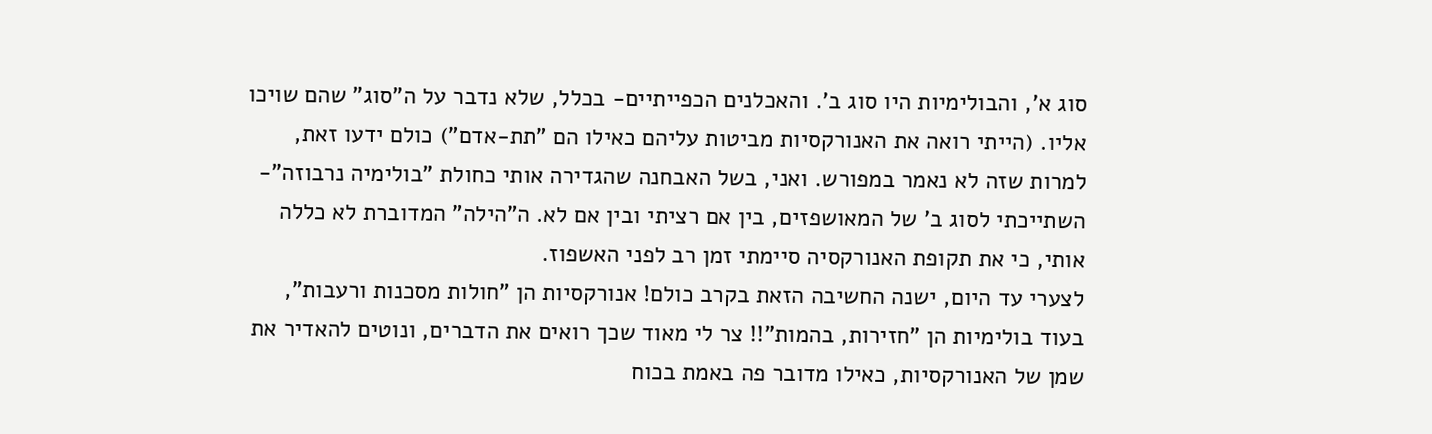סוג א', והבולימיות היו סוג ב'. והאכלנים הכפייתיים- בכלל, שלא נדבר על ה"סוג" שהם שויכו אליו. (הייתי רואה את האנורקסיות מביטות עליהם כאילו הם "תת-אדם") כולם ידעו זאת, למרות שזה לא נאמר במפורש. ואני, בשל האבחנה שהגדירה אותי כחולת "בולימיה נרבוזה"- השתייכתי לסוג ב' של המאושפזים, בין אם רציתי ובין אם לא. ה"הילה" המדוברת לא כללה אותי, כי את תקופת האנורקסיה סיימתי זמן רב לפני האשפוז.
לצערי עד היום, ישנה החשיבה הזאת בקרב כולם! אנורקסיות הן "חולות מסכנות ורעבות", בעוד בולימיות הן "חזירות, בהמות"!! צר לי מאוד שכך רואים את הדברים, ונוטים להאדיר את שמן של האנורקסיות, כאילו מדובר פה באמת בכוח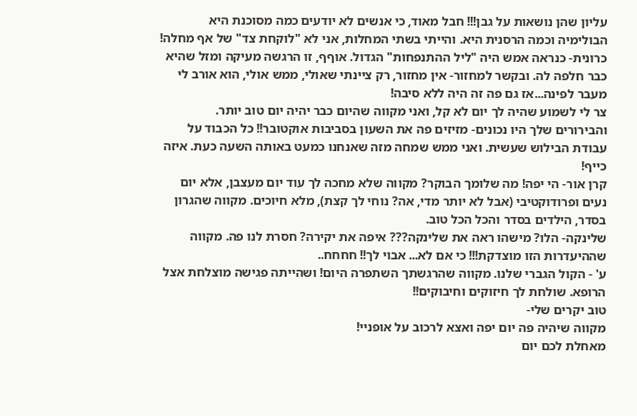עליון שהן נושאות על גבן!!! חבל מאוד, כי אנשים לא יודעים כמה מסוכנת היא הבולימיה וכמה הרסנית היא. והייתי בשתי המחלות, אני לא "לוקחת צד" של אף מחלה!
כרונית- כנראה אמש היה "ליל ההתנפחות" הגדול. אוףף, זו הרגשה מעיקה ומזל שהיא כבר חלפה לה. ובקשר למחזור- אין מחזור, רק ציינתי שאולי, ממש אולי, הוא אורב לי מעבר לפינה...אז גם פה זה היה ללא סיבה!
צר לי לשמוע שהיה לך יום לא קל, ואני מקווה שהיום כבר יהיה יום טוב יותר.
והבירורים שלך היו נכונים- מזיזים פה את השעון בסביבות אוקטובר!! כל הכבוד על עבודת הבילוש שעשית. ואני ממש שמחה מזה שאנחנו כמעט באותה השעה כעת. איזה כייף!
קרן אור- הי יפה! מה שלומך הבוקר? מקווה שלא מחכה לך עוד יום מעצבן, אלא יום נעים ופרודוקטיבי (אבל לא יותר מדי, אה? נוחי לך קצת), מלא חיוכים. מקווה שהגרון בסדר, הילדים בסדר והכל הכל טוב.
שלינקה- הלו? מישהו ראה את שלינקה??? איפה את יקירה? חסרת לנו פה. מקווה שההיעדרות הזו מוצדקת!!! כי אם לא... אבוי לך!! חחחח..
ע' - הקול הגברי שלנו. מקווה שהרגשתך השתפרה היום! ושהייתה פגישה מוצלחת אצל הרופא. שולחת לך חיזוקים וחיבוקים!!
טוב יקרים שלי-
מקווה שיהיה פה יום יפה ואצא לרכוב על אופניי!
מאחלת לכם יום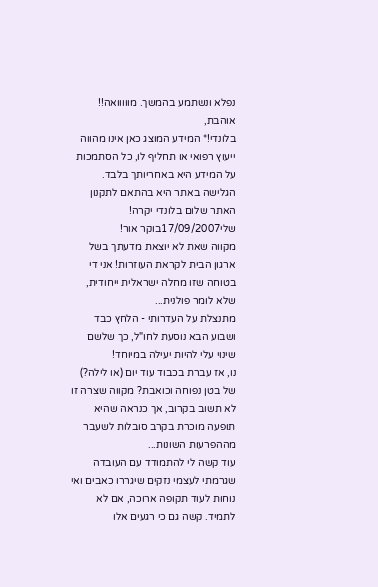נפלא ונשתמע בהמשך. מווווואה!!
אוהבת,
בלונדי!* המידע המוצג כאן אינו מהווה ייעוץ רפואי או תחליף לו, כל הסתמכות על המידע היא באחריותך בלבד. הגלישה באתר היא בהתאם לתקנון האתר שלום בלונדי יקרה!
שלי17/09/2007בוקר אור!
מקווה שאת לא יוצאת מדעתך בשל ארגון הבית לקראת העוזרות! אני די בטוחה שזו מחלה ישראלית ייחודית, שלא לומר פולנית...
מתנצלת על העדרותי - הלחץ כבד ושבוע הבא נוסעת לחו"ל, כך שלשם שינוי עלי להיות יעילה במיוחד!
נו, אז עברת בכבוד עוד יום (או לילה?) של בטן נפוחה וכואבת? מקווה שצרה זו לא תשוב בקרוב, אך כנראה שהיא תופעה מוכרת בקרב סובלות לשעבר מההפרעות השונות...
עוד קשה לי להתמודד עם העובדה שגרמתי לעצמי נזקים שיגררו כאבים ואי נוחות לעוד תקופה ארוכה, אם לא לתמיד. קשה גם כי רגעים אלו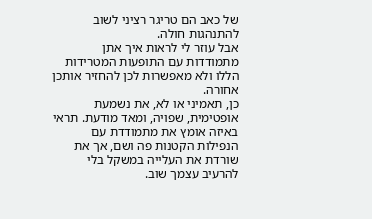של כאב הם טריגר רציני לשוב להתנהגות חולה.
אבל עוזר לי לראות איך אתן מתמודדות עם התופעות המטרידות הללו ולא מאפשרות לכן להחזיר אותכן אחורה.
כן, תאמיני או לא, את נשמעת אופטימית, שפויה, ומאד מודעת. תראי באיזה אומץ את מתמודדת עם הנפילות הקטנות פה ושם, אך את שורדת את העלייה במשקל בלי להרעיב עצמך שוב.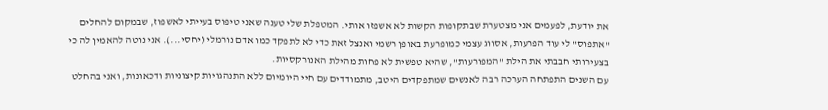את יודעת, לפעמים אני מצטערת שבתקופות הקשות לא אשפזו אותי. המטפלת שלי טענה שאני טיפוס בעייתי לאשפוז, שבמקום להחלים "אתפוס" לי עוד הפרעות, אסווג עצמי כמופרעת באופן רשמי ואנצל זאת כדי לא לתפקד כמו אדם נורמלי (יחסי...). אני נוטה להאמין לה כי בצעירותי חבבתי את הילת "המפורעות", שהיא טפשית לא פחות מהילת האנורקסיות.
עם השנים התפתחה הערכה רבה לאנשים שמתפקדים היטב, מתמודדים עם חיי היומיום ללא התנהגויות קיצוניות ודכאונות, ואני בהחלט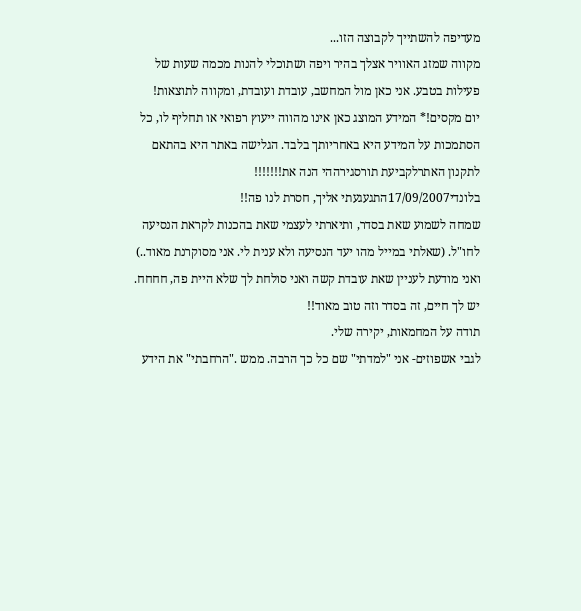מעדיפה להשתייך לקבוצה הזו...
מקווה שמזג האוויר אצלך בהיר ויפה ושתוכלי להנות מכמה שעות של פעילות בטבע. אני כאן מול המחשב, עובדת ועובדת, ומקווה לתוצאות!
יום מקסים!* המידע המוצג כאן אינו מהווה ייעוץ רפואי או תחליף לו, כל הסתמכות על המידע היא באחריותך בלבד. הגלישה באתר היא בהתאם לתקנון האתרלקביעת תורסגירההי הנה את!!!!!!!
בלונדי17/09/2007התגעגעתי אליך, חסרת לנו פה!!
שמחה לשמוע שאת בסדר, ותיארתי לעצמי שאת בהכנות לקראת הנסיעה לחו"ל. (שאלתי במייל מהו יעד הנסיעה ולא ענית לי. אני מסוקרנת מאוד..) ואני מודעת לעניין שאת עובדת קשה ואני סולחת לך שלא היית פה, חחחח. יש לך חיים, זה בסדר וזה טוב מאוד!!
תודה על המחמאות, יקירה שלי.
לגבי אשפוזים- אני "למדתי" שם כל כך הרבה. ממש ."הרחבתי" את הידע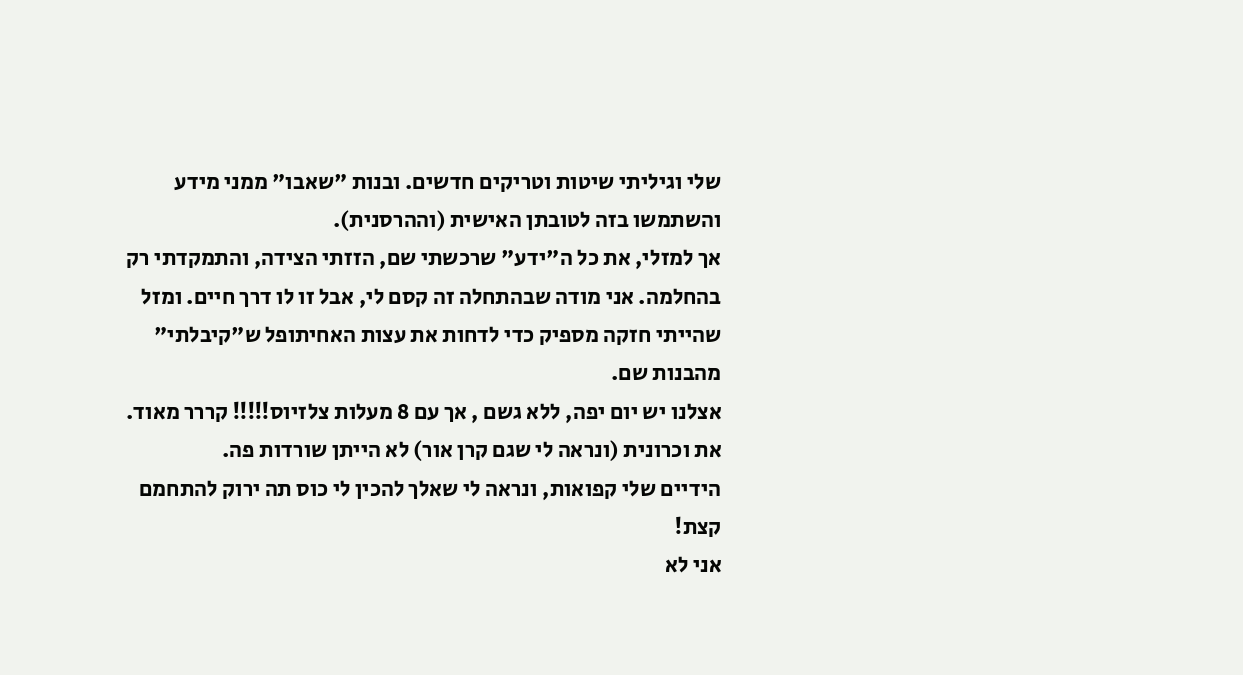שלי וגיליתי שיטות וטריקים חדשים. ובנות "שאבו" ממני מידע והשתמשו בזה לטובתן האישית (וההרסנית).
אך למזלי, את כל ה"ידע" שרכשתי שם, הזזתי הצידה, והתמקדתי רק בהחלמה. אני מודה שבהתחלה זה קסם לי, אבל זו לו דרך חיים. ומזל שהייתי חזקה מספיק כדי לדחות את עצות האחיתופל ש"קיבלתי" מהבנות שם.
אצלנו יש יום יפה, ללא גשם , אך עם 8 מעלות צלזיוס!!!!! קררר מאוד. את וכרונית (ונראה לי שגם קרן אור) לא הייתן שורדות פה.
הידיים שלי קפואות, ונראה לי שאלך להכין לי כוס תה ירוק להתחמם קצת!
אני לא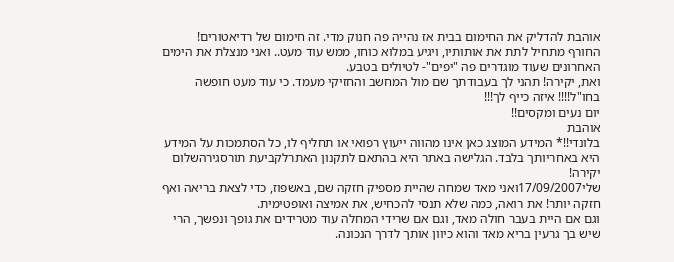אוהבת להדליק את החימום בבית אז נהייה פה חנוק מדי. זה חימום של רדיאטורים!
החורף מתחיל לתת את אותותיו, ויגיע במלוא כוחו, ממש עוד מעט.. ואני מנצלת את הימים האחרונים שעוד מוגדרים פה "יפים"- לטיולים בטבע.
ואת, יקירה! תהני לך בעבודתך שם מול המחשב והחזיקי מעמד. כי עוד מעט חופשה בחו"ל!!!! איזה כייף לך!!!
יום נעים ומקסים!!
אוהבת
בלונדי!!* המידע המוצג כאן אינו מהווה ייעוץ רפואי או תחליף לו, כל הסתמכות על המידע היא באחריותך בלבד. הגלישה באתר היא בהתאם לתקנון האתרלקביעת תורסגירהשלום יקירה!
שלי17/09/2007ואני מאד שמחה שהיית מספיק חזקה שם, באשפוז, כדי לצאת בריאה ואף חזקה יותר! את רואה, כמה שלא תנסי להכחיש, את אמיצה ואופטימית.
וגם אם היית בעבר חולה מאד, וגם אם שרידי המחלה עוד מטרידים את גופך ונפשך, הרי שיש בך גרעין בריא מאד והוא כיוון אותך לדרך הנכונה.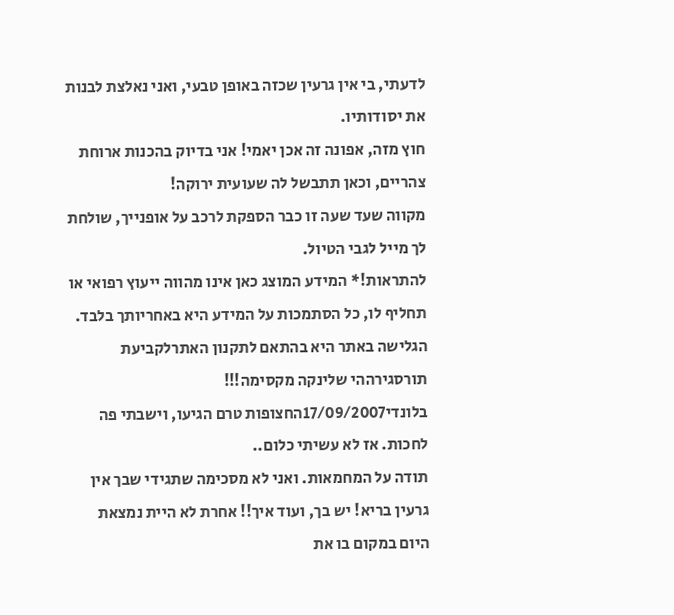לדעתי, בי אין גרעין שכזה באופן טבעי, ואני נאלצת לבנות את יסודותיו.
חוץ מזה, אפונה זה אכן יאמי! אני בדיוק בהכנות ארוחת צהריים, וכאן תתבשל לה שעועית ירוקה!
מקווה שעד שעה זו כבר הספקת לרכב על אופנייך, שולחת לך מייל לגבי הטיול.
להתראות!* המידע המוצג כאן אינו מהווה ייעוץ רפואי או תחליף לו, כל הסתמכות על המידע היא באחריותך בלבד. הגלישה באתר היא בהתאם לתקנון האתרלקביעת תורסגירההי שלינקה מקסימה!!!
בלונדי17/09/2007החצופות טרם הגיעו, וישבתי פה לחכות. אז לא עשיתי כלום..
תודה על המחמאות. ואני לא מסכימה שתגידי שבך אין גרעין בריא! יש בך, ועוד איך!! אחרת לא היית נמצאת היום במקום בו את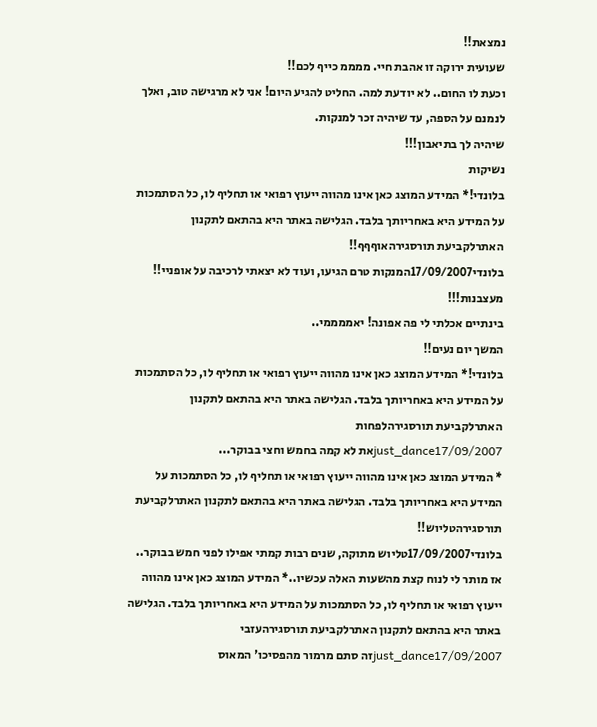נמצאת!!
שעועית ירוקה זו אהבת חיי. ממממ כייף לכם!!
וכעת לו החום.. לא יודעת למה. החליט להגיע היום! אני לא מרגישה טוב, ואלך לנמנם על הספה, עד שיהיה זכר למנקות.
שיהיה לך בתיאבון!!!
נשיקות
בלונדי!* המידע המוצג כאן אינו מהווה ייעוץ רפואי או תחליף לו, כל הסתמכות על המידע היא באחריותך בלבד. הגלישה באתר היא בהתאם לתקנון האתרלקביעת תורסגירהאוףףף!!
בלונדי17/09/2007המנקות טרם הגיעו, ועוד לא יצאתי לרכיבה על אופניי!!
מעצבנות!!!
בינתיים אכלתי לי פה אפונה! יאממממי..
המשך יום נעים!!
בלונדי!* המידע המוצג כאן אינו מהווה ייעוץ רפואי או תחליף לו, כל הסתמכות על המידע היא באחריותך בלבד. הגלישה באתר היא בהתאם לתקנון האתרלקביעת תורסגירהלפחות
just_dance17/09/2007את לא קמה בחמש וחצי בבוקר...
* המידע המוצג כאן אינו מהווה ייעוץ רפואי או תחליף לו, כל הסתמכות על המידע היא באחריותך בלבד. הגלישה באתר היא בהתאם לתקנון האתרלקביעת תורסגירהטליוש!!
בלונדי17/09/2007טליוש מתוקה, שנים רבות קמתי אפילו לפני חמש בבוקר..
אז מותר לי לנוח קצת מהשעות האלה עכשיו..* המידע המוצג כאן אינו מהווה ייעוץ רפואי או תחליף לו, כל הסתמכות על המידע היא באחריותך בלבד. הגלישה באתר היא בהתאם לתקנון האתרלקביעת תורסגירהעזבי
just_dance17/09/2007זה סתם מרמור מהפסיכו' המאוס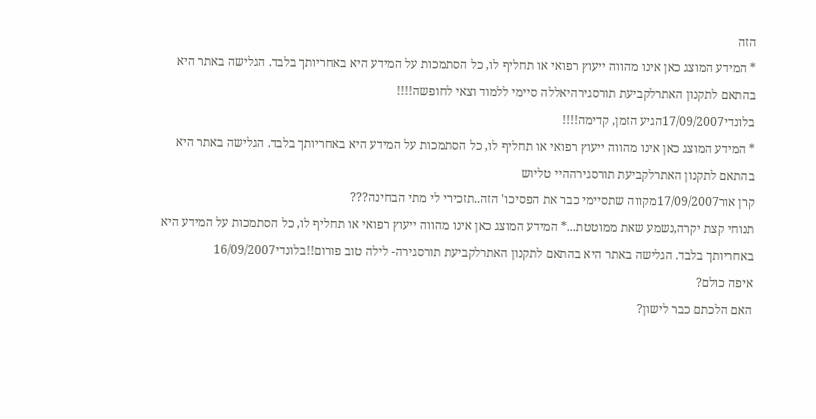הזה
* המידע המוצג כאן אינו מהווה ייעוץ רפואי או תחליף לו, כל הסתמכות על המידע היא באחריותך בלבד. הגלישה באתר היא בהתאם לתקנון האתרלקביעת תורסגירהיאללה סיימי ללמוד וצאי לחופשה!!!!
בלונדי17/09/2007הגיע הזמן, קדימה!!!!
* המידע המוצג כאן אינו מהווה ייעוץ רפואי או תחליף לו, כל הסתמכות על המידע היא באחריותך בלבד. הגלישה באתר היא בהתאם לתקנון האתרלקביעת תורסגירההיי טליוש
קרן אור17/09/2007מקווה שתסיימי כבר את הפסיכו' הזה..תזכירי לי מתי הבחינה???
תנוחי קצת יקרה,נשמע שאת ממוטטת...* המידע המוצג כאן אינו מהווה ייעוץ רפואי או תחליף לו, כל הסתמכות על המידע היא באחריותך בלבד. הגלישה באתר היא בהתאם לתקנון האתרלקביעת תורסגירה- לילה טוב פורום!!בלונדי16/09/2007
איפה כולם?
האם הלכתם כבר לישון?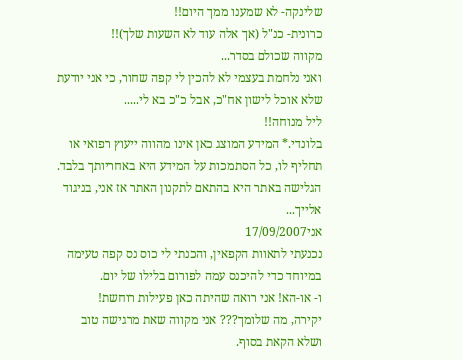שלינקה- לא שמענו ממך היום!!
כרונית- כנ"ל (אך אלה עוד לא השעות שלך)!!
מקווה שכולם בסדר...
ואני נלחמת בעצמי לא להכין לי קפה שחור, כי אני יודעת שלא אוכל לישון אח"כ, אבל כ"כ בא לי.....
ליל מנוחה!!
בלונדי.* המידע המוצג כאן אינו מהווה ייעוץ רפואי או תחליף לו, כל הסתמכות על המידע היא באחריותך בלבד. הגלישה באתר היא בהתאם לתקנון האתר אז אני, בניגוד אלייך...
אני17/09/2007
נכנעתי לתאוות הקפאין, והכנתי לי כוס נס קפה טעימה במיוחד כדי להיכנס עמה לפורום בלילו של יום.
ו- או-הא! אני רואה שהיתה כאן פעילות רוחשת!
יקירה, מה שלומך??? אני מקווה שאת מרגישה טוב ושלא הקאת בסוף.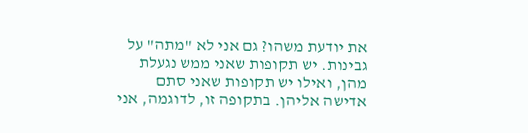את יודעת משהו? גם אני לא "מתה" על גבינות. יש תקופות שאני ממש נגעלת מהן, ואילו יש תקופות שאני סתם אדישה אליהן. בתקופה זו, לדוגמה, אני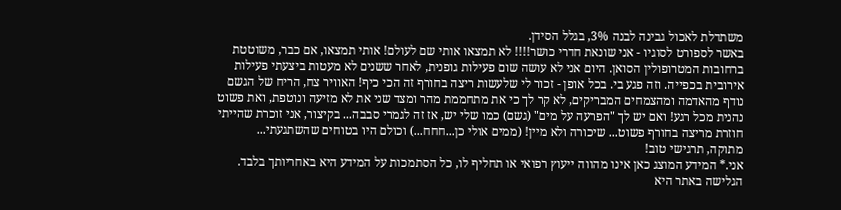משתדלת לאכול גבינה לבנה 3%, בגלל הסידן.
באשר לספורט לסוגיו - אני שונאת חדרי כושר!!!! לא תמצאו אותי שם לעולם! אותי תמצאו, אם כבר, משוטטת ברחובות המטרופולין הסואן. היום אני לא עושה שום פעילות גופנית, לאחר ששנים לא מעטות ביצעתי פעילות אירובית בכפייה. וזה פגע בי. בכל אופן - זכור לי שלעשות ריצה בחורף זה הכי כיף! האוויר צח, הריח של הגשם נודף מהאדמה ומהצמחים המבריקים, לא קר לך כי את מתחממת מהר ומצד שני את לא מזיעה ונוטפת, ואת פשוט נהנית מכל רגע! ואם יש לך "הפרעה על מים" (גשם) כמו שלי יש, אז זה לגמרי סבבה... בקיצור, אני זוכרת שהייתי חוזרת מריצה בחורף פשוט... שיכורה ולא מיין! (ממים אולי כן...חחח...) וכולם היו בטוחים שהשתגעתי...
מתוקה, תרגישי טוב!
אני.* המידע המוצג כאן אינו מהווה ייעוץ רפואי או תחליף לו, כל הסתמכות על המידע היא באחריותך בלבד. הגלישה באתר היא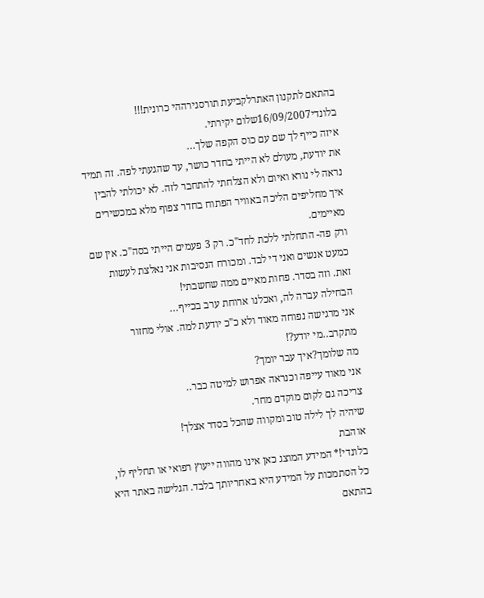בהתאם לתקנון האתרלקביעת תורסגירההי כרונית!!!
בלונדי16/09/2007שלום יקירתי.
איזה כייף לך שם עם כוס הקפה שלך...
את יודעת, מעולם לא הייתי בחדר כושר, עד שהגעתי לפה. זה תמיד נראה לי נורא ואיום ולא הצלחתי להתחבר לזה. לא יכולתי להבין איך מחליפים הליכה באוויר הפתוח בחדר צפוף מלא במכשירים מאיימים.
ורק פה- התחלתי ללכת לחד"כ. רק 3 פעמים הייתי בסה"כ. אין שם כמעט אנשים ואני די לבד. ומכורח הנסיבות אני נאלצת לעשות זאת. וזה בסדר. פחות מאיים ממה שחשבתי!
הבחילה עברה לה, ואכלנו ארוחת ערב בכייף...
אני מרגישה נפוחה מאוד ולא כ"כ יודעת למה. אולי מחזור מתקרב..מי יודע?!
מה שלומך?איך עבר יומך?
אני מאוד עייפה וכנראה אפרוש למיטה כבר..
צריכה גם לקום מוקדם מחר.
שיהיה לך לילה טוב ומקווה שהכל בסדר אצלך!
אוהבת
בלונדי!* המידע המוצג כאן אינו מהווה ייעוץ רפואי או תחליף לו, כל הסתמכות על המידע היא באחריותך בלבד. הגלישה באתר היא בהתאם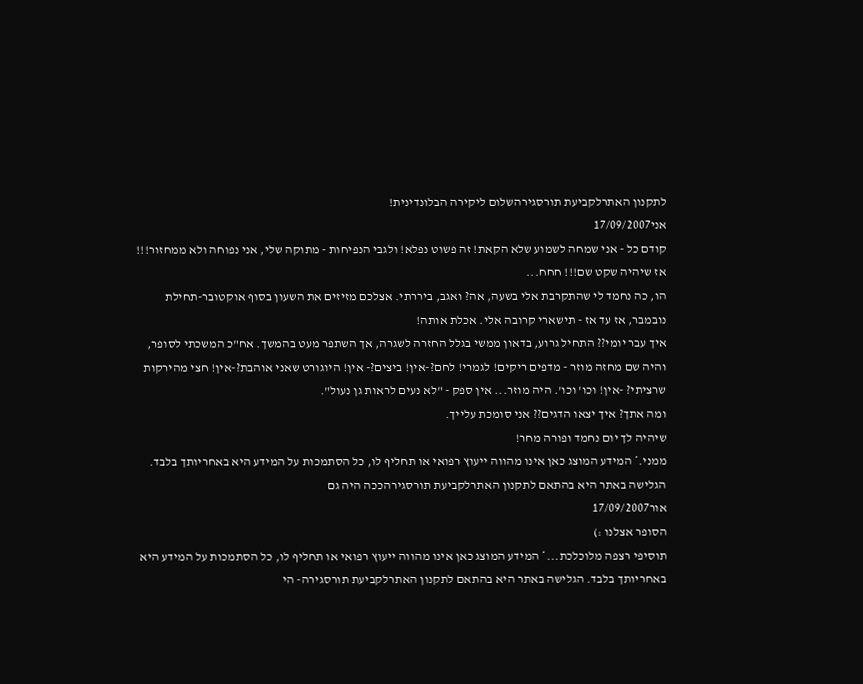לתקנון האתרלקביעת תורסגירהשלום ליקירה הבלונדינית!
אני17/09/2007
קודם כל - אני שמחה לשמוע שלא הקאת! זה פשוט נפלא! ולגבי הנפיחות - מתוקה שלי, אני נפוחה ולא ממחזור!!! אז שיהיה שקט שם!!! חחח...
הו, כה נחמד לי שהתקרבת אלי בשעה, אה? ואגב, ביררתי. אצלכם מזיזים את השעון בסוף אוקטובר-תחילת נובמבר, אז עד אז - תישארי קרובה אלי. אכלת אותה!
איך עבר יומי?? התחיל גרוע, בדאון ממשי בגלל החזרה לשגרה, אך השתפר מעט בהמשך. אח"כ המשכתי לסופר, והיה שם מחזה מוזר - מדפים ריקים! לגמרי! לחם?-אין! ביצים?- אין! היוגורט שאני אוהבת?-אין! חצי מהירקות שרציתי? -אין! וכו' וכו'. היה מוזר... אין ספק - "לא נעים לראות גן נעול".
ומה אתך? איך יצאו הדגים?? אני סומכת עלייך.
שיהיה לך יום נחמד ופורה מחר!
ממני.* המידע המוצג כאן אינו מהווה ייעוץ רפואי או תחליף לו, כל הסתמכות על המידע היא באחריותך בלבד. הגלישה באתר היא בהתאם לתקנון האתרלקביעת תורסגירהככה היה גם
אור17/09/2007
הסופר אצלנו :)
תוסיפי רצפה מלוכלכת...* המידע המוצג כאן אינו מהווה ייעוץ רפואי או תחליף לו, כל הסתמכות על המידע היא באחריותך בלבד. הגלישה באתר היא בהתאם לתקנון האתרלקביעת תורסגירה- הי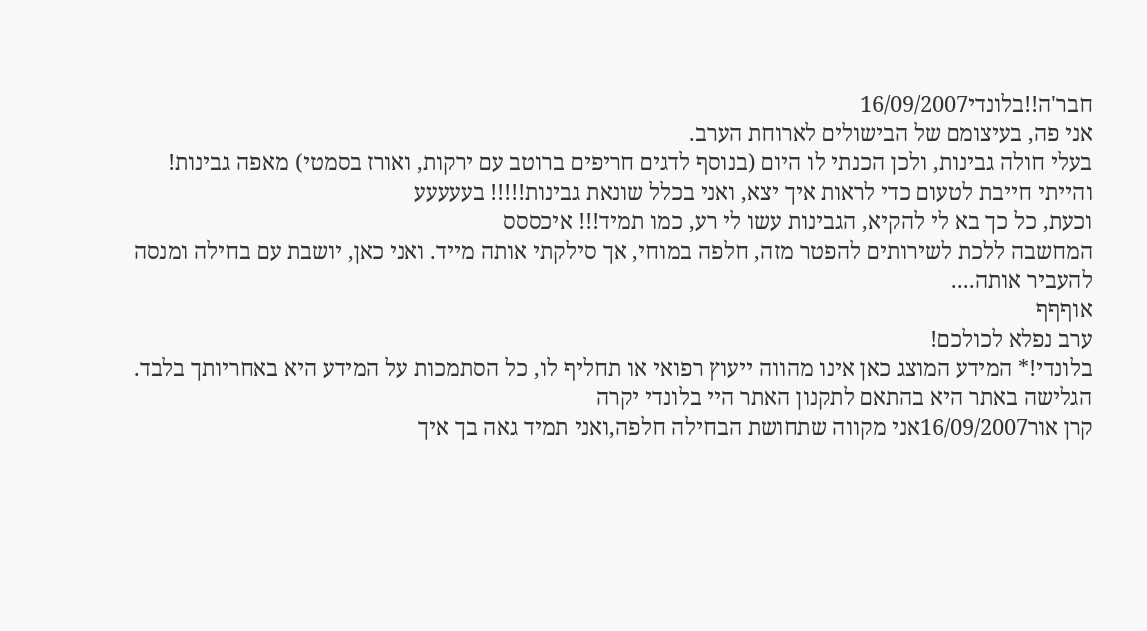חבר'ה!!בלונדי16/09/2007
אני פה, בעיצומם של הבישולים לארוחת הערב.
בעלי חולה גבינות, ולכן הכנתי לו היום (בנוסף לדגים חריפים ברוטב עם ירקות, ואורז בסמטי) מאפה גבינות! והייתי חייבת לטעום כדי לראות איך יצא, ואני בכלל שונאת גבינות!!!!! בעעעעע
וכעת, כל כך בא לי להקיא, הגבינות עשו לי רע, כמו תמיד!!! איכססס
המחשבה ללכת לשירותים להפטר מזה, חלפה במוחי, אך סילקתי אותה מייד. ואני כאן, יושבת עם בחילה ומנסה להעביר אותה....
אוףףף
ערב נפלא לכולכם!
בלונדי!* המידע המוצג כאן אינו מהווה ייעוץ רפואי או תחליף לו, כל הסתמכות על המידע היא באחריותך בלבד. הגלישה באתר היא בהתאם לתקנון האתר היי בלונדי יקרה
קרן אור16/09/2007אני מקווה שתחושת הבחילה חלפה,ואני תמיד גאה בך איך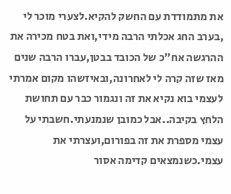את מתמודדת עם החשק להקיא.לצערי מוכר לי ,בערב החג אכלתי הרבה מידי,ואת בטח מכירה את ההרגשה אח"כ של הכובד בבטן,עברו הרבה שנים מאז שזה קרה לי לאחרונה,ובאיזשהו מקום אמרתי לעצמי בוא נקיא את זה ונגמור כבר עם תחושת הלחץ בקיבה..אבל כמובן שנמנעתי.חשבתי על עצמי מספרת את זה בפורום,ועצרתי את עצמי.כשנמצאים קדימה אסור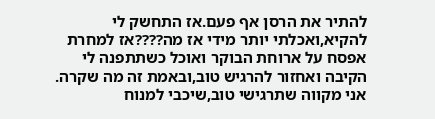להתיר את הרסן אף פעם.אז התחשק לי להקיא,ואכלתי יותר מידי אז מה????אז למחרת אפסח על ארוחת הבוקר ואוכל כשתתפנה לי הקיבה ואחזור להרגיש טוב,ובאמת זה מה שקרה.
אני מקווה שתרגישי טוב,שיכבי למנוח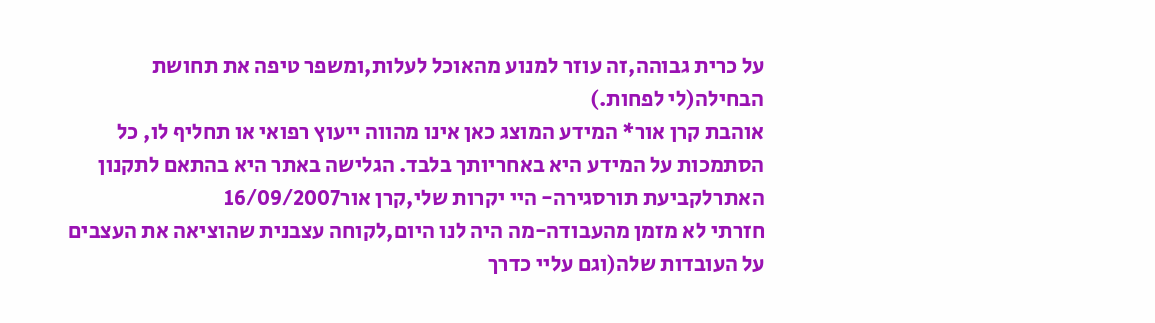על כרית גבוהה,זה עוזר למנוע מהאוכל לעלות,ומשפר טיפה את תחושת הבחילה(לי לפחות.)
אוהבת קרן אור* המידע המוצג כאן אינו מהווה ייעוץ רפואי או תחליף לו, כל הסתמכות על המידע היא באחריותך בלבד. הגלישה באתר היא בהתאם לתקנון האתרלקביעת תורסגירה- היי יקרות שלי,קרן אור16/09/2007
חזרתי לא מזמן מהעבודה-מה היה לנו היום,לקוחה עצבנית שהוציאה את העצבים על העובדות שלה(וגם עליי כדרך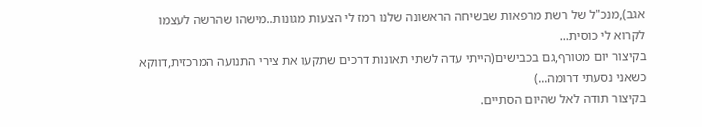אגב),מנכ"ל של רשת מרפאות שבשיחה הראשונה שלנו רמז לי הצעות מגונות..מישהו שהרשה לעצמו לקרוא לי כוסית...
בקיצור יום מטורף,גם בכבישים(הייתי עדה לשתי תאונות דרכים שתקעו את צירי התנועה המרכזית,דווקא כשאני נסעתי דרומה...)
בקיצור תודה לאל שהיום הסתיים.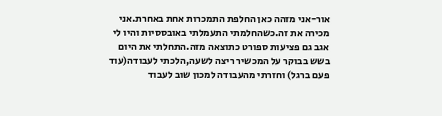אור-אני מזהה כאן החלפת התמכרות אחת באחרת.אני מכירה את זה.כשהחלמתי התעמלתי באובססיות והיו לי אגב גם פציעות ספורט כתוצאה מזה.התחלתי את היום בשש בבוקר על המכשיר ריצה לשעה,הלכתי לעבודה(עוד פעם ברגל) וחזרתי מהעבודה למכון שוב לעבוד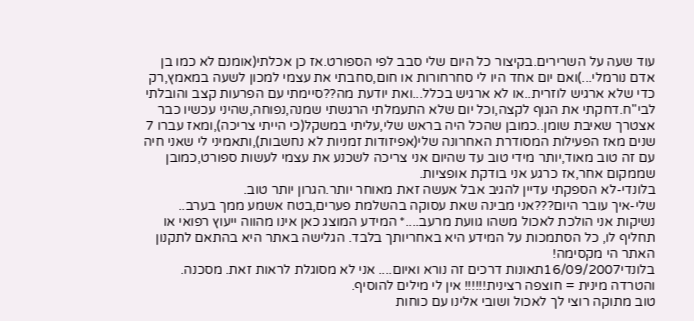עוד שעה על השרירים.בקיצור כל היום שלי סבב לפי הספורט.אז כן אכלתי(אומנם לא כמו בן אדם נורמלי...)ואם יום אחד היו לי סחרחורות או חום,סחבתי את עצמי למכון לשעה במאמץ,רק כדי שלא ארגיש לוזרית..או לא ארגיש בכלל...ואת יודעת מה??סיימתי עם הפרעות קצב והובלתי לבי"ח.דחקתי את הגוף לקצה,וכל יום שלא התעמלתי הרגשתי שמנה,נפוחה,שהיני עכשיו כבר אצטרך שאיבת שומן..כמובן שהכל היה בראש שלי,עליתי במשקל(כי הייתי צריכה),ומאז עברו 7 שנים מאז הפעילות המסודרת האחרונה שלי(אפיזודות זמניות לא נחשבות),ותאמיני לי שאני חיה עם זה טוב מאוד,יותר מידי טוב עד שהיום אני צריכה לשכנע את עצמי לעשות ספורט,כמובן שממקום אחר,אז כרגע אני בודקת אופציות.
בלונדי-לא הספקתי עדיין להגיב אבל אעשה זאת מאוחר יותר.הגרון יותר טוב.
שלי-איך עובר היום???אני מבינה שאת עסוקה בהשלמת פערים,בטח אשמע ממך בערב..
נשיקות אני הולכת לאכול משהו גוועת מרעב....* המידע המוצג כאן אינו מהווה ייעוץ רפואי או תחליף לו, כל הסתמכות על המידע היא באחריותך בלבד. הגלישה באתר היא בהתאם לתקנון האתר הי מקסימה!
בלונדי16/09/2007תאונות דרכים זה נורא ואיום.... אני לא מסוגלת לראות זאת. מסכנה.
והטרדה מינית = חוצפה רצינית!!!!!! אין לי מילים להוסיף.
טוב מתוקה רוצי לך לאכול ושובי אלינו עם כוחות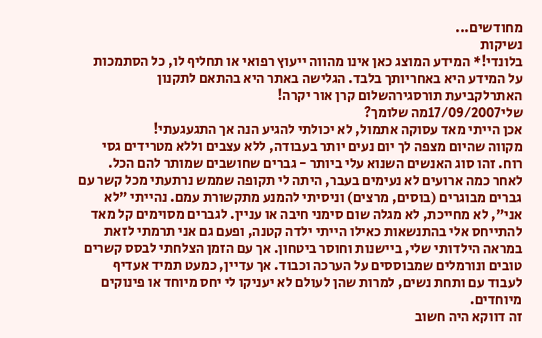מחודשים...
נשיקות
בלונדי!* המידע המוצג כאן אינו מהווה ייעוץ רפואי או תחליף לו, כל הסתמכות על המידע היא באחריותך בלבד. הגלישה באתר היא בהתאם לתקנון האתרלקביעת תורסגירהשלום קרן אור יקרה!
שלי17/09/2007מה שלומך?
אכן הייתי מאד עסוקה אתמול, לא יכולתי להגיע הנה אך התגעגעתי!
מקווה שהיום מצפה לך יום נעים יותר בעבודה, ללא עצבים וללא מטרידים גסי רוח. זהו סוג האנשים השנוא עלי ביותר - גברים שחושבים שמותר להם הכל.
לאחר כמה ארועים לא נעימים בעבר, היתה לי תקופה שממש נרתעתי מכל קשר עם גברים מבוגרים (בוסים, מרצים) וניסיתי להמנע מתקשורת עמם. נהייתי "לא אני", לא מחייכת, לא מגלה שום סימני חיבה או עניין. לגברים מסוימים קל מאד להתייחס אלי בהתנשאות כאילו הייתי ילדה קטנה, ופעם גם אני תרמתי לזאת במראה הילדותי שלי, ביישנות וחוסר ביטחון. אך עם הזמן הצלחתי לבסס קשרים טובים ונורמלים שמבוססים על הערכה וכבוד. אך עדיין, כמעט תמיד אעדיף לעבוד עם ותחת נשים, למרות שהן לעולם לא יעניקו לי יחס מיוחד או פינוקים מיוחדים.
זה דווקא היה חשוב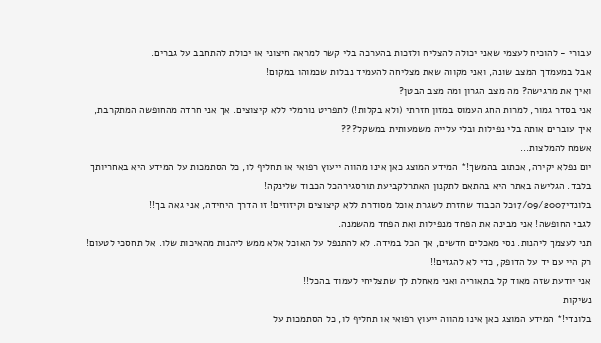עבורי - להוכיח לעצמי שאני יכולה להצליח ולזכות בהערכה בלי קשר למראה חיצוני או יכולת להתחבב על גברים.
אבל במעמדך המצב שונה, ואני מקווה שאת מצליחה להעמיד נבלות שכמוהו במקום!
ואיך את מרגישה? מה מצב הגרון ומה מצב הבטן?
אני בסדר גמור, למרות החג העמוס במזון חזרתי (ולא בקלות!) לתפריט נורמלי ללא קיצוצים. אך אני חרדה מהחופשה המתקרבת, איך עוברים אותה בלי נפילות ובלי עלייה משמעותית במשקל???
אשמח להמלצות...
יום נפלא יקירה, אכתוב בהמשך!* המידע המוצג כאן אינו מהווה ייעוץ רפואי או תחליף לו, כל הסתמכות על המידע היא באחריותך בלבד. הגלישה באתר היא בהתאם לתקנון האתרלקביעת תורסגירהכל הכבוד שלינקה!
בלונדי17/09/2007כל הכבוד שחזרת לשגרת אוכל מסודרת ללא קיצוצים וקיזוזים! זו הדרך היחידה, אני גאה בך!!
לגבי החופשה! אני מבינה את הפחד מנפילות ואת הפחד מהשמנה.
תני לעצמך ליהנות. נסי מאכלים חדשים, אך הכל במידה. לא להתנפל על האוכל אלא ממש ליהנות מהאיכות שלו. אל תחסכי לטעום! רק היי עם יד על הדופק, כדי לא להגזים!!
אני יודעת שזה מאוד קל בתאוריה ואני מאחלת לך שתצליחי לעמוד בהכל!!
נשיקות
בלונדי!* המידע המוצג כאן אינו מהווה ייעוץ רפואי או תחליף לו, כל הסתמכות על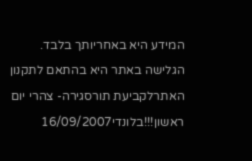המידע היא באחריותך בלבד. הגלישה באתר היא בהתאם לתקנון האתרלקביעת תורסגירה- צהרי יום ראשון!!!בלונדי16/09/2007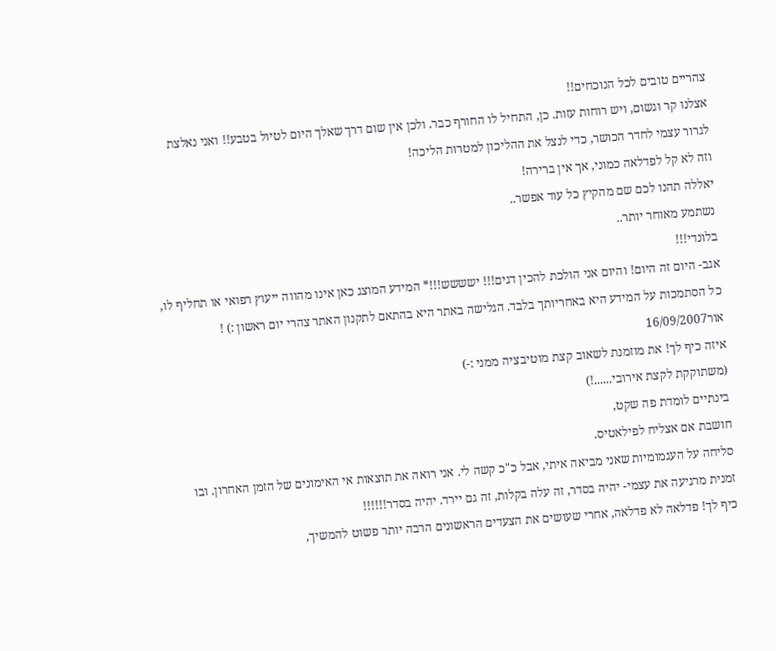צהריים טובים לכל הנוכחים!!
אצלנו קר וגשום, ויש רוחות עזות. כן, התחיל לו החורף כבר. ולכן אין שום דרך שאלך היום לטיול בטבע!! ואני נאלצת לגרור עצמי לחדר הכושר, כדי לנצל את ההליכון למטרות הליכה!
וזה לא קל לפדלאה כמוני, אך אין ברירה!
יאללה תהנו לכם שם מהקיץ כל עוד אפשר..
נשתמע מאוחר יותר..
בלונדי!!!
אגב- היום זה היום! והיום אני הולכת להכין דגים!!! ישששש!!!* המידע המוצג כאן אינו מהווה ייעוץ רפואי או תחליף לו, כל הסתמכות על המידע היא באחריותך בלבד. הגלישה באתר היא בהתאם לתקנון האתר צהרי יום ראשון :) !
אור16/09/2007
איזה כיף לך! את מוזמנת לשאוב קצת מוטיבציה ממני :-)
(משתוקקת לקצת אירובי......!)
בינתיים לומדת פה שקט,
חושבת אם אצליח לפילאטיס.
סליחה על העגמומיות שאני מביאה איתי, אבל כ"כ קשה לי. אני רואה את תוצאות אי האימונים של הזמן האחרון. ובו זמנית מרגיעה את עצמי- יהיה בסדר, זה עלה בקלות, זה גם יירד. יהיה בסדר!!!!!!
כיף לך! פדלאה לא פדלאה, אחרי שעושים את הצעדים הראשונים הרבה יותר פשוט להמשיך,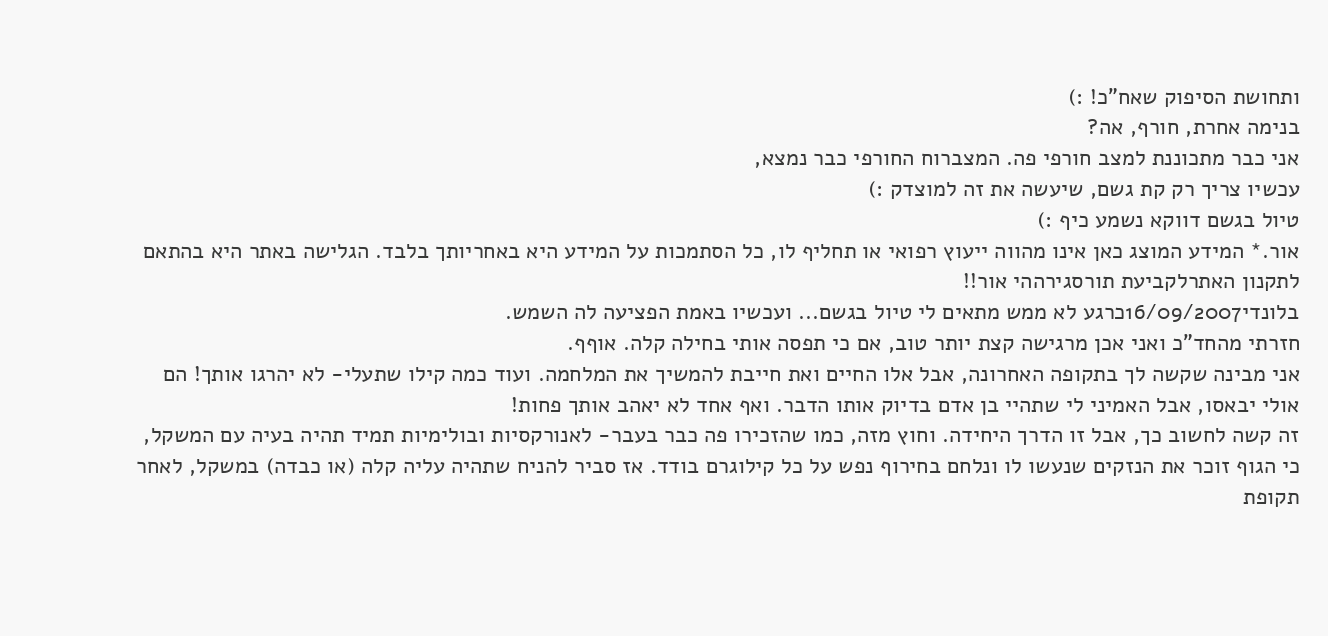ותחושת הסיפוק שאח"כ! :)
בנימה אחרת, חורף, אה?
אני כבר מתכוננת למצב חורפי פה. המצברוח החורפי כבר נמצא,
עכשיו צריך רק קת גשם, שיעשה את זה למוצדק :)
טיול בגשם דווקא נשמע כיף :)
אור.* המידע המוצג כאן אינו מהווה ייעוץ רפואי או תחליף לו, כל הסתמכות על המידע היא באחריותך בלבד. הגלישה באתר היא בהתאם לתקנון האתרלקביעת תורסגירההי אור!!
בלונדי16/09/2007כרגע לא ממש מתאים לי טיול בגשם... ועכשיו באמת הפציעה לה השמש.
חזרתי מהחד"כ ואני אכן מרגישה קצת יותר טוב, אם כי תפסה אותי בחילה קלה. אוףף.
אני מבינה שקשה לך בתקופה האחרונה, אבל אלו החיים ואת חייבת להמשיך את המלחמה. ועוד כמה קילו שתעלי- לא יהרגו אותך! הם אולי יבאסו, אבל האמיני לי שתהיי בן אדם בדיוק אותו הדבר. ואף אחד לא יאהב אותך פחות!
זה קשה לחשוב כך, אבל זו הדרך היחידה. וחוץ מזה, כמו שהזכירו פה כבר בעבר- לאנורקסיות ובולימיות תמיד תהיה בעיה עם המשקל, כי הגוף זוכר את הנזקים שנעשו לו ונלחם בחירוף נפש על כל קילוגרם בודד. אז סביר להניח שתהיה עליה קלה (או כבדה) במשקל, לאחר תקופת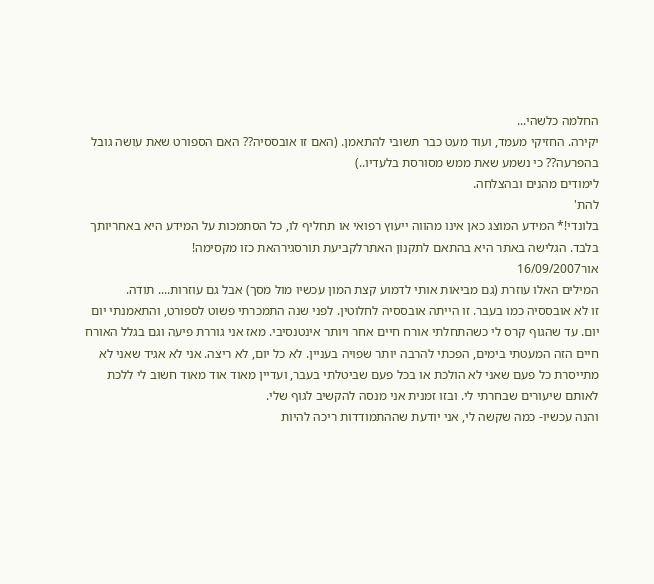החלמה כלשהי...
יקירה. החזיקי מעמד, ועוד מעט כבר תשובי להתאמן. (האם זו אובססיה?? האם הספורט שאת עושה גובל בהפרעה?? כי נשמע שאת ממש מסורסת בלעדיו..)
לימודים מהנים ובהצלחה.
להת'
בלונדי!* המידע המוצג כאן אינו מהווה ייעוץ רפואי או תחליף לו, כל הסתמכות על המידע היא באחריותך בלבד. הגלישה באתר היא בהתאם לתקנון האתרלקביעת תורסגירהאת כזו מקסימה!
אור16/09/2007
המילים האלו עוזרת (גם מביאות אותי לדמוע קצת המון עכשיו מול מסך) אבל גם עוזרות.... תודה.
זו לא אובססיה כמו בעבר. זו הייתה אובססיה לחלוטין. לפני שנה התמכרתי פשוט לספורט, והתאמנתי יום יום. עד שהגוף קרס לי כשהתחלתי אורח חיים אחר ויותר אינטנסיבי. מאז אני גוררת פיעה וגם בגלל האורח חיים הזה המעטתי בימים, הפכתי להרבה יותר שפויה בעניין. לא כל יום, לא ריצה. אני לא אגיד שאני לא מתייסרת כל פעם שאני לא הולכת או בכל פעם שביטלתי בעבר, ועדיין מאוד אוד מאוד חשוב לי ללכת לאותם שיעורים שבחרתי לי. ובזו זמנית אני מנסה להקשיב לגוף שלי.
והנה עכשיו- כמה שקשה לי, אני יודעת שההתמודדות ריכה להיות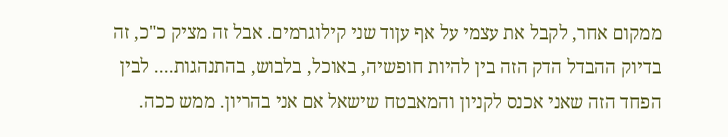ממקום אחר, לקבל את עצמי על אף עןוד שני קילוגרמים. אבל זה מציק כ"כ, זה בדיוק ההבדל הדק הזה בין להיות חופשיה, באוכל, בלבוש, בהתנהגות.... לבין הפחד הזה שאני אכנס לקניון והמאבטח שישאל אם אני בהריון. ממש ככה.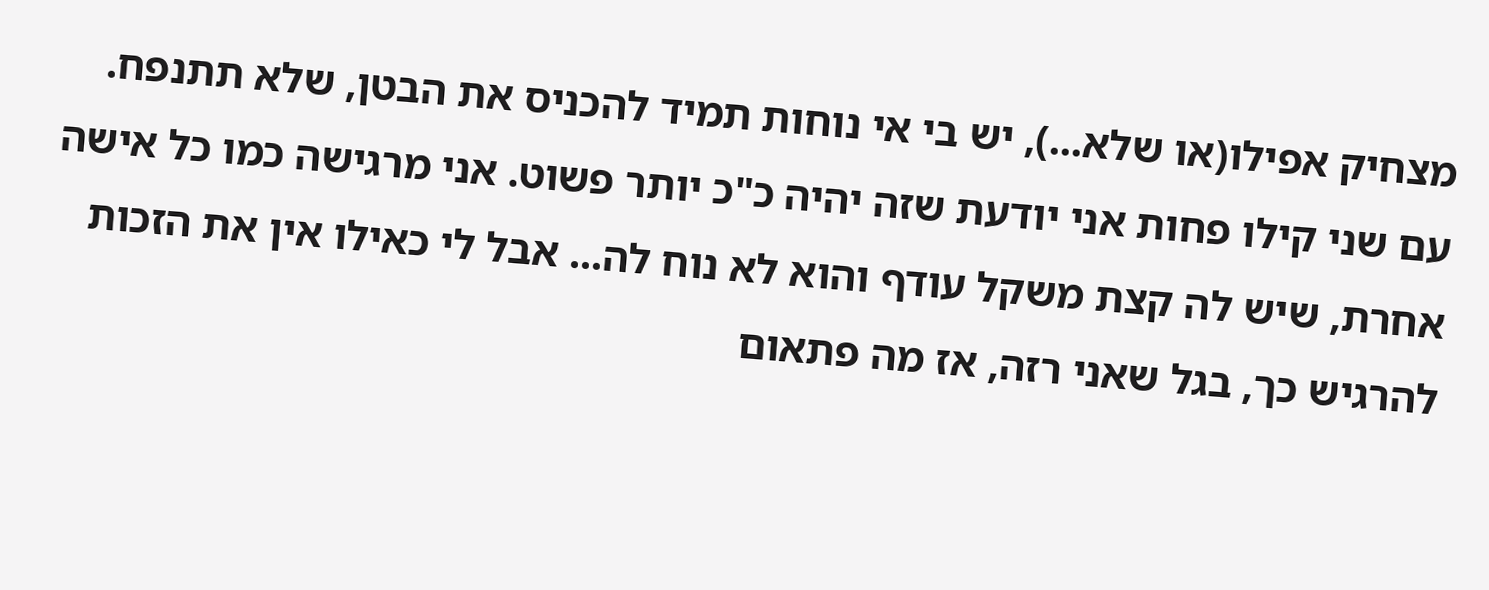מצחיק אפילו(או שלא...), יש בי אי נוחות תמיד להכניס את הבטן, שלא תתנפח. עם שני קילו פחות אני יודעת שזה יהיה כ"כ יותר פשוט. אני מרגישה כמו כל אישה אחרת, שיש לה קצת משקל עודף והוא לא נוח לה... אבל לי כאילו אין את הזכות להרגיש כך, בגל שאני רזה, אז מה פתאום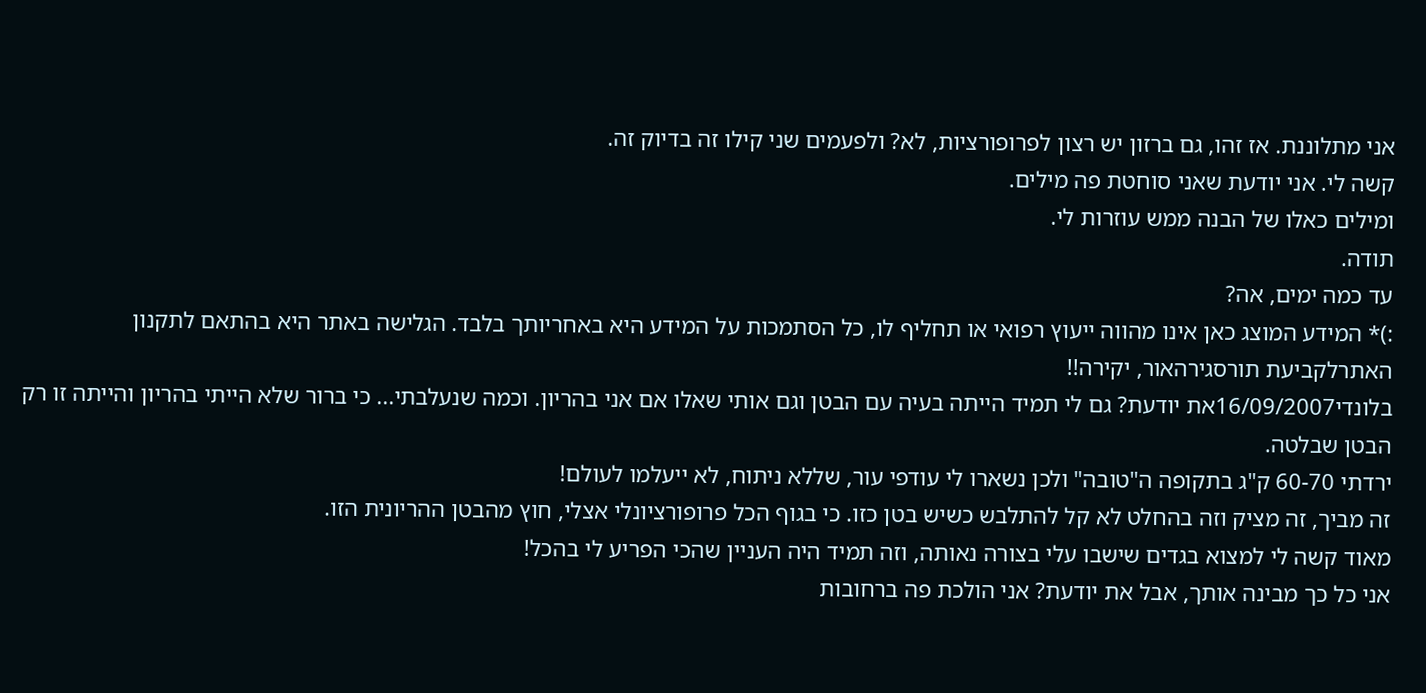אני מתלוננת. אז זהו, גם ברזון יש רצון לפרופורציות, לא? ולפעמים שני קילו זה בדיוק זה.
קשה לי. אני יודעת שאני סוחטת פה מילים.
ומילים כאלו של הבנה ממש עוזרות לי.
תודה.
עד כמה ימים, אה?
:)* המידע המוצג כאן אינו מהווה ייעוץ רפואי או תחליף לו, כל הסתמכות על המידע היא באחריותך בלבד. הגלישה באתר היא בהתאם לתקנון האתרלקביעת תורסגירהאור, יקירה!!
בלונדי16/09/2007את יודעת? גם לי תמיד הייתה בעיה עם הבטן וגם אותי שאלו אם אני בהריון. וכמה שנעלבתי... כי ברור שלא הייתי בהריון והייתה זו רק הבטן שבלטה.
ירדתי 60-70 ק"ג בתקופה ה"טובה" ולכן נשארו לי עודפי עור, שללא ניתוח, לא ייעלמו לעולם!
זה מביך, זה מציק וזה בהחלט לא קל להתלבש כשיש בטן כזו. כי בגוף הכל פרופורציונלי אצלי, חוץ מהבטן ההריונית הזו.
מאוד קשה לי למצוא בגדים שישבו עלי בצורה נאותה, וזה תמיד היה העניין שהכי הפריע לי בהכל!
אני כל כך מבינה אותך, אבל את יודעת? אני הולכת פה ברחובות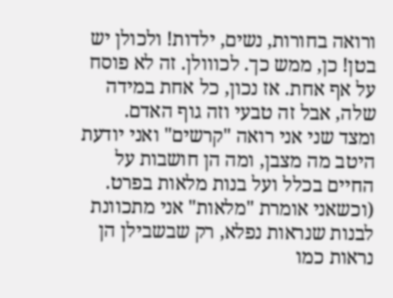ורואה בחורות, נשים, ילדות! ולכולן יש בטן! כן, ממש כך. לכווולן. זה לא פוסח על אף אחת. אז נכון, כל אחת במידה שלה, אבל זה טבעי וזה גוף האדם.
ומצד שני אני רואה "קרשים" ואני יודעת היטב מה מצבן, ומה הן חושבות על החיים בכלל ועל בנות מלאות בפרט. (וכשאני אומרת "מלאות" אני מתכוונת לבנות שנראות נפלא, רק שבשבילן הן נראות כמו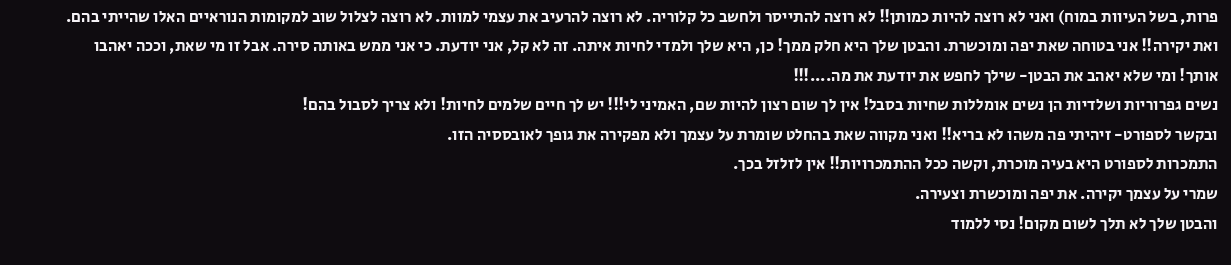פרות, בשל העיוות במוח) ואני לא רוצה להיות כמותן!! לא רוצה להתייסר ולחשב כל קלוריה. לא רוצה להרעיב את עצמי למוות. לא רוצה לצלול שוב למקומות הנוראיים האלו שהייתי בהם.
ואת יקירה!! אני בטוחה שאת יפה ומוכשרת. והבטן שלך היא חלק ממך! כן, היא שלך ולמדי לחיות איתה. זה לא קל, אני יודעת. כי אני ממש באותה סירה. אבל זו מי שאת, וככה יאהבו אותך! ומי שלא יאהב את הבטן- שילך לחפש את יודעת את מה....!!!
נשים גפרוריות ושלדיות הן נשים אומללות שחיות בסבל! אין לך שום רצון להיות שם, האמיני לי!!! יש לך חיים שלמים לחיות! ולא צריך לסבול בהם!
ובקשר לספורט- זיהיתי פה משהו לא בריא!! ואני מקווה שאת בהחלט שומרת על עצמך ולא מפקירה את גופך לאובססיה הזו.
התמכרות לספורט היא בעיה מוכרת, וקשה ככל ההתמכרויות!! אין לזלזל בכך.
שמרי על עצמך יקירה. את יפה ומוכשרת וצעירה.
והבטן שלך לא תלך לשום מקום! נסי ללמוד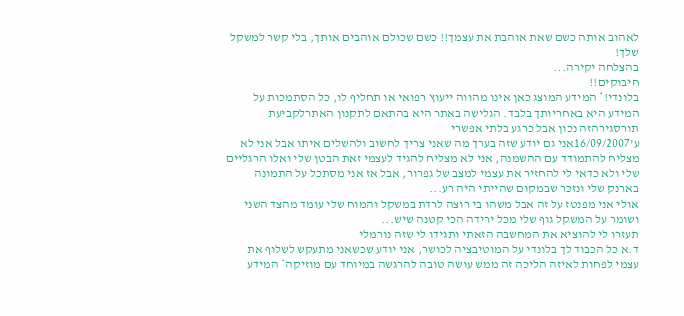לאהוב אותה כשם שאת אוהבת את עצמך!! כשם שכולם אוהבים אותך, בלי קשר למשקל שלך!
בהצלחה יקירה...
חיבוקים!!
בלונדי!* המידע המוצג כאן אינו מהווה ייעוץ רפואי או תחליף לו, כל הסתמכות על המידע היא באחריותך בלבד. הגלישה באתר היא בהתאם לתקנון האתרלקביעת תורסגירהזה נכון אבל כרגע בלתי אפשרי
ע'16/09/2007אני גם יודע שזה בערך מה שאני צריך לחשוב ולהשלים איתו אבל אני לא מצליח להתמודד עם ההשמנה, אני לא מצליח להגיד לעצמי זאת הבטן שלי ואלו הרגליים שלי ולא כדאי לי להחזיר את עצמי למצב של גפרור, אבל אז אני מסתכל על התמונה בארנק שלי ונזכר שבמקום שהייתי היה רע...
אולי אני מפנטז על זה אבל משהו בי רוצה לרדת במשקל והמוח שלי עומד מהצד השני ושומר על המשקל גוף שלי מכל ירידה הכי קטנה שיש...
תעזרו לי להוציא את המחשבה הזאתי ותגידו לי שזה נורמלי
ד.א כל הכבוד לך בלונדי על המוטיבציה לכושר, אני יודע שכשאני מתעקש לשלוף את עצמי לפחות לאיזה הליכה זה ממש עושה טובה להרגשה במיוחד עם מוזיקה* המידע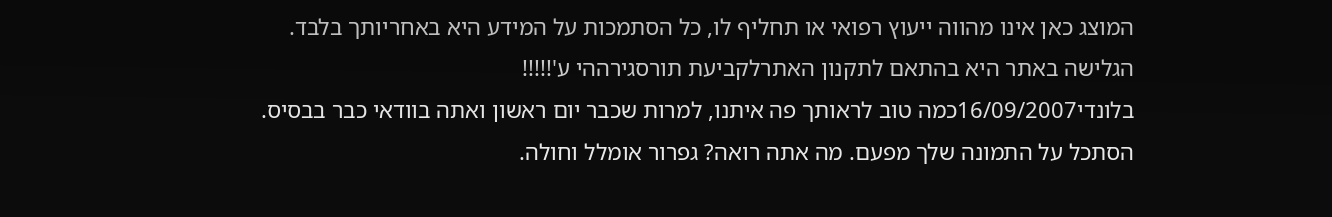המוצג כאן אינו מהווה ייעוץ רפואי או תחליף לו, כל הסתמכות על המידע היא באחריותך בלבד. הגלישה באתר היא בהתאם לתקנון האתרלקביעת תורסגירההי ע'!!!!!
בלונדי16/09/2007כמה טוב לראותך פה איתנו, למרות שכבר יום ראשון ואתה בוודאי כבר בבסיס.
הסתכל על התמונה שלך מפעם. מה אתה רואה? גפרור אומלל וחולה.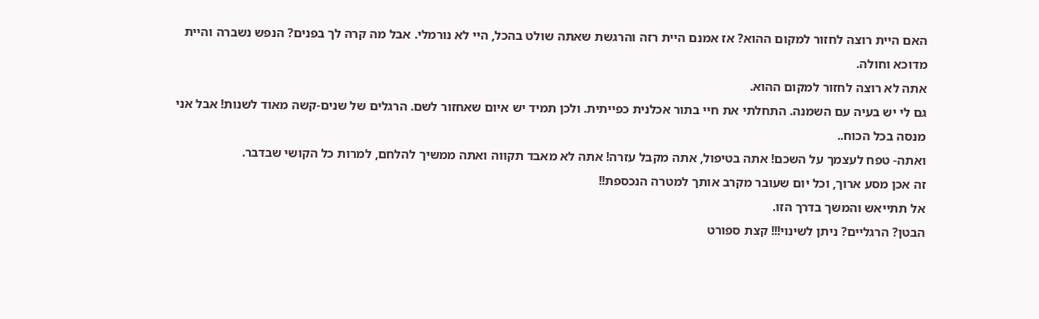האם היית רוצה לחזור למקום ההוא? אז אמנם היית רזה והרגשת שאתה שולט בהכל, היי לא נורמלי. אבל מה קרה לך בפנים? הנפש נשברה והיית מדוכא וחולה.
אתה לא רוצה לחזור למקום ההוא.
גם לי יש בעיה עם השמנה. התחלתי את חיי בתור אכלנית כפייתית. ולכן תמיד יש איום שאחזור לשם. הרגלים של שנים-קשה מאוד לשנות! אבל אני מנסה בכל הכוח..
ואתה- טפח לעצמך על השכם! אתה בטיפול, אתה מקבל עזרה! אתה לא מאבד תקווה ואתה ממשיך להלחם, למרות כל הקושי שבדבר.
זה אכן מסע ארוך, וכל יום שעובר מקרב אותך למטרה הנכספת!!
אל תתייאש והמשך בדרך הזו.
הבטן? הרגליים? ניתן לשינוי!!! קצת ספורט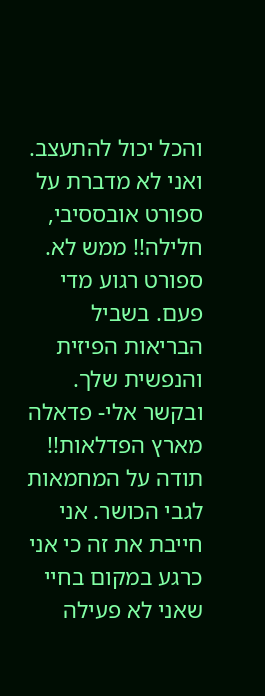והכל יכול להתעצב. ואני לא מדברת על ספורט אובססיבי, חלילה!! ממש לא. ספורט רגוע מדי פעם. בשביל הבריאות הפיזית והנפשית שלך.
ובקשר אלי- פדאלה מארץ הפדלאות!! תודה על המחמאות לגבי הכושר. אני חייבת את זה כי אני כרגע במקום בחיי שאני לא פעילה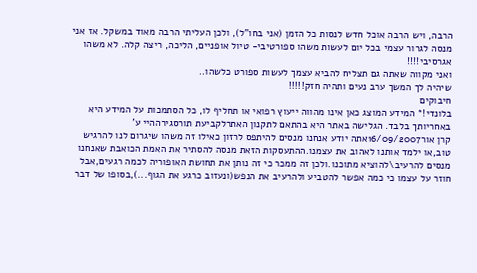הרבה, ויש הרבה אוכל חדש לנסות כל הזמן (אני בחו"ל), ולכן העליתי הרבה מאוד במשקל. אז אני מנסה לגרור עצמי בכל יום לעשות משהו ספורטיבי- טיול אופניים, הליכה, ריצה קלה. לא משהו אגרסיבי!!!!
ואני מקווה שאתה גם תצליח להביא עצמך לעשות ספורט כלשהו..
שיהיה לך המשך ערב נעים ותהיה חזק!!!!!
חיבוקים
בלונדי!* המידע המוצג כאן אינו מהווה ייעוץ רפואי או תחליף לו, כל הסתמכות על המידע היא באחריותך בלבד. הגלישה באתר היא בהתאם לתקנון האתרלקביעת תורסגירההיי ע'
קרן אור16/09/2007אתה יודע אנחנו מנסים להיתפס לרזון כאילו זה משהו שיגרום לנו להרגיש טוב,או ילמד אותנו לאהוב את עצמנו.ההתעסקות הזאת מנסה להסתיר את האמת הכואבת שאנחנו מנסים להרעיב\להוציא מתוכנו.ולכן זה ממכר כי זה נותן את תחושת האופוריה לכמה רגעים,אבל חוזר על עצמו כי כמה אפשר להטביע ולהרעיב את הנפש(ונעזוב כרגע את הגוף...),בסופו של דבר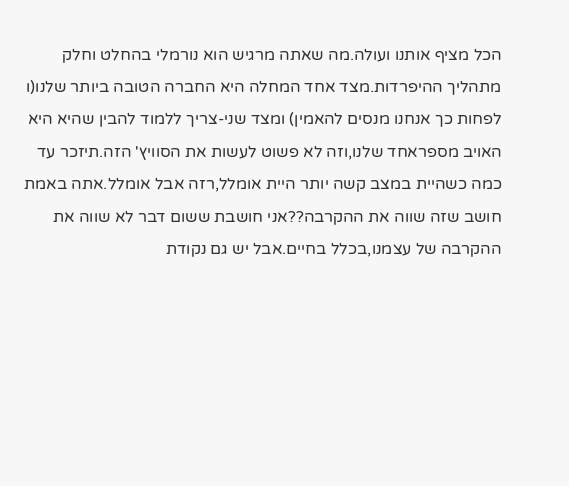הכל מציף אותנו ועולה.מה שאתה מרגיש הוא נורמלי בהחלט וחלק מתהליך ההיפרדות.מצד אחד המחלה היא החברה הטובה ביותר שלנו(ו לפחות כך אנחנו מנסים להאמין) ומצד שני-צריך ללמוד להבין שהיא היא האויב מספראחד שלנו,וזה לא פשוט לעשות את הסוויץ' הזה.תיזכר עד כמה כשהיית במצב קשה יותר היית אומלל,רזה אבל אומלל.אתה באמת חושב שזה שווה את ההקרבה??אני חושבת ששום דבר לא שווה את ההקרבה של עצמנו,בכלל בחיים.אבל יש גם נקודת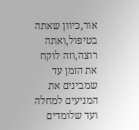אור,כיוון שאתה בטיפול,ואתה רוצה,וזה לוקח את הזמן עד שמבינים את המניעים למחלה ועד שלומדים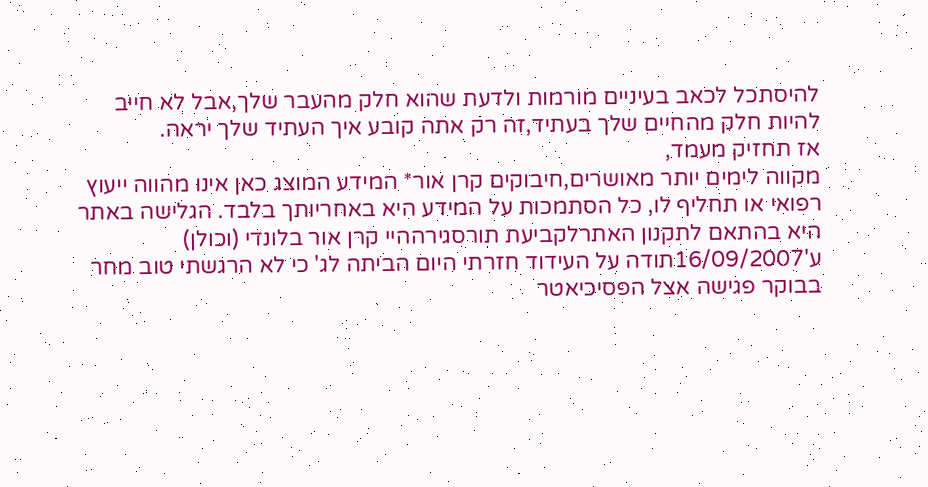להיסתכל לכאב בעיניים מורמות ולדעת שהוא חלק מהעבר שלך,אבל לא חייב להיות חלק מהחיים שלך בעתיד,זה רק אתה קובע איך העתיד שלך יראה.
אז תחזיק מעמד,
מקווה לימים יותר מאושרים,חיבוקים קרן אור* המידע המוצג כאן אינו מהווה ייעוץ רפואי או תחליף לו, כל הסתמכות על המידע היא באחריותך בלבד. הגלישה באתר היא בהתאם לתקנון האתרלקביעת תורסגירההיי קרן אור בלונדי (וכולן)
ע'16/09/2007תודה על העידוד חזרתי היום הביתה לג' כי לא הרגשתי טוב מחר בבוקר פגישה אצל הפסיכיאטר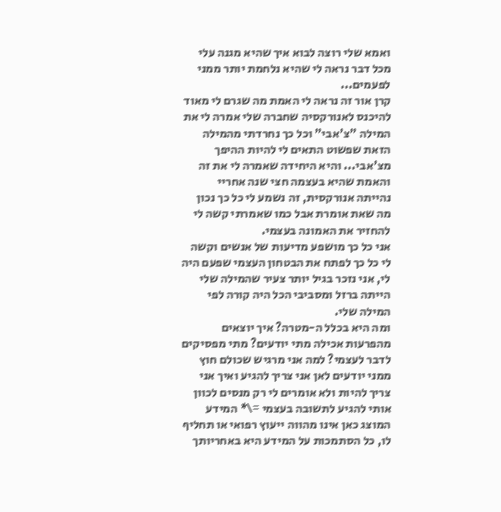ואמא שלי רוצה לבוא איך שהיא מגנה עלי מכל דבר נראה לי שהיא נלחמת יותר ממני לפעמים...
קרן אור זה נראה לי האמת מה שגרם לי מאוד להיכנס לאנורקסיה שחברה שלי אמרה לי את המילה "צ'אבי" וכל כך נחרדתי מהמילה הזאת שפשוט התאים לי להיות ההיפך מצ'אבי... והיא היחידה שאמרה לי את זה והאמת שהיא בעצמה חצי שנה אחריי נהייתה אנורקסית, זה נשמע לי כל כך נכון מה שאת אומרת אבל כמו שאמרתי קשה לי להחזיר את האמונה בעצמי.
אני כל כך מושפע מדיעות של אנשים וקשה לי כל כך לפתח את הבטחון העצמי שפעם היה לי, אני נזכר בגיל יותר צעיר שהמילה שלי הייתה ברזל ומסביבי הכל היה קורה לפי המילה שלי.
ומה היא בכלל ה-מטרה? איך יוצאים מהפרעות אכילה מתי יודעים? מתי מפסיקים לדבר לעצמי? למה אני מרגיש שכולם חוץ ממני יודעים לאן אני צריך להגיע ואיך אני צריך להיות ולא אומרים לי רק מנסים לכוון אותי להגיע לתשובה בעצמי =\* המידע המוצג כאן אינו מהווה ייעוץ רפואי או תחליף לו, כל הסתמכות על המידע היא באחריותך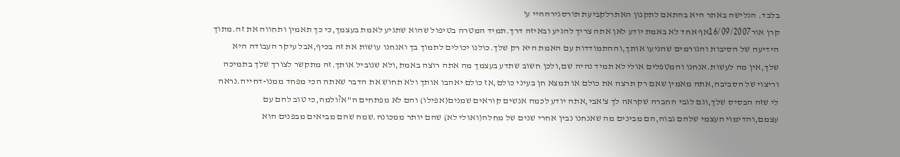בלבד. הגלישה באתר היא בהתאם לתקנון האתרלקביעת תורסגירההיי ע'
קרן אור16/09/2007אף אחד לא באמת יודע לאן אתה צריך להגיע ובאיזה דרך.תמיד המטרה בטיפול שהוא שתגיע לאמת בעצמך,כי כך תאמין ותחווה את זה.מתוך הידיעה של הסיבות והגורמים שהניעו אותך,וההתמודדות עם האמת היא רק שלך.כולנו יכולים לתמוך בך ואנחנו עושות את זה בכיף,אבל עיקר העבודה היא שלך,אין מה לעשות.אנחנו והמטפלים אולי לא תמיד נהיה שם,ולכן חשוב שתדע בעצמך מה אתה רוצה באמת,ולא שנוביל אותך.זה מתקשר לצורך שלך בתמיכה וריצוי של הסביבה,אתה מאמין שאם רק תרצה את כולם או תמצא חן בעיני כולם,אז כולם יאהבו אותך ולא תחוש את הדבר שאתה הכי מפחד ממנו-דחייה.נראה לי שזה הבסיס שלך,וגם לגבי החברה שקראה לך צ'אבי,אתה יודע לכמה אנשים קוראים שמנים(אפילו) והם לא מפתחים ה"א?ולמה,כי טוב להם עם עצמם,והדימוי העצמי שלהם גבוה,הם מבינים מה שאנחנו נבין אחרי שנים של מחלה(ואולי לא) שהם יותר ממכונה.שמה שהם מביאים מבפנים הוא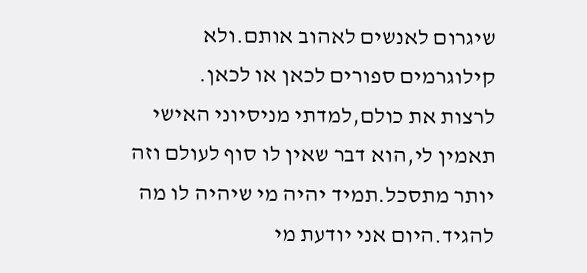שיגרום לאנשים לאהוב אותם.ולא קילוגרמים ספורים לכאן או לכאן.
לרצות את כולם,למדתי מניסיוני האישי תאמין לי,הוא דבר שאין לו סוף לעולם וזה יותר מתסכל.תמיד יהיה מי שיהיה לו מה להגיד.היום אני יודעת מי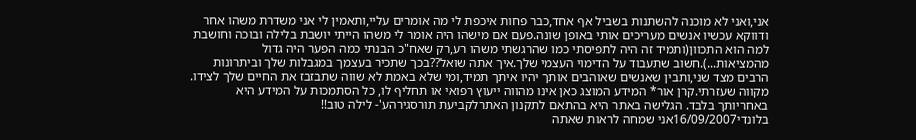אני,ואני לא מוכנה להשתנות בשביל אף אחד,כבר פחות איכפת לי מה אומרים עליי,ותאמין לי אני משדרת משהו אחר ודווקא עכשיו אנשים מעריכים אותי באופן שונה.פעם אם מישהו היה אומר לי משהו הייתי יושבת בלילה ובוכה וחושבת למה הוא התכוון(ותמיד זה היה לתפיסתי כמו שהרגשתי משהו רע,רק שאח"כ הבנתי כמה הפער היה גדול מהמציאות...).חשוב שתעבוד על הדימוי העצמי שלך.איך אתה שואל??בכך שתכיר בעצמך במגבלות שלך וביתרונות הרבים מצד שני,ותבין שאנשים שאוהבים אותך יהיו איתך תמיד,ומי שלא באמת לא שווה שתבזבז את החיים שלך לצידו.
מקווה שעזרתי.קרן אור* המידע המוצג כאן אינו מהווה ייעוץ רפואי או תחליף לו, כל הסתמכות על המידע היא באחריותך בלבד. הגלישה באתר היא בהתאם לתקנון האתרלקביעת תורסגירהע'- לילה טוב!!
בלונדי16/09/2007אני שמחה לראות שאתה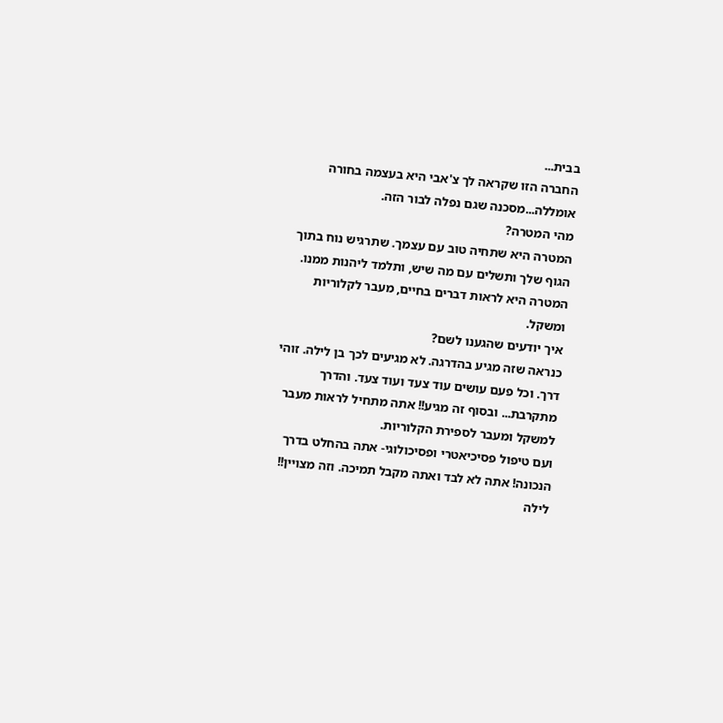בבית...
החברה הזו שקראה לך צ'אבי היא בעצמה בחורה אומללה...מסכנה שגם נפלה לבור הזה.
מהי המטרה?
המטרה היא שתחיה טוב עם עצמך. שתרגיש נוח בתוך הגוף שלך ותשלים עם מה שיש, ותלמד ליהנות ממנו. המטרה היא לראות דברים בחיים, מעבר לקלוריות ומשקל.
איך יודעים שהגענו לשם?
כנראה שזה מגיע בהדרגה. לא מגיעים לכך בן לילה. זוהי דרך. וכל פעם עושים עוד צעד ועוד צעד. והדרך מתקרבת... ובסוף זה מגיע!! אתה מתחיל לראות מעבר למשקל ומעבר לספירת הקלוריות.
ועם טיפול פסיכיאטרי ופסיכולוגי- אתה בהחלט בדרך הנכונה! אתה לא לבד ואתה מקבל תמיכה. וזה מצויין!!
לילה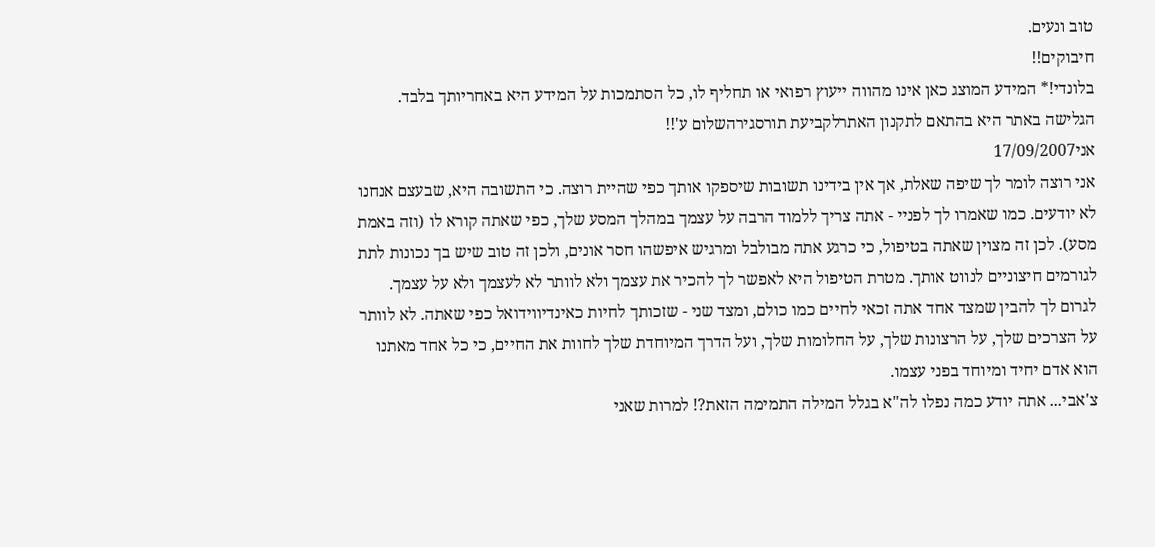טוב ונעים.
חיבוקים!!
בלונדי!* המידע המוצג כאן אינו מהווה ייעוץ רפואי או תחליף לו, כל הסתמכות על המידע היא באחריותך בלבד. הגלישה באתר היא בהתאם לתקנון האתרלקביעת תורסגירהשלום ע'!!
אני17/09/2007
אני רוצה לומר לך שיפה שאלת, אך אין בידינו תשובות שיספקו אותך כפי שהיית רוצה. כי התשובה היא, שבעצם אנחנו לא יודעים. כמו שאמרו לך לפניי - אתה צריך ללמוד הרבה על עצמך במהלך המסע שלך, כפי שאתה קורא לו (וזה באמת מסע). לכן זה מצוין שאתה בטיפול, כי כרגע אתה מבולבל ומרגיש איפשהו חסר אונים, ולכן זה טוב שיש בך נכונות לתת לגורמים חיצוניים לנווט אותך. מטרת הטיפול היא לאפשר לך להכיר את עצמך ולא לוותר לא לעצמך ולא על עצמך. לגרום לך להבין שמצד אחד אתה זכאי לחיים כמו כולם, ומצד שני - שזכותך לחיות כאינדיווידואל כפי שאתה. לא לוותר על הצרכים שלך, על הרצונות שלך, על החלומות שלך, ועל הדרך המיוחדת שלך לחוות את החיים, כי כל אחד מאתנו הוא אדם יחיד ומיוחד בפני עצמו.
צ'אבי... אתה יודע כמה נפלו לה"א בגלל המילה התמימה הזאת?! למרות שאני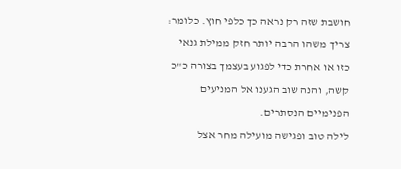חושבת שזה רק נראה כך כלפי חוץ. כלומר: צריך משהו הרבה יותר חזק ממילת גנאי כזו או אחרת כדי לפגוע בעצמך בצורה כ"כ קשה, והנה שוב הגענו אל המניעים הפנימיים הנסתרים.
לילה טוב ופגישה מועילה מחר אצל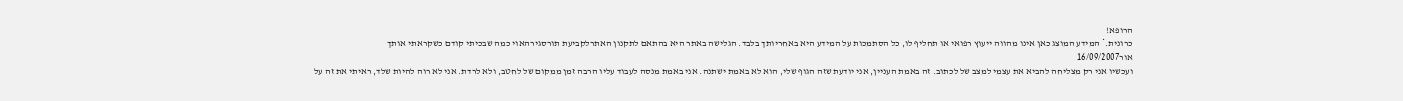הרופא!
כרונית.* המידע המוצג כאן אינו מהווה ייעוץ רפואי או תחליף לו, כל הסתמכות על המידע היא באחריותך בלבד. הגלישה באתר היא בהתאם לתקנון האתרלקביעת תורסגירהאוי כמה שבכיתי קודם כשקראתי אותך
אור16/09/2007
ועכשיו אני רק מצליחה להביא את עצמי למצב של לכתוב. זה באמת העניין, אני יודעת שזה הגוף שלי, הוא לא באמת ישתנה. אני באמת מנסה לעבוד עליו הרבה זמן ממקום של לחטב, ולא לרדת. אני לא רוה להיות שלד, ראיתי את זה על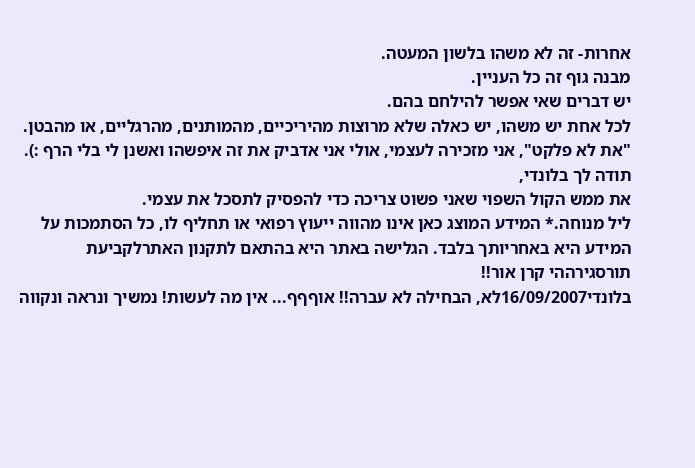אחרות- זה לא משהו בלשון המעטה.
מבנה גוף זה כל העניין.
יש דברים שאי אפשר להילחם בהם.
לכל אחת יש משהו, יש כאלה שלא מרוצות מהיריכיים, מהמותנים, מהרגליים, או מהבטן. "את לא פלקט", אני מזכירה לעצמי, אולי אני אדביק את זה איפשהו ואשנן לי בלי הרף :).
תודה לך בלונדי,
את ממש הקול השפוי שאני פשוט צריכה כדי להפסיק לתסכל את עצמי.
ליל מנוחה.* המידע המוצג כאן אינו מהווה ייעוץ רפואי או תחליף לו, כל הסתמכות על המידע היא באחריותך בלבד. הגלישה באתר היא בהתאם לתקנון האתרלקביעת תורסגירההי קרן אור!!
בלונדי16/09/2007לא, הבחילה לא עברה!! אוףףף... אין מה לעשות! נמשיך ונראה ונקווה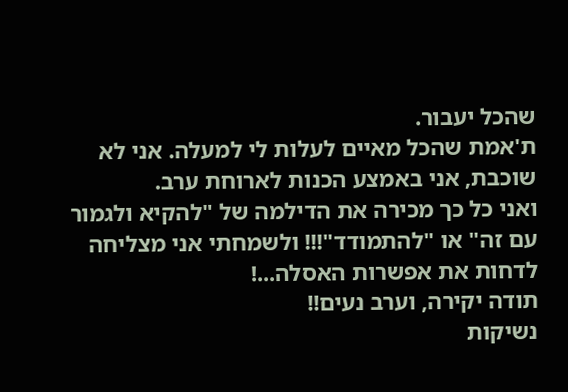שהכל יעבור.
ת'אמת שהכל מאיים לעלות לי למעלה. אני לא שוכבת, אני באמצע הכנות לארוחת ערב.
ואני כל כך מכירה את הדילמה של "להקיא ולגמור עם זה" או "להתמודד"!!! ולשמחתי אני מצליחה לדחות את אפשרות האסלה...!
תודה יקירה, וערב נעים!!
נשיקות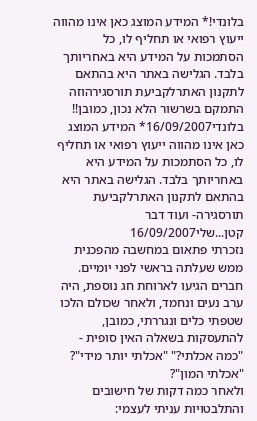בלונדי!* המידע המוצג כאן אינו מהווה ייעוץ רפואי או תחליף לו, כל הסתמכות על המידע היא באחריותך בלבד. הגלישה באתר היא בהתאם לתקנון האתרלקביעת תורסגירהוזה התמקם בשרשור הלא נכון, כמובן!!
בלונדי16/09/2007* המידע המוצג כאן אינו מהווה ייעוץ רפואי או תחליף לו, כל הסתמכות על המידע היא באחריותך בלבד. הגלישה באתר היא בהתאם לתקנון האתרלקביעת תורסגירה- ועוד דבר קטן...שלי16/09/2007
נזכרתי פתאום במחשבה מהפכנית ממש שעלתה בראשי לפני יומיים.
חברים הגיעו לארוחת חג נוספת, היה ערב נעים ונחמד, ולאחר שכולם הלכו שטפתי כלים ונגררתי, כמובן, להתעסקות בשאלה האין סופית -
"כמה אכלתי?" "אכלתי יותר מידי"? "אכלתי המון"?
ולאחר כמה דקות של חישובים והתלבטויות עניתי לעצמי: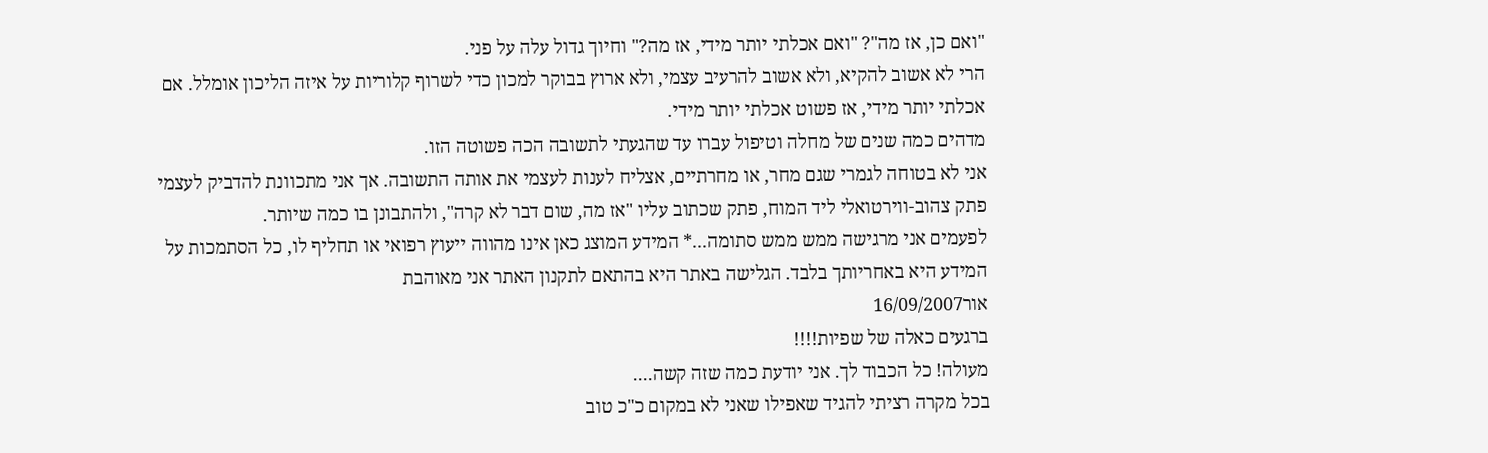"ואם כן, אז מה"? "ואם אכלתי יותר מידי, אז מה?" וחיוך גדול עלה על פני.
הרי לא אשוב להקיא, ולא אשוב להרעיב עצמי, ולא ארוץ בבוקר למכון כדי לשרוף קלוריות על איזה הליכון אומלל. אם אכלתי יותר מידי, אז פשוט אכלתי יותר מידי.
מדהים כמה שנים של מחלה וטיפול עברו עד שהגעתי לתשובה הכה פשוטה הזו.
אני לא בטוחה לגמרי שגם מחר, או מחרתיים, אצליח לענות לעצמי את אותה התשובה. אך אני מתכוונת להדביק לעצמי פתק צהוב-ווירטואלי ליד המוח, פתק שכתוב עליו "אז מה, שום דבר לא קרה", ולהתבונן בו כמה שיותר.
לפעמים אני מרגישה ממש ממש סתומה...* המידע המוצג כאן אינו מהווה ייעוץ רפואי או תחליף לו, כל הסתמכות על המידע היא באחריותך בלבד. הגלישה באתר היא בהתאם לתקנון האתר אני מאוהבת
אור16/09/2007
ברגעים כאלה של שפיות!!!!
מעולה! כל הכבוד לך. אני יודעת כמה שזה קשה....
בכל מקרה רציתי להגיד שאפילו שאני לא במקום כ"כ טוב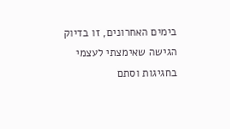בימים האחרונים, זו בדיוק הגישה שאימצתי לעצמי בחגיגות וסתם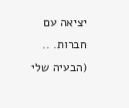יציאה עם חברות. ..
(הבעיה שלי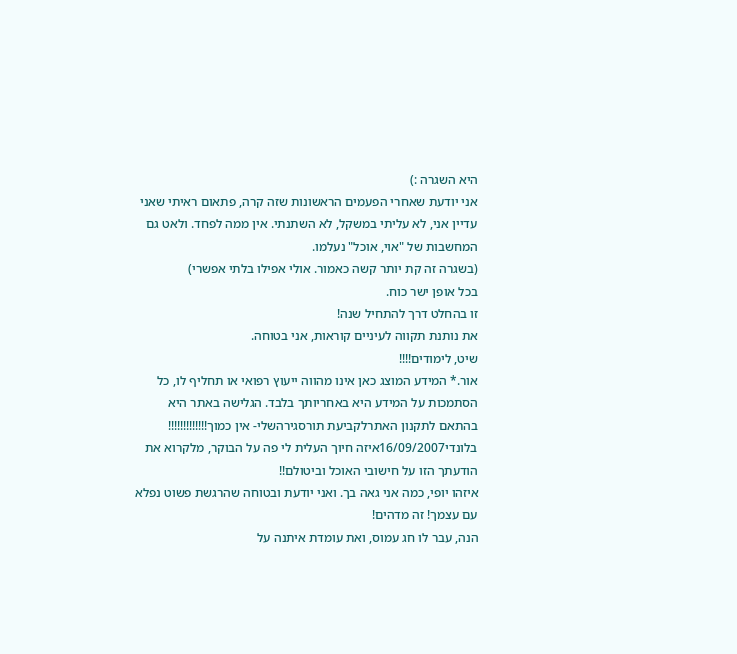היא השגרה :)
אני יודעת שאחרי הפעמים הראשונות שזה קרה, פתאום ראיתי שאני עדיין אני, לא עליתי במשקל, לא השתנתי. אין ממה לפחד. ולאט גם המחשבות של "אוי, אוכל" נעלמו.
(בשגרה זה קת יותר קשה כאמור. אולי אפילו בלתי אפשרי)
בכל אופן ישר כוח.
זו בהחלט דרך להתחיל שנה!
את נותנת תקווה לעיניים קוראות, אני בטוחה.
שיט, לימודים!!!!
אור.* המידע המוצג כאן אינו מהווה ייעוץ רפואי או תחליף לו, כל הסתמכות על המידע היא באחריותך בלבד. הגלישה באתר היא בהתאם לתקנון האתרלקביעת תורסגירהשלי- אין כמוך!!!!!!!!!!!!!
בלונדי16/09/2007איזה חיוך העלית לי פה על הבוקר, מלקרוא את הודעתך הזו על חישובי האוכל וביטולם!!
איזהו יופי, כמה אני גאה בך. ואני יודעת ובטוחה שהרגשת פשוט נפלא עם עצמך! זה מדהים!
הנה, עבר לו חג עמוס, ואת עומדת איתנה על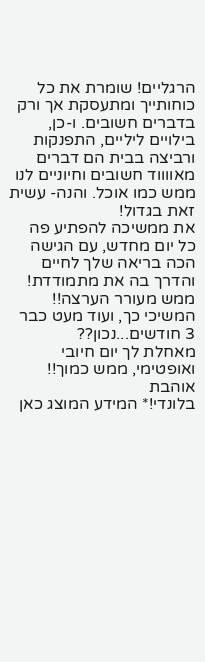הרגליים! שומרת את כל כוחותייך ומתעסקת אך ורק בדברים חשובים. ו-כן, בילויים ליליים, התפנקות ורביצה בבית הם דברים מאווווד חשובים וחיוניים לנו ממש כמו אוכל. והנה- עשית זאת בגדול!
את ממשיכה להפתיע פה כל יום מחדש, עם הגישה הכה בריאה שלך לחיים והדרך בה את מתמודדת!
ממש מעורר הערצה!!
המשיכי כך, ועוד מעט כבר 3 חודשים...נכון??
מאחלת לך יום חיובי ואופטימי, ממש כמוך!!
אוהבת
בלונדי!* המידע המוצג כאן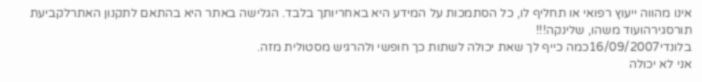אינו מהווה ייעוץ רפואי או תחליף לו, כל הסתמכות על המידע היא באחריותך בלבד. הגלישה באתר היא בהתאם לתקנון האתרלקביעת תורסגירהועוד משהו, שלינקה!!!
בלונדי16/09/2007כמה כייף לך שאת יכולה לשתות כך חופשי ולהרגיש מסטולית מזה.
אני לא יכולה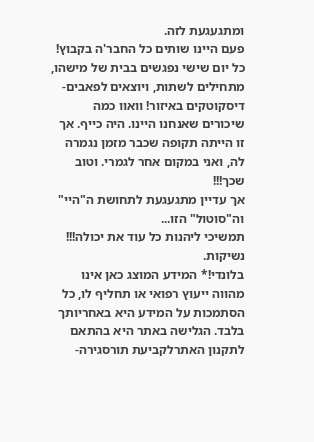ומתגעגעת לזה.
פעם היינו שותים כל החבר'ה בקבוץ! כל יום שישי נפגשים בבית של מישהו, מתחילים לשתות, ויוצאים לפאבים-דיסקוטקים באיזור! וואוו כמה שיכורים שאנחנו היינו. היה כייף. אך זו הייתה תקופה שכבר מזמן נגמרה לה, ואני במקום אחר לגמרי. וטוב שכך!!!
אך עדיין מתגעגעת לתחושת ה"היי" וה"סוטול" הזו...
תמשיכי ליהנות כל עוד את יכולה!!!
נשיקות.
בלונדי!* המידע המוצג כאן אינו מהווה ייעוץ רפואי או תחליף לו, כל הסתמכות על המידע היא באחריותך בלבד. הגלישה באתר היא בהתאם לתקנון האתרלקביעת תורסגירה-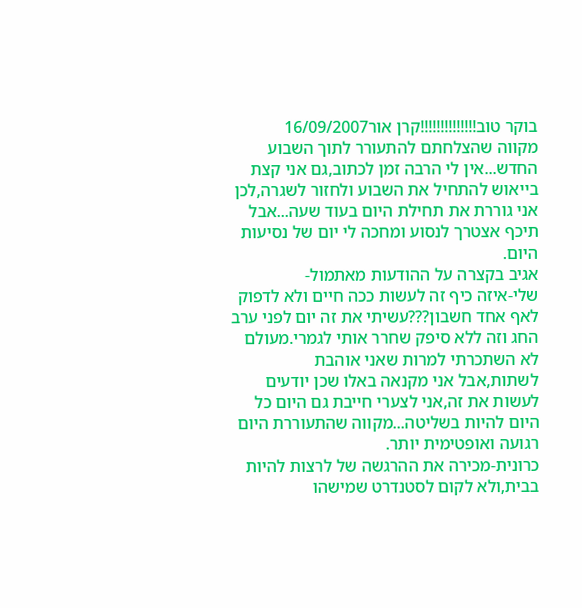בוקר טוב!!!!!!!!!!!!!!קרן אור16/09/2007
מקווה שהצלחתם להתעורר לתוך השבוע החדש...אין לי הרבה זמן לכתוב,גם אני קצת בייאוש להתחיל את השבוע ולחזור לשגרה,לכן אני גוררת את תחילת היום בעוד שעה...אבל תיכף אצטרך לנסוע ומחכה לי יום של נסיעות היום.
אגיב בקצרה על ההודעות מאתמול-
שלי-איזה כיף זה לעשות ככה חיים ולא לדפוק לאף אחד חשבון???עשיתי את זה יום לפני ערב החג וזה ללא סיפק שחרר אותי לגמרי.מעולם לא השתכרתי למרות שאני אוהבת לשתות,אבל אני מקנאה באלו שכן יודעים לעשות את זה,אני לצערי חייבת גם היום כל היום להיות בשליטה...מקווה שהתעוררת היום רגועה ואופטימית יותר.
כרונית-מכירה את ההרגשה של לרצות להיות בבית,ולא לקום לסטנדרט שמישהו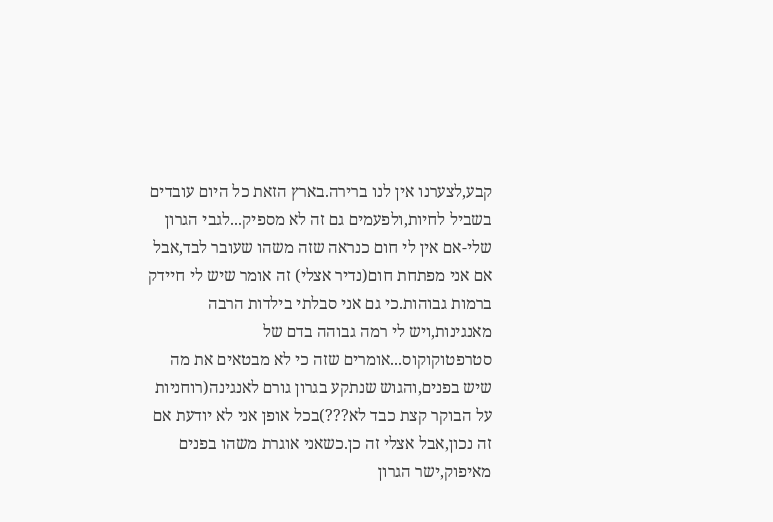קבע,לצערנו אין לנו ברירה.בארץ הזאת כל היום עובדים בשביל לחיות,ולפעמים גם זה לא מספיק...לגבי הגרון שלי-אם אין לי חום כנראה שזה משהו שעובר לבד,אבל אם אני מפתחת חום(נדיר אצלי) זה אומר שיש לי חיידק ברמות גבוהות.כי גם אני סבלתי בילדות הרבה מאנגינות,ויש לי רמה גבוהה בדם של סטרפטוקוקוס...אומרים שזה כי לא מבטאים את מה שיש בפנים,והגוש שנתקע בגרון גורם לאנגינה(רוחניות על הבוקר קצת כבד לא???)בכל אופן אני לא יודעת אם זה נכון,אבל אצלי זה כן.כשאני אוגרת משהו בפנים מאיפוק,ישר הגרון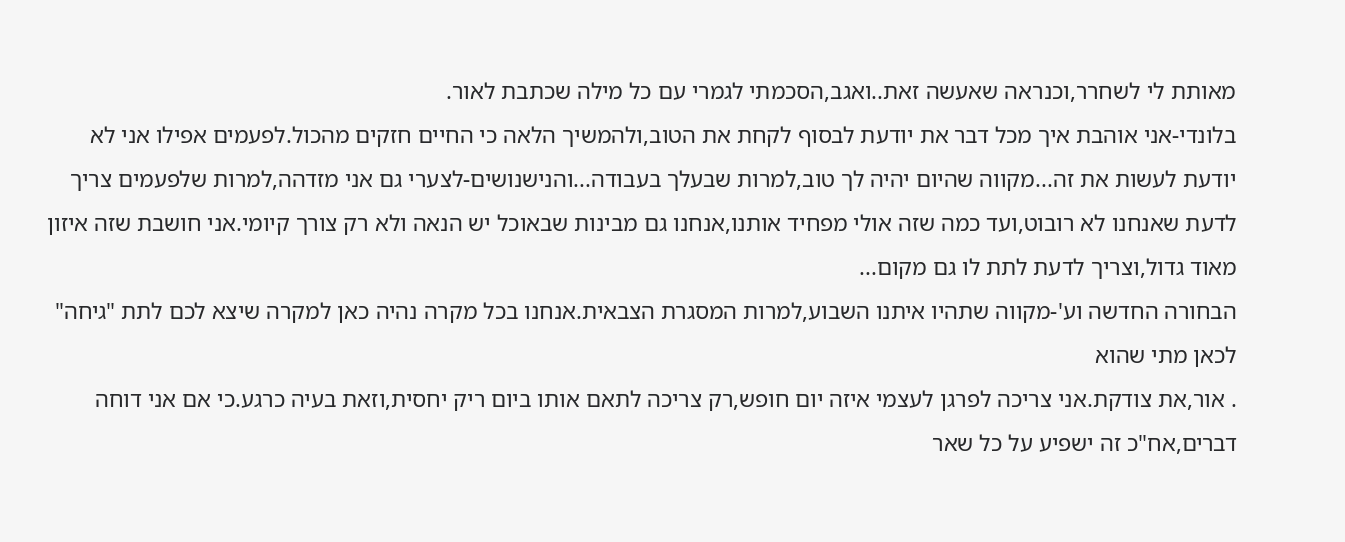מאותת לי לשחרר,וכנראה שאעשה זאת..ואגב,הסכמתי לגמרי עם כל מילה שכתבת לאור.
בלונדי-אני אוהבת איך מכל דבר את יודעת לבסוף לקחת את הטוב,ולהמשיך הלאה כי החיים חזקים מהכול.לפעמים אפילו אני לא יודעת לעשות את זה...מקווה שהיום יהיה לך טוב,למרות שבעלך בעבודה...והנישנושים-לצערי גם אני מזדהה,למרות שלפעמים צריך לדעת שאנחנו לא רובוט,ועד כמה שזה אולי מפחיד אותנו,אנחנו גם מבינות שבאוכל יש הנאה ולא רק צורך קיומי.אני חושבת שזה איזון מאוד גדול,וצריך לדעת לתת לו גם מקום...
הבחורה החדשה וע'-מקווה שתהיו איתנו השבוע,למרות המסגרת הצבאית.אנחנו בכל מקרה נהיה כאן למקרה שיצא לכם לתת "גיחה" לכאן מתי שהוא
. אור,את צודקת.אני צריכה לפרגן לעצמי איזה יום חופש,רק צריכה לתאם אותו ביום ריק יחסית,וזאת בעיה כרגע.כי אם אני דוחה דברים,אח"כ זה ישפיע על כל שאר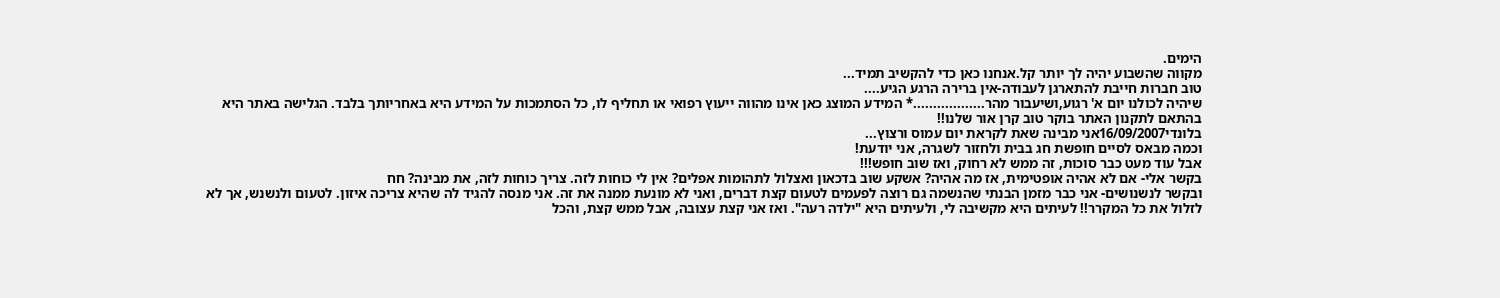הימים.
מקווה שהשבוע יהיה לך יותר קל.אנחנו כאן כדי להקשיב תמיד...
טוב חברות חייבת להתארגן לעבודה-אין ברירה הרגע הגיע....
שיהיה לכולנו יום א' רגוע,ושיעבור מהר..................* המידע המוצג כאן אינו מהווה ייעוץ רפואי או תחליף לו, כל הסתמכות על המידע היא באחריותך בלבד. הגלישה באתר היא בהתאם לתקנון האתר בוקר טוב קרן אור שלנו!!
בלונדי16/09/2007אני מבינה שאת לקראת יום עמוס ורצוץ...
וכמה מבאס לסיים חופשת חג בבית ולחזור לשגרה, אני יודעת!
אבל עוד מעט כבר סוכות, זה ממש לא רחוק, ואז שוב חופש!!!
בקשר אלי- אם לא אהיה אופטימית, אז מה אהיה? אשקע שוב בדכאון ואצלול לתהומות אפלים? אין לי כוחות לזה. צריך כוחות לזה, את מבינה? חח
ובקשר לנשנושים- אני כבר מזמן הבנתי שהנשמה גם רוצה לפעמים לטעום קצת דברים, ואני לא מונעת ממנה את זה. אני מנסה להגיד לה שהיא צריכה איזון. לטעום ולנשנש, אך לא לזלול את כל המקרר!! לעיתים היא מקשיבה לי, ולעיתים היא "ילדה רעה". ואז אני קצת עצובה, אבל ממש קצת, והכל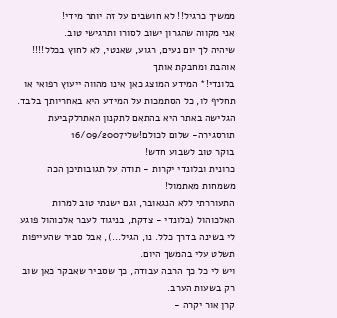ממשיך כרגיל!! לא חושבים על זה יותר מידי!
אני מקווה שהגרון ישוב לסורו ותרגישי טוב.
שיהיה לך יום נעים, רגוע, שאנטי, לא לחוץ בכלל!!!!
אוהבת ומחבקת אותך
בלונדי!* המידע המוצג כאן אינו מהווה ייעוץ רפואי או תחליף לו, כל הסתמכות על המידע היא באחריותך בלבד. הגלישה באתר היא בהתאם לתקנון האתרלקביעת תורסגירה- שלום לכולם!שלי16/09/2007
בוקר טוב לשבוע חדש!
כרונית ובלונדי יקרות - תודה על תגובותיכן הכה משמחות מאתמול!
התעוררתי ללא הנגאובר, וגם ישנתי טוב למרות האלכוהול (בלונדי - צדקת, בניגוד לעבר אלכוהול פוגע לי בשינה בדרך כלל. נו, הגיל...), אבל סביר שהעייפות תשלט עלי בהמשך היום.
ויש לי כל כך הרבה עבודה, כך שסביר שאבקר כאן שוב רק בשעות הערב.
קרן אור יקרה -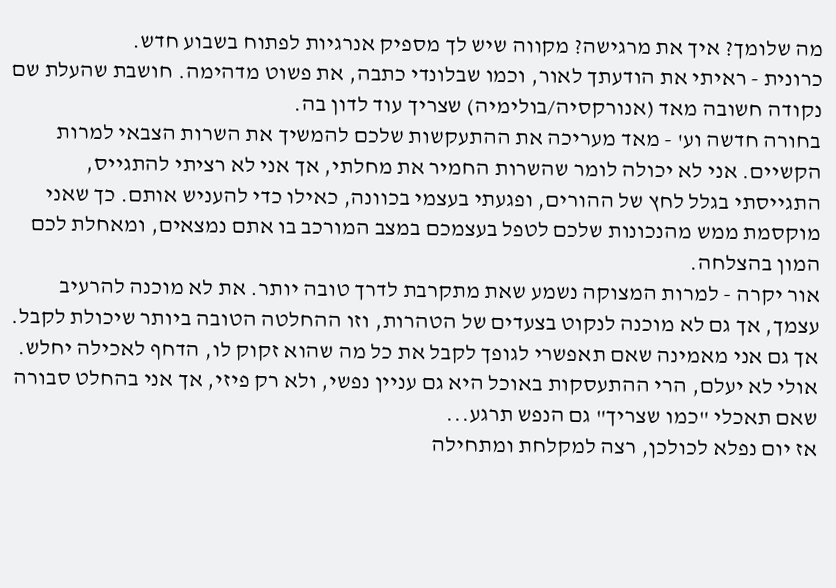מה שלומך? איך את מרגישה? מקווה שיש לך מספיק אנרגיות לפתוח בשבוע חדש.
כרונית - ראיתי את הודעתך לאור, וכמו שבלונדי כתבה, את פשוט מדהימה. חושבת שהעלת שם נקודה חשובה מאד (אנורקסיה/בולימיה) שצריך עוד לדון בה.
בחורה חדשה וע' - מאד מעריכה את ההתעקשות שלכם להמשיך את השרות הצבאי למרות הקשיים. אני לא יכולה לומר שהשרות החמיר את מחלתי, אך אני לא רציתי להתגייס, התגייסתי בגלל לחץ של ההורים, ופגעתי בעצמי בכוונה, כאילו כדי להעניש אותם. כך שאני מוקסמת ממש מהנכונות שלכם לטפל בעצמכם במצב המורכב בו אתם נמצאים, ומאחלת לכם המון בהצלחה.
אור יקרה - למרות המצוקה נשמע שאת מתקרבת לדרך טובה יותר. את לא מוכנה להרעיב עצמך, אך גם לא מוכנה לנקוט בצעדים של הטהרות, וזו ההחלטה הטובה ביותר שיכולת לקבל. אך גם אני מאמינה שאם תאפשרי לגופך לקבל את כל מה שהוא זקוק לו, הדחף לאכילה יחלש. אולי לא יעלם, הרי ההתעסקות באוכל היא גם עניין נפשי, ולא רק פיזי, אך אני בהחלט סבורה שאם תאכלי "כמו שצריך" גם הנפש תרגע...
אז יום נפלא לכולכן, רצה למקלחת ומתחילה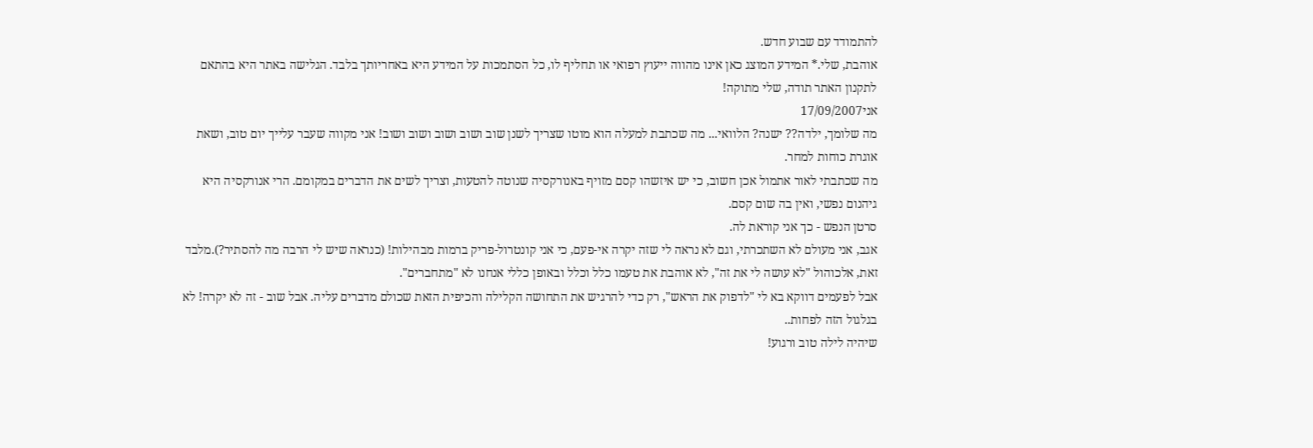להתמודד עם שבוע חדש.
אוהבת, שלי.* המידע המוצג כאן אינו מהווה ייעוץ רפואי או תחליף לו, כל הסתמכות על המידע היא באחריותך בלבד. הגלישה באתר היא בהתאם לתקנון האתר תודה, שלי מתוקה!
אני17/09/2007
מה שלומך, ילדה?? ישנה? הלוואי... מה שכתבת למעלה הוא מוטו שצריך לשנן שוב ושוב ושוב ושוב ושוב! אני מקווה שעבר עלייך יום טוב, ושאת אוגרת כוחות למחר.
מה שכתבתי לאור אתמול אכן חשוב, כי יש איזשהו קסם מזויף באנורקסיה שנוטה להטעות, וצריך לשים את הדברים במקומם. הרי אנורקסיה היא גיהנום נפשי, ואין בה שום קסם.
סרטן הנפש - כך אני קוראת לה.
אגב, אני מעולם לא השתכרתי, וגם לא נראה לי שזה יקרה אי-פעם, כי אני קונטרול-פריק ברמות מבהילות! (כנראה שיש לי הרבה מה להסתיר?).מלבד זאת, אלכוהול "לא עושה לי את זה", לא אוהבת את טעמו כלל וכלל ובאופן כללי אנחנו לא "מתחברים".
אבל לפעמים דווקא בא לי "לדפוק את הראש", רק כדי להרגיש את התחושה הקלילה והכיפית הזאת שכולם מדברים עליה. אבל שוב - זה לא יקרה! לא בגלגול הזה לפחות..
שיהיה לילה טוב ורגוע!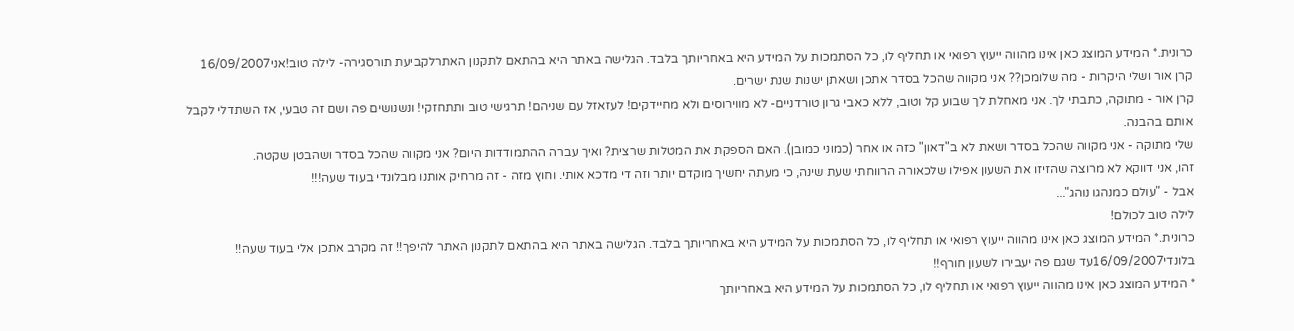כרונית.* המידע המוצג כאן אינו מהווה ייעוץ רפואי או תחליף לו, כל הסתמכות על המידע היא באחריותך בלבד. הגלישה באתר היא בהתאם לתקנון האתרלקביעת תורסגירה- לילה טוב!אני16/09/2007
קרן אור ושלי היקרות - מה שלומכן?? אני מקווה שהכל בסדר אתכן ושאתן ישנות שנת ישרים.
קרן אור - מתוקה, כתבתי לך. אני מאחלת לך שבוע קל וטוב, ללא כאבי גרון טורדניים- לא מווירוסים ולא מחיידקים! לעזאזל עם שניהם! תרגישי טוב ותתחזקי! ונשנושים פה ושם זה טבעי, אז השתדלי לקבל אותם בהבנה.
שלי מתוקה - אני מקווה שהכל בסדר ושאת לא ב"דאון" כזה או אחר (כמוני כמובן). האם הספקת את המטלות שרצית? ואיך עברה ההתמודדות היום? אני מקווה שהכל בסדר ושהבטן שקטה.
זהו, אני דווקא לא מרוצה שהזיזו את השעון אפילו שלכאורה הרווחתי שעת שינה, כי מעתה יחשיך מוקדם יותר וזה די מדכא אותי. וחוץ מזה - זה מרחיק אותנו מבלונדי בעוד שעה!!!
אבל - "עולם כמנהגו נוהג"...
לילה טוב לכולם!
כרונית.* המידע המוצג כאן אינו מהווה ייעוץ רפואי או תחליף לו, כל הסתמכות על המידע היא באחריותך בלבד. הגלישה באתר היא בהתאם לתקנון האתר להיפך!! זה מקרב אתכן אלי בעוד שעה!!
בלונדי16/09/2007עד שגם פה יעבירו לשעון חורף!!
* המידע המוצג כאן אינו מהווה ייעוץ רפואי או תחליף לו, כל הסתמכות על המידע היא באחריותך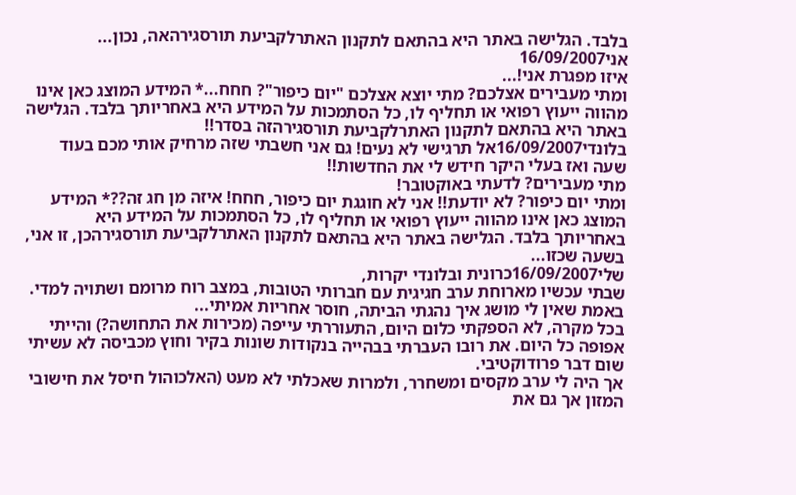בלבד. הגלישה באתר היא בהתאם לתקנון האתרלקביעת תורסגירהאה, נכון...
אני16/09/2007
איזו מפגרת אני!...
ומתי מעבירים אצלכם? מתי יוצא אצלכם "יום כיפור"? חחח...* המידע המוצג כאן אינו מהווה ייעוץ רפואי או תחליף לו, כל הסתמכות על המידע היא באחריותך בלבד. הגלישה באתר היא בהתאם לתקנון האתרלקביעת תורסגירהזה בסדר!!
בלונדי16/09/2007אל תרגישי לא נעים! גם אני חשבתי שזה מרחיק אותי מכם בעוד שעה ואז בעלי היקר חידש לי את החדשות!!
מתי מעבירים? לדעתי באוקטובר!
ומתי יום כיפור? לא יודעת!! אני לא חוגגת יום כיפור, חחח! איזה מן חג זה??* המידע המוצג כאן אינו מהווה ייעוץ רפואי או תחליף לו, כל הסתמכות על המידע היא באחריותך בלבד. הגלישה באתר היא בהתאם לתקנון האתרלקביעת תורסגירהכן, זו אני, בשעה שכזו...
שלי16/09/2007כרונית ובלונדי יקרות,
שבתי עכשיו מארוחת ערב חגיגית עם חברותי הטובות, במצב רוח מרומם ושתויה למדי. באמת שאין לי מושג איך נהגתי הביתה, חוסר אחריות אמיתי...
בכל מקרה, לא הספקתי כלום היום, התעוררתי עייפה (מכירות את התחושה?) והייתי אפופה כל היום. את רובו העברתי בבהייה בנקודות שונות בקיר וחוץ מכביסה לא עשיתי שום דבר פרודוקטיבי.
אך היה לי ערב מקסים ומשחרר, ולמרות שאכלתי לא מעט (האלכוהול חיסל את חישובי המזון אך גם את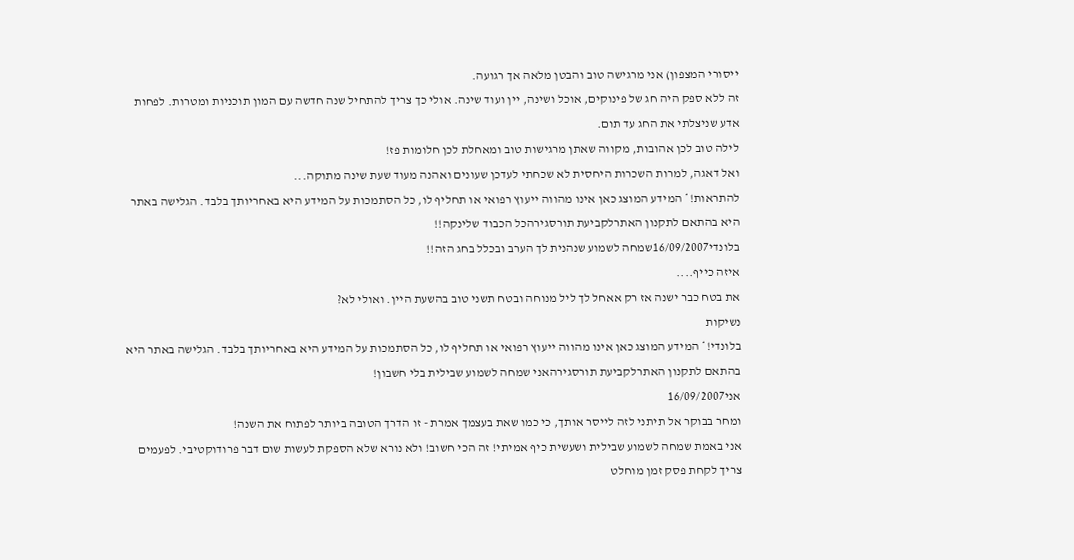ייסורי המצפון) אני מרגישה טוב והבטן מלאה אך רגועה.
זה ללא ספק היה חג של פינוקים, אוכל ושינה, יין ועוד שינה. אולי כך צריך להתחיל שנה חדשה עם המון תוכניות ומטרות. לפחות אדע שניצלתי את החג עד תום.
לילה טוב לכן אהובות, מקווה שאתן מרגישות טוב ומאחלת לכן חלומות פז!
ואל דאגה, למרות השכרות היחסית לא שכחתי לעדכן שעונים ואהנה מעוד שעת שינה מתוקה...
להתראות!* המידע המוצג כאן אינו מהווה ייעוץ רפואי או תחליף לו, כל הסתמכות על המידע היא באחריותך בלבד. הגלישה באתר היא בהתאם לתקנון האתרלקביעת תורסגירהכל הכבוד שלינקה!!
בלונדי16/09/2007שמחה לשמוע שנהנית לך הערב ובכלל בחג הזה!!
איזה כייף....
את בטח כבר ישנה אז רק אאחל לך ליל מנוחה ובטח תשני טוב בהשעת היין. ואולי לא?
נשיקות
בלונדי!* המידע המוצג כאן אינו מהווה ייעוץ רפואי או תחליף לו, כל הסתמכות על המידע היא באחריותך בלבד. הגלישה באתר היא בהתאם לתקנון האתרלקביעת תורסגירהאני שמחה לשמוע שבילית בלי חשבון!
אני16/09/2007
ומחר בבוקר אל תיתני לזה לייסר אותך, כי כמו שאת בעצמך אמרת - זו הדרך הטובה ביותר לפתוח את השנה!
אני באמת שמחה לשמוע שבילית ושעשית כיף אמיתי! זה הכי חשוב! ולא נורא שלא הספקת לעשות שום דבר פרודוקטיבי. לפעמים צריך לקחת פסק זמן מוחלט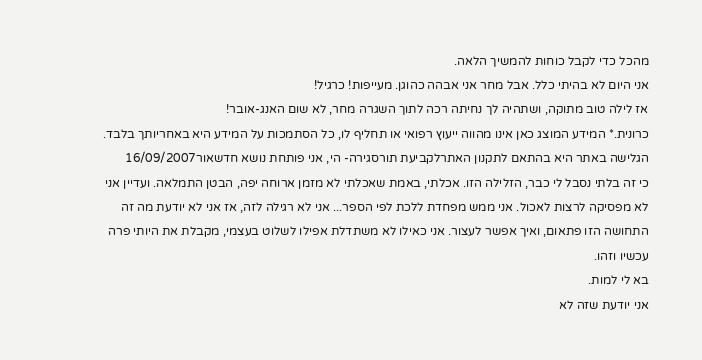מהכל כדי לקבל כוחות להמשיך הלאה.
אני היום לא בהיתי כלל. אבל מחר אני אבהה כהוגן. מעייפות! כרגיל!
אז לילה טוב מתוקה, ושתהיה לך נחיתה רכה לתוך השגרה מחר, לא שום האנג-אובר!
כרונית.* המידע המוצג כאן אינו מהווה ייעוץ רפואי או תחליף לו, כל הסתמכות על המידע היא באחריותך בלבד. הגלישה באתר היא בהתאם לתקנון האתרלקביעת תורסגירה- הי, אני פותחת נושא חדשאור16/09/2007
כי זה בלתי נסבל לי כבר, הזלילה הזו. אכלתי, באמת שאכלתי לא מזמן ארוחה יפה, הבטן התמלאה. ועדיין אני לא מפסיקה לרצות לאכול. אני ממש מפחדת ללכת לפי הספר... אני לא רגילה לזה, אז אני לא יודעת מה זה התחושה הזו פתאום, ואיך אפשר לעצור. אני כאילו לא משתדלת אפילו לשלוט בעצמי, מקבלת את היותי פרה עכשיו וזהו.
בא לי למות.
אני יודעת שזה לא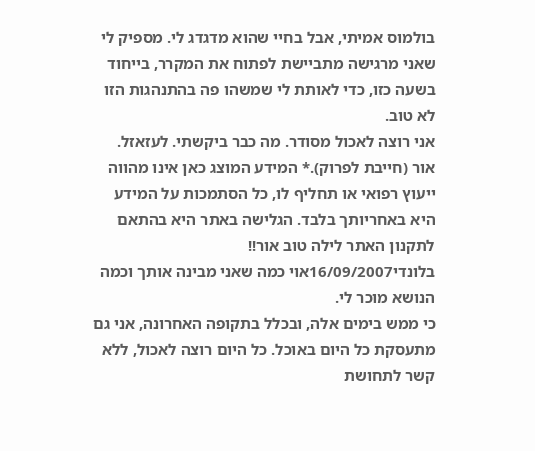בולמוס אמיתי, אבל בחיי שהוא מדגדג לי. מספיק לי שאני מרגישה מתביישת לפתוח את המקרר, בייחוד בשעה כזו, כדי לאותת לי שמשהו פה בהתנהגות הזו לא טוב.
אני רוצה לאכול מסודר. מה כבר ביקשתי. לעזאזל.
אור (חייבת לפרוק).* המידע המוצג כאן אינו מהווה ייעוץ רפואי או תחליף לו, כל הסתמכות על המידע היא באחריותך בלבד. הגלישה באתר היא בהתאם לתקנון האתר לילה טוב אור!!
בלונדי16/09/2007אוי כמה שאני מבינה אותך וכמה הנושא מוכר לי.
כי ממש בימים אלה, ובכלל בתקופה האחרונה, אני גם מתעסקת כל היום באוכל. כל היום רוצה לאכול, ללא קשר לתחושת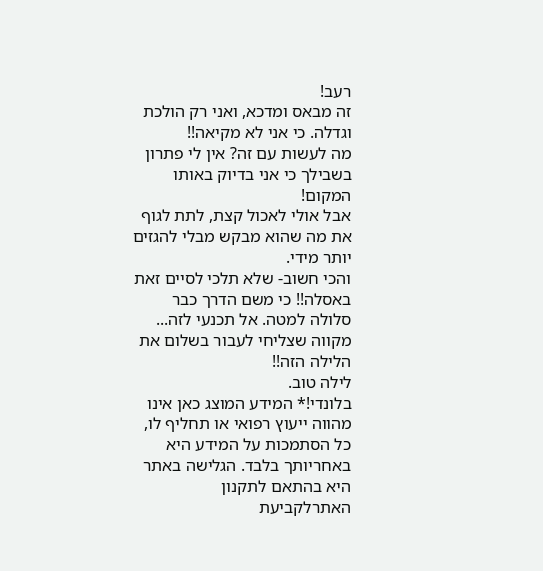רעב!
זה מבאס ומדכא, ואני רק הולכת וגדלה. כי אני לא מקיאה!!
מה לעשות עם זה? אין לי פתרון בשבילך כי אני בדיוק באותו המקום!
אבל אולי לאכול קצת, לתת לגוף את מה שהוא מבקש מבלי להגזים יותר מידי.
והכי חשוב- שלא תלכי לסיים זאת באסלה!! כי משם הדרך כבר סלולה למטה. אל תכנעי לזה...
מקווה שצליחי לעבור בשלום את הלילה הזה!!
לילה טוב.
בלונדי!* המידע המוצג כאן אינו מהווה ייעוץ רפואי או תחליף לו, כל הסתמכות על המידע היא באחריותך בלבד. הגלישה באתר היא בהתאם לתקנון האתרלקביעת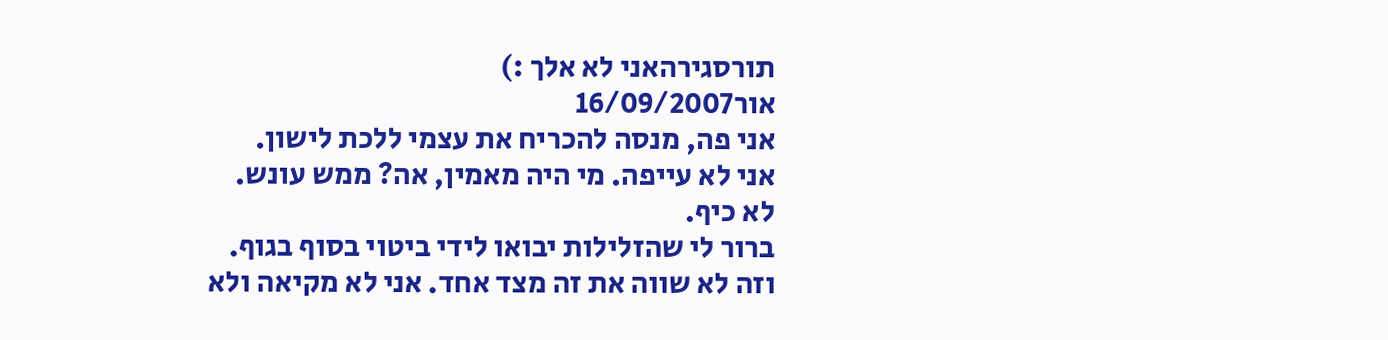תורסגירהאני לא אלך :)
אור16/09/2007
אני פה, מנסה להכריח את עצמי ללכת לישון.
אני לא עייפה. מי היה מאמין, אה? ממש עונש.
לא כיף.
ברור לי שהזלילות יבואו לידי ביטוי בסוף בגוף. וזה לא שווה את זה מצד אחד. אני לא מקיאה ולא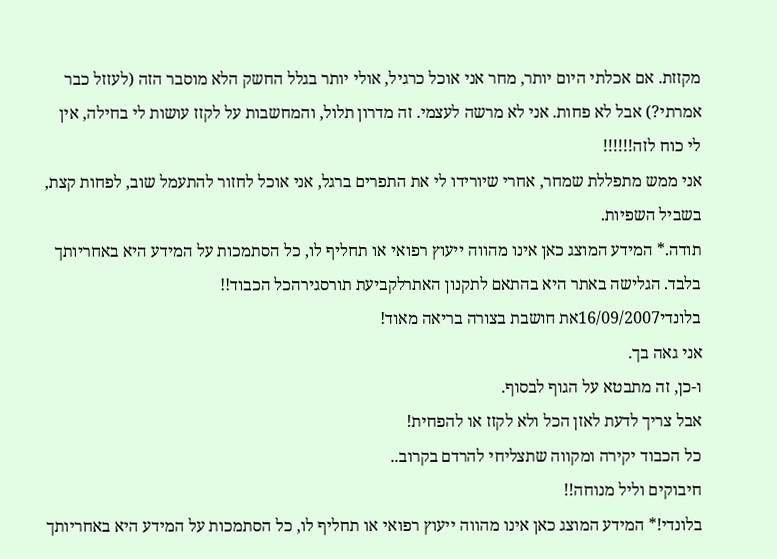מקזזת. אם אכלתי היום יותר, מחר אני אוכל כרגיל, אולי יותר בגלל החשק הלא מוסבר הזה (לעזזל כבר אמרתי?) אבל לא פחות. אני לא מרשה לעצמי. זה מדרון תלול, והמחשבות על לקזז עושות לי בחילה, אין לי כוח לזה!!!!!!
אני ממש מתפללת שמחר, אחרי שיורידו לי את התפרים ברגל, אני אוכל לחזור להתעמל שוב, לפחות קצת, בשביל השפיות.
תודה.* המידע המוצג כאן אינו מהווה ייעוץ רפואי או תחליף לו, כל הסתמכות על המידע היא באחריותך בלבד. הגלישה באתר היא בהתאם לתקנון האתרלקביעת תורסגירהכל הכבוד!!
בלונדי16/09/2007את חושבת בצורה בריאה מאוד!
אני גאה בך.
ו-כן, זה מתבטא על הגוף לבסוף.
אבל צריך לדעת לאזן הכל ולא לקזז או להפחית!
כל הכבוד יקירה ומקווה שתצליחי להרדם בקרוב..
חיבוקים וליל מנוחה!!
בלונדי!* המידע המוצג כאן אינו מהווה ייעוץ רפואי או תחליף לו, כל הסתמכות על המידע היא באחריותך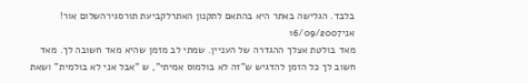בלבד. הגלישה באתר היא בהתאם לתקנון האתרלקביעת תורסגירהשלום אור!
אני16/09/2007
מאד בולטת אצלך ההגדרה של העניין. שמתי לב מזמן שהיא מאד חשובה לך. מאד חשוב לך כל הזמן להדגיש ש"זה לא בולמוס אמיתי", ש "אבל אני לא בולמית" ושאת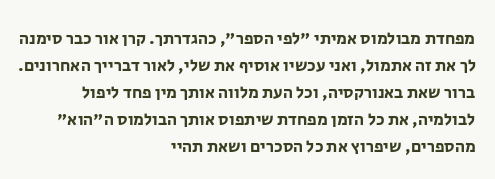מפחדת מבולמוס אמיתי "לפי הספר", כהגדרתך. קרן אור כבר סימנה לך את זה אתמול, ואני עכשיו אוסיף את שלי, לאור דברייך האחרונים.
ברור שאת באנורקסיה, וכל העת מלווה אותך מין פחד ליפול לבולמיה, את כל הזמן מפחדת שיתפוס אותך הבולמוס ה"הוא" מהספרים, שיפרוץ את כל הסכרים ושאת תהיי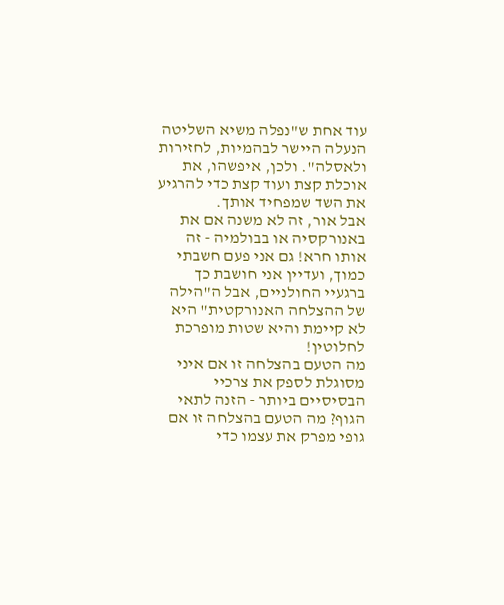עוד אחת ש"נפלה משיא השליטה הנעלה היישר לבהמיות, לחזירות ולאסלה". ולכן, איפשהו, את אוכלת קצת ועוד קצת כדי להרגיע את השד שמפחיד אותך.
אבל אור, זה לא משנה אם את באנורקסיה או בבולמיה - זה אותו חרא! גם אני פעם חשבתי כמוך, ועדיין אני חושבת כך ברגעיי החולניים, אבל ה"הילה של ההצלחה האנורקטית" היא לא קיימת והיא שטות מופרכת לחלוטין!
מה הטעם בהצלחה זו אם איני מסוגלת לספק את צרכיי הבסיסיים ביותר - הזנה לתאי הגוף? מה הטעם בהצלחה זו אם גופי מפרק את עצמו כדי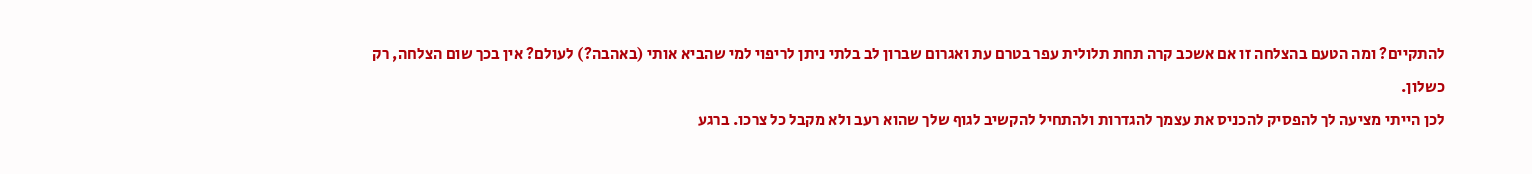להתקיים? ומה הטעם בהצלחה זו אם אשכב קרה תחת תלולית עפר בטרם עת ואגרום שברון לב בלתי ניתן לריפוי למי שהביא אותי (באהבה?) לעולם? אין בכך שום הצלחה, רק כשלון.
לכן הייתי מציעה לך להפסיק להכניס את עצמך להגדרות ולהתחיל להקשיב לגוף שלך שהוא רעב ולא מקבל כל צרכו. ברגע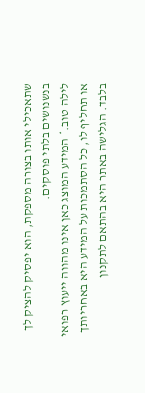שתאכילי אותו בצורה מספקת, הוא יפסיק להציק לך בנשנושים בלתי פוסקים.
לילה טוב.* המידע המוצג כאן אינו מהווה ייעוץ רפואי או תחליף לו, כל הסתמכות על המידע היא באחריותך בלבד. הגלישה באתר היא בהתאם לתקנון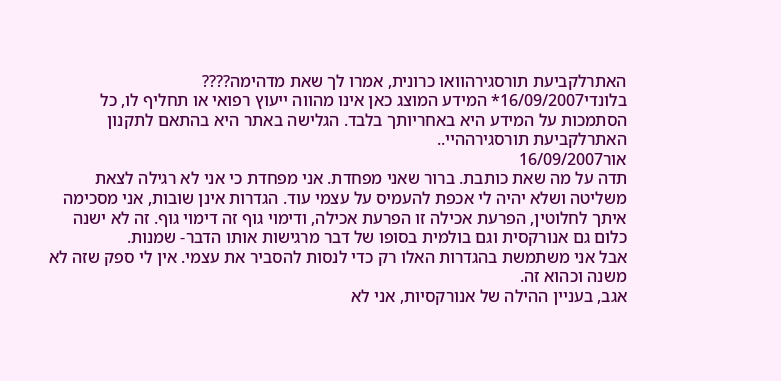האתרלקביעת תורסגירהוואו כרונית, אמרו לך שאת מדהימה????
בלונדי16/09/2007* המידע המוצג כאן אינו מהווה ייעוץ רפואי או תחליף לו, כל הסתמכות על המידע היא באחריותך בלבד. הגלישה באתר היא בהתאם לתקנון האתרלקביעת תורסגירההיי..
אור16/09/2007
תדה על מה שאת כותבת. ברור שאני מפחדת. אני מפחדת כי אני לא רגילה לצאת משליטה ושלא יהיה לי אכפת להעמיס על עצמי עוד. הגדרות אינן שובות, אני מסכימה איתך לחלוטין, הפרעת אכילה זו הפרעת אכילה, ודימוי גוף זה דימוי גוף. זה לא ישנה כלום גם אנורקסית וגם בולמית בסופו של דבר מרגישות אותו הדבר- שמנות.
אבל אני משתמשת בהגדרות האלו רק כדי לנסות להסביר את עצמי. אין לי ספק שזה לא משנה וכהוא זה.
אגב, בעניין ההילה של אנורקסיות, אני לא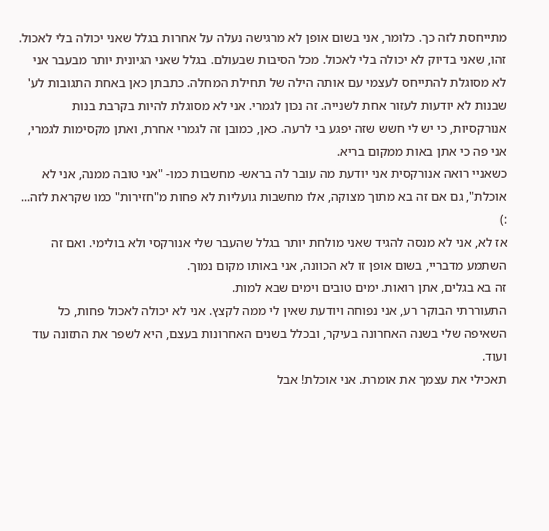מתייחסת לזה כך. כלומר, אני בשום אופן לא מרגישה נעלה על אחרות בגלל שאני יכולה בלי לאכול. זהו, שאני בדיוק לא יכולה בלי לאכול. מכל הסיבות שבעולם. בגלל שאני הגיונית יותר מבעבר אני לא מסוגלת להתייחס לעצמי עם אותה הילה של תחילת המחלה. כתבתן כאן באחת התגובות לע' שבנות לא יודעות לעזור אחת לשנייה. זה נכון לגמרי. אני לא מסוגלת להיות בקרבת בנות אנורקסיות, כי יש לי חשש שזה יפגע בי לרעה. כאן, כמובן זה לגמרי אחרת, ואתן מקסימות לגמרי, אני פה כי אתן באות ממקום בריא.
כשאניי רואה אנורקסית אני יודעת מה עובר לה בראש- מחשבות כמו- "אני טובה ממנה, אני לא אוכלת", גם אם זה בא מתוך מצוקה, אלו מחשבות גועליות לא פחות מ"חזירות" כמו שקראת לזה... :)
אז לא, אני לא מנסה להגיד שאני מולחת יותר בגלל שהעבר שלי אנורקסי ולא בולימי. ואם זה השתמע מדבריי, בשום אופן זו לא הכוונה, אני באותו מקום נמוך.
זה בא בגלים, אתן רואות. ימים טובים וימים שבא למות.
התעוררתי הבוקר רע, אני נפוחה ויודעת שאין לי ממה לקצץ. אני לא יכולה לאכול פחות, כל השאיפה שלי בשנה האחרונה בעיקר, ובכלל בשנים האחרונות בעצם, היא לשפר את התזונה עוד ועוד.
תאכילי את עצמך את אומרת. אני אוכלת! אבל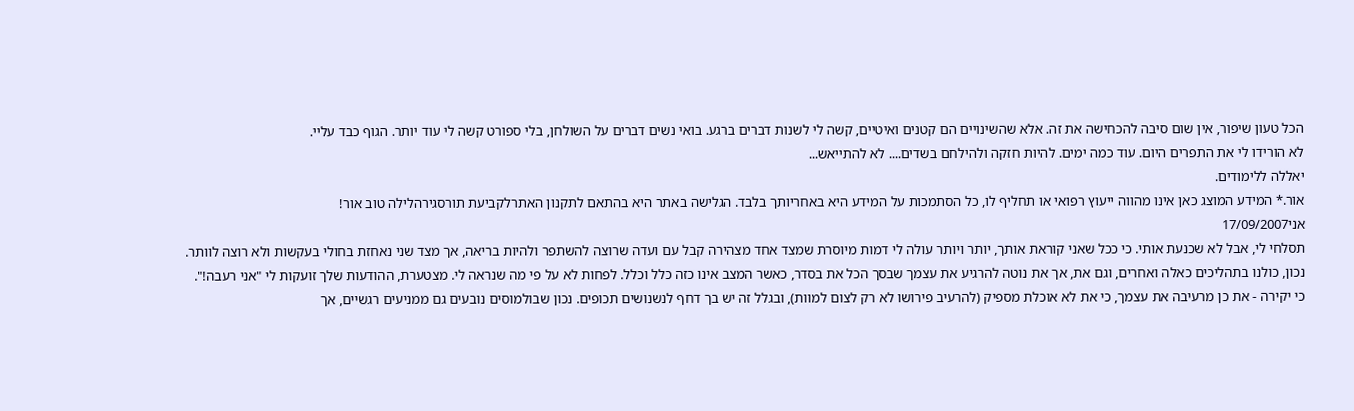הכל טעון שיפור, אין שום סיבה להכחישה את זה. אלא שהשינויים הם קטנים ואיטיים, קשה לי לשנות דברים ברגע. בואי נשים דברים על השולחן, בלי ספורט קשה לי עוד יותר. הגוף כבד עליי.
לא הורידו לי את התפרים היום. עוד כמה ימים. להיות חזקה ולהילחם בשדים.... לא להתייאש...
יאללה ללימודים.
אור.* המידע המוצג כאן אינו מהווה ייעוץ רפואי או תחליף לו, כל הסתמכות על המידע היא באחריותך בלבד. הגלישה באתר היא בהתאם לתקנון האתרלקביעת תורסגירהלילה טוב אור!
אני17/09/2007
תסלחי לי, אבל לא שכנעת אותי. כי ככל שאני קוראת אותך, יותר ויותר עולה לי דמות מיוסרת שמצד אחד מצהירה קבל עם ועדה שרוצה להשתפר ולהיות בריאה, אך מצד שני נאחזת בחולי בעקשות ולא רוצה לוותר.
נכון, כולנו בתהליכים כאלה ואחרים, וגם את, אך את נוטה להרגיע את עצמך שבסך הכל את בסדר, כאשר המצב אינו כזה כלל וכלל. לפחות לא על פי מה שנראה לי. מצטערת, ההודעות שלך זועקות לי "אני רעבה!".
כי יקירה - את כן מרעיבה את עצמך, כי את לא אוכלת מספיק (להרעיב פירושו לא רק לצום למוות), ובגלל זה יש בך דחף לנשנושים תכופים. נכון שבולמוסים נובעים גם ממניעים רגשיים, אך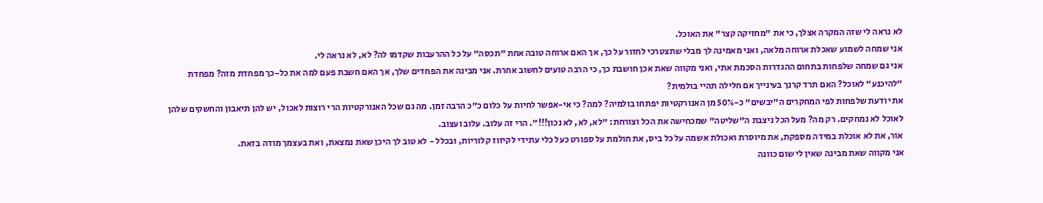לא נראה לי שזה המקרה אצלך, כי את "מחזיקה קצר" את האוכל.
אני שמחה לשמוע שאכלת ארוחה מלאה, ואני מאמינה לך מבלי שתצטרכי לחזור על כך, אך האם ארוחה טובה אחת "תכסה" על כל ההרעבות שקדמו לה? לא, לא נראה לי.
אני גם שמחה שלפחות בתחום ההגדרות הסכמת אתי, ואני מקווה שאת אכן חושבת כך, כי הרבה טועים לחשוב אחרת. אני מבינה את הפחדים שלך, אך האם חשבת פעם למה את כל-כך מפחדת מזה? מפחדת "להיכנע" לאוכל? האם תרד קרנך בעינייך אם חלילה תהיי בולמית?
את יודעת שלפחות לפי המחקרים ה"יבשים" כ-50% מן האנורקטיות יפתחו בולמיה? למה? כי אי-אפשר לחיות על כלום כ"כ הרבה זמן. מה גם שכל האנורקטיות הרי רוצות לאכול, יש להן תיאבון והחשקים שלהן לאוכל לא נמחקים. רק מה? מעל הכל ניצבת ה"שליטה" שמכחישה את הכל וצורחת: "לא, לא, לא נכון!!!". הרי זה עלוב. עלוב ועצוב.
אור, את לא אוכלת במידה מספקת, את מיוסרת ואכולת אשמה על כל ביס, את חולמת על ספורט כעל כלי עתידי לקיזוז קלוריות, ובכלל - לא טוב לך היכן שאת נמצאת, ואת בעצמך מודה בזאת.
אני מקווה שאת מבינה שאין לי שום כוונה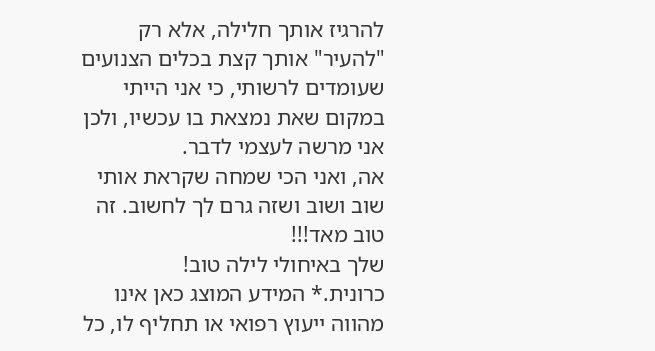להרגיז אותך חלילה, אלא רק "להעיר" אותך קצת בכלים הצנועים שעומדים לרשותי, כי אני הייתי במקום שאת נמצאת בו עכשיו, ולכן אני מרשה לעצמי לדבר.
אה, ואני הכי שמחה שקראת אותי שוב ושוב ושזה גרם לך לחשוב. זה טוב מאד!!!
שלך באיחולי לילה טוב!
כרונית.* המידע המוצג כאן אינו מהווה ייעוץ רפואי או תחליף לו, כל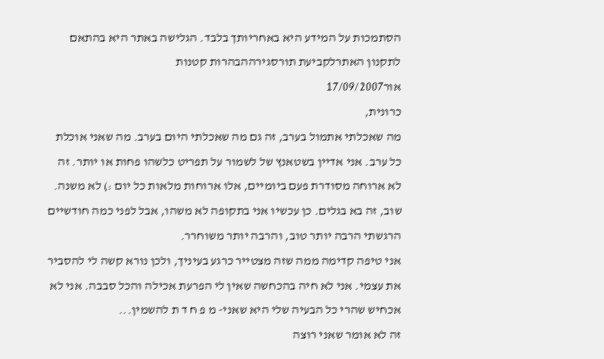הסתמכות על המידע היא באחריותך בלבד. הגלישה באתר היא בהתאם לתקנון האתרלקביעת תורסגירההבהרות קטנות
אור17/09/2007
כרונית,
מה שאכלתי אתמול בערב, זה גם מה שאכלתי היום בערב. מה שאני אוכלת כל ערב. אני אדיין בשטאנץ של לשמור על תפריט כלשהו פחות או יותר. זה לא ארוחה מסודרת פעם ביומיים, אלו ארוחות מלאות כל יום :) לא משנה.
שוב, זה בא בגלים. כן עכשיו אני בתקופה לא משהו, אבל לפני כמה חודשיים הרגשתי הרבה יותר טוב, והרבה יותר משוחרר.
אני טיפה קדימה ממה שזה מצטייר כרגע בעיניך, ולכן נורא קשה לי להסביר את עצמי. אני לא חיה בהכחשה שאין לי הפרעת אכילה והכל סבבה. אני לא אכחיש שהרי כל הבעיה שלי היא שאני- מ פ ח ד ת להשמין...
זה לא אומר שאני רוצה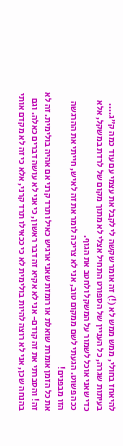להיאחז בחולי, ממש ממש לא (!) זה אומר שקשה לי לקבל את עצמי עם עוד כמה ק"ג....
בעיתות שגרה, כל העניין של הספורט התחיל אצלי לא מתוך מקום של לרדת במשקל, אלא כדי שאני אוכל לשמור על המשקל ולחטב את הגוף.
ככה פשוט. הגעתי לשם ממקום טוב, אני לא צריכה לומר את זה לאיש, חייתי את ההרגשה הזו מבפנים!
את כל הזמן אומרת שואלת או רומזת שאני ארגיש כאילו תרד קרני אם אהיה בולימית. זה לא זה! והסברתי את זה קודם- אני לא אקיא זה דבר ראשון, כי אני לא עושה דברים כאלה. וגם בהנחה שכן, אני לא רוצה להיות בולימית לא כי ככאילו תרד קרני, אלא כי זה לא מקדם אותי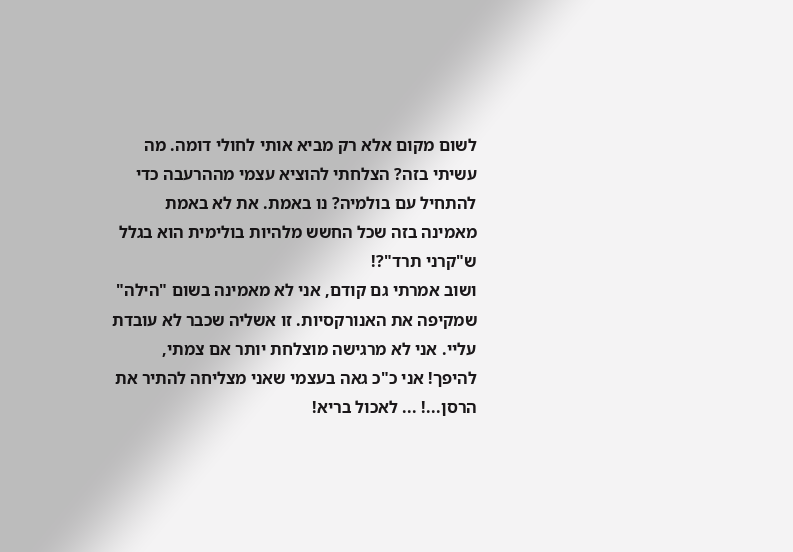לשום מקום אלא רק מביא אותי לחולי דומה. מה עשיתי בזה? הצלחתי להוציא עצמי מההרעבה כדי להתחיל עם בולמיה? נו באמת. את לא באמת מאמינה בזה שכל החשש מלהיות בולימית הוא בגלל ש"קרני תרד"?!
ושוב אמרתי גם קודם, אני לא מאמינה בשום "הילה" שמקיפה את האנורקסיות. זו אשליה שכבר לא עובדת עליי. אני לא מרגישה מוצלחת יותר אם צמתי, להיפך! אני כ"כ גאה בעצמי שאני מצליחה להתיר את הרסן...! ... לאכול בריא!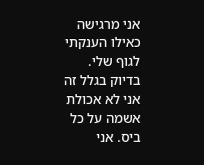אני מרגישה כאילו הענקתי לגוף שלי.
בדיוק בגלל זה אני לא אכולת אשמה על כל ביס. אני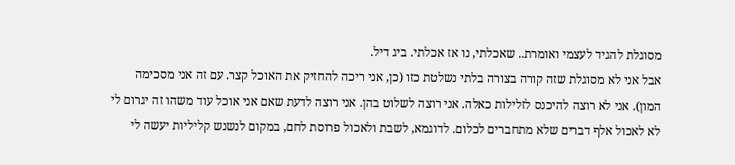מסוגלת להגיד לעצמי ואומרת.. שאכלתי, נו אז אכלתי. ביג דיל.
אבל אני לא מסוגלת שזה קורה בצורה בלתי נשלטת כזו (כן, אני ריכה להחזיק את האוכל קצר. עם זה אני מסכימה המון). אני לא רוצה להיכנס לזלילות כאלה. אני רוצה לשלוט בהן. אני רוצה לדעת שאם אני אוכל עוד משהו זה יגרום לי לא לאכול אלף דברים שלא מתחברים לכלום. לדוגמא, לשבת ולאכול פרוסת לחם, במקום לנשנש קליליות יעשה לי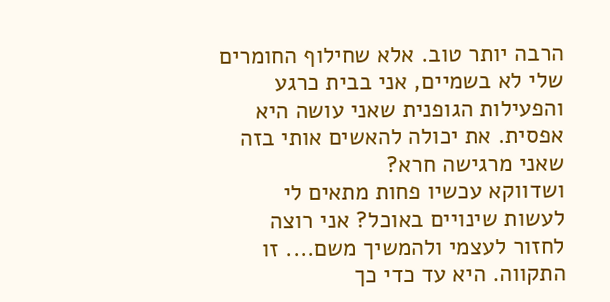הרבה יותר טוב. אלא שחילוף החומרים שלי לא בשמיים, אני בבית כרגע והפעילות הגופנית שאני עושה היא אפסית. את יכולה להאשים אותי בזה שאני מרגישה חרא?
ושדווקא עכשיו פחות מתאים לי לעשות שינויים באוכל? אני רוצה לחזור לעצמי ולהמשיך משם.... זו התקווה. היא עד כדי כך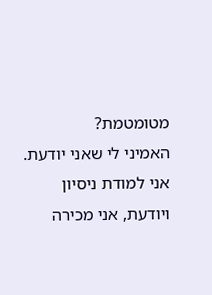מטומטמת?
האמיני לי שאני יודעת. אני למודת ניסיון ויודעת, אני מכירה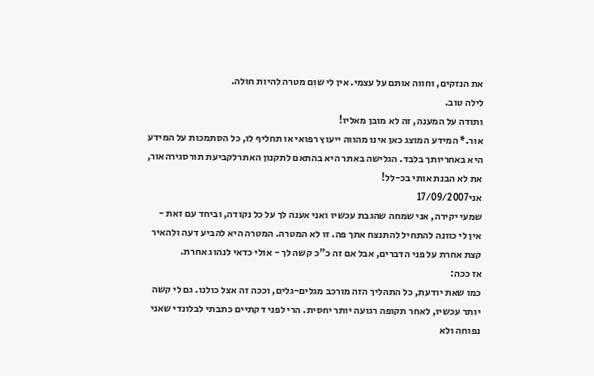את הנזקים, וחווה אותם על עצמי. אין לי שום מטרה להיות חולה.
לילה טוב.
ותודה על המענה, זה לא מובן מאליו!
אור.* המידע המוצג כאן אינו מהווה ייעוץ רפואי או תחליף לו, כל הסתמכות על המידע היא באחריותך בלבד. הגלישה באתר היא בהתאם לתקנון האתרלקביעת תורסגירהאור, את לא הבנת אותי בכ-לל!
אני17/09/2007
שמעי יקירה, אני שמחה שהגבת עכשיו ואני אענה לך על כל נקודה, וביחד עם זאת - אין לי כוונה להתחיל להתנצח אתך פה. זו לא המטרה. המטרה היא להביע דעה ולהאיר קצת אחרת על פני הדברים, אבל אם זה כ"כ קשה לך - אולי כדאי לנהוג אחרת.
אז ככה:
כמו שאת יודעת, כל התהליך הזה מורכב מגלים-גלים, וככה זה אצל כולנו. גם לי קשה יותר עכשיו, לאחר תקופה רגועה יותר יחסית. הרי לפני דקתיים כתבתי לבלונדי שאני נפוחה ולא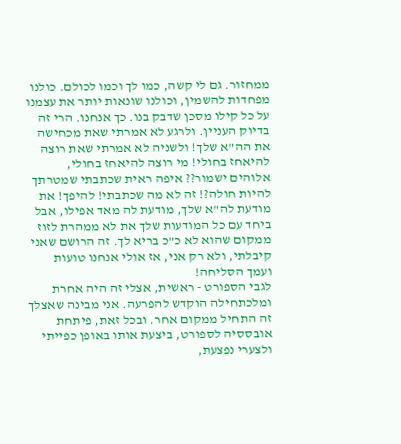ממחזור. גם לי קשה, כמו לך וכמו לכולם. כולנו מפחדות להשמין, וכולנו שונאות יותר את עצמנו על כל קילו מסכן שדבק בנו. כך אנחנו. הרי זה בדיוק העניין. ולרגע לא אמרתי שאת מכחישה את הה"א שלך! ולשניה לא אמרתי שאת רוצה להיאחז בחולי! מי רוצה להיאחז בחולי, אלוהים ישמור?? איפה ראית שכתבתי שמטרתך להיות חולה?! זה לא מה שכתבתי! להיפך! את מודעת לה"א שלך, מודעת לה מאד אפילו, אבל ביחד עם כל המודעות שלך את לא ממהרת לזוז ממקום שהוא לא כ"כ בריא לך. זה הרושם שאני קיבלתי, ולא רק אני, אז אולי אנחנו טועות ועמך הסליחה!
לגבי הספורט - ראשית, אצלי זה היה אחרת ומלכתחילה הוקדש להפרעה. אני מבינה שאצלך זה התחיל ממקום אחר. ובכל זאת, פיתחת אובססיה לספורט, ביצעת אותו באופן כפייתי ולצערי נפצעת,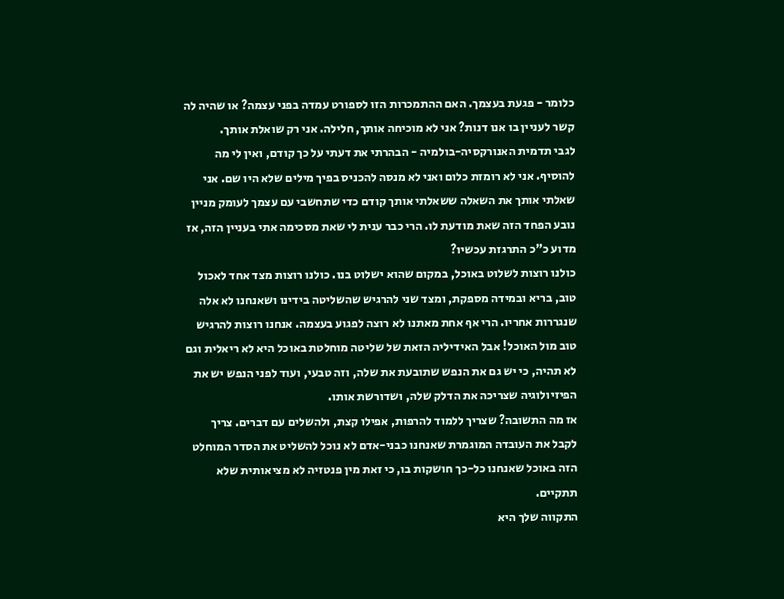כלומר - פגעת בעצמך. האם ההתמכרות הזו לספורט עמדה בפני עצמה? או שהיה לה קשר לעניין בו אנו דנות? אני לא מוכיחה אותך, חלילה. אני רק שואלת אותך.
לגבי תדמית האנורקסיה-בולמיה - הבהרתי את דעתי על כך קודם, ואין לי מה להוסיף. אני לא רומזת כלום ואני לא מנסה להכניס בפיך מילים שלא היו שם. אני שאלתי אותך את השאלה ששאלתי אותך קודם כדי שתחשבי עם עצמך לעומק מניין נובע הפחד הזה שאת מודעת לו. הרי כבר ענית לי שאת מסכימה אתי בעניין הזה, אז מדוע כ"כ התרגזת עכשיו?
כולנו רוצות לשלוט באוכל, במקום שהוא ישלוט בנו. כולנו רוצות מצד אחד לאכול טוב, בריא ובמידה מספקת, ומצד שני להרגיש שהשליטה בידינו ושאנחנו לא אלה שנגררות אחריו. הרי אף אחת מאתנו לא רוצה לפגוע בעצמה. אנחנו רוצות להרגיש טוב מול האוכל! אבל האידיליה הזאת של שליטה מוחלטת באוכל היא לא ריאלית וגם לא תהיה, כי יש גם את הנפש שתובעת את שלה, וזה טבעי, ועוד לפני הנפש יש את הפיזיולוגיה שצריכה את הדלק שלה, ושדורשת אותו.
אז מה התשובה? שצריך ללמוד להרפות, אפילו קצת, ולהשלים עם דברים. צריך לקבל את העובדה המוגמרת שאנחנו כבני-אדם לא נוכל להשליט את הסדר המוחלט הזה באוכל שאנחנו כל-כך חושקות בו, כי זאת מין פנטזיה לא מציאותית שלא תתקיים.
התקווה שלך היא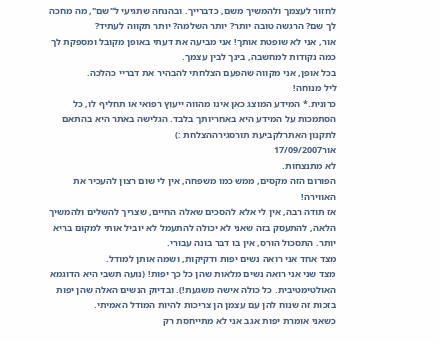לחזור לעצמך ולהמשיך משם, כדברייך. ובהנחה שתגיעי ל"שם", מה מחכה לך שם? הרגשה טובה יותר? יותר השלמה? יותר תקווה לעתיד?
אור, אני לא שופטת אותך! אני מביעה את דעתי באופן מקובל ומספקת לך כמה נקודות למחשבה, בינך לבין עצמך.
בכל אופן, אני מקווה שהפעם הצלחתי להבהיר את דבריי כהלכה.
ליל מנוחה!
כרונית.* המידע המוצג כאן אינו מהווה ייעוץ רפואי או תחליף לו, כל הסתמכות על המידע היא באחריותך בלבד. הגלישה באתר היא בהתאם לתקנון האתרלקביעת תורסגירההצלחת :)
אור17/09/2007
לא מתנצחות.
הפורום הזה מקסים, ממש כמו משפחה, אין לי שום רצון להעכיר את האווירה!
אז תודה רבה, אין לי אלא להסכים שאלה החיים, שצריך להשלים ולהמשיך הלאה, להתעסק בזה שאני לא יכולה להתעמל לא יוביל אותי למקום בריא יותר. התסכול הורס, אין בו דבר בונה עבורי.
מצד אחד אני רואה נשים יפות ודקיקות, ושמה אותן למודל.
מצד שני אני רואה נשים מלאות שהן כל כך יפות! (נועה תשבי היא הדוגמא האולטימטיבית. כל כולה אישה משגעת!). ובדיוק הנשים האלה שהן יפות בזכות זה שנוח להן עם עצמן הן צריכות להיות המודל האמיתי.
כשאני אומרת יפות אגב אני לא מתייחסת רק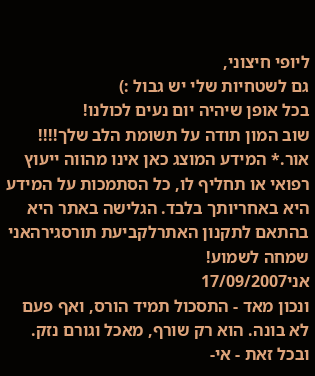ליופי חיצוני,
גם לשטחיות שלי יש גבול :)
בכל אופן שיהיה יום נעים לכולנו!
שוב המון תודה על תשומת הלב שלך!!!!
אור.* המידע המוצג כאן אינו מהווה ייעוץ רפואי או תחליף לו, כל הסתמכות על המידע היא באחריותך בלבד. הגלישה באתר היא בהתאם לתקנון האתרלקביעת תורסגירהאני שמחה לשמוע!
אני17/09/2007
ונכון מאד - התסכול תמיד הורס, ואף פעם לא בונה. הוא רק שורף, מאכל וגורם נזק. ובכל זאת - אי-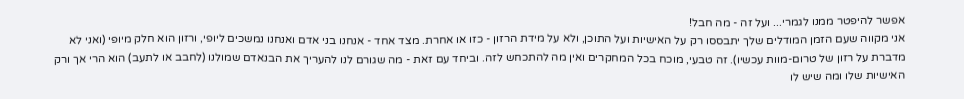אפשר להיפטר ממנו לגמרי... ועל זה - מה חבל!
אני מקווה שעם הזמן המודלים שלך יתבססו רק על האישיות ועל התוכן, ולא על מידת הרזון - כזו או אחרת. מצד אחד - אנחנו בני אדם ואנחנו נמשכים ליופי, ורזון הוא חלק מיופי (ואני לא מדברת על רזון של טרום-מוות עכשיו). זה טבעי, מוכח בכל המחקרים ואין מה להתכחש לזה. וביחד עם זאת - מה שגורם לנו להעריך את הבנאדם שמולנו (לחבב או לתעב) הוא הרי אך ורק האישיות שלו ומה שיש לו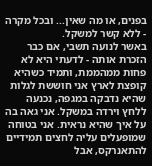בפנים, או מה שאין... ובכל מקרה - ללא קשר למשקל.
באשר לנועה תשבי, אם כבר הזכרת אותה - לדעתי היא לא פחות ממהממת, ותמיד כשהיא קופצת לארץ אני חוששת לגלות שהיא נדבקה במגפה, נכנעה ללחץ וירדה במשקל. אני גאה בה על איך שהיא נראית. אני בטוחה שמופעלים עליה לחצים תמידיים להתאנרקס, אבל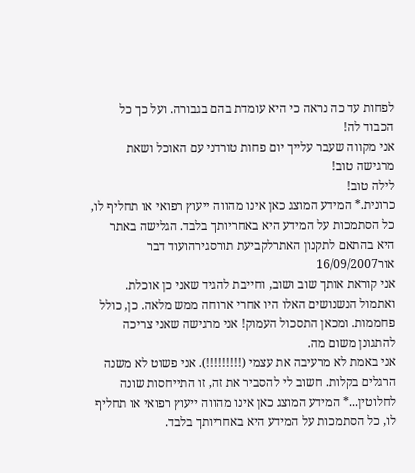לפחות עד כה נראה כי היא עומדת בהם בגבורה. ועל כך כל הכבוד לה!
אני מקווה שעבר עלייך יום פחות טורדני עם האוכל ושאת מרגישה טוב!
לילה טוב!
כרונית.* המידע המוצג כאן אינו מהווה ייעוץ רפואי או תחליף לו, כל הסתמכות על המידע היא באחריותך בלבד. הגלישה באתר היא בהתאם לתקנון האתרלקביעת תורסגירהועוד דבר
אור16/09/2007
אני קוראת אותך שוב ושוב, וחייבת להגיד שאני כן אוכלת. ואתמול הנשנושים האלו היו אחרי ארוחה ממש מלאה. כן, כולל פחממות. ומכאן התסכול העמוק! אני מרגישה שאני צריכה להתגונן משום מה.
אני באמת לא מרעיבה את עצמי (!!!!!!!!!). אני פשוט לא משנה הרגלים בקלות. חשוב לי להסביר את זה, זו התייחסות שונה לחלוטין...* המידע המוצג כאן אינו מהווה ייעוץ רפואי או תחליף לו, כל הסתמכות על המידע היא באחריותך בלבד.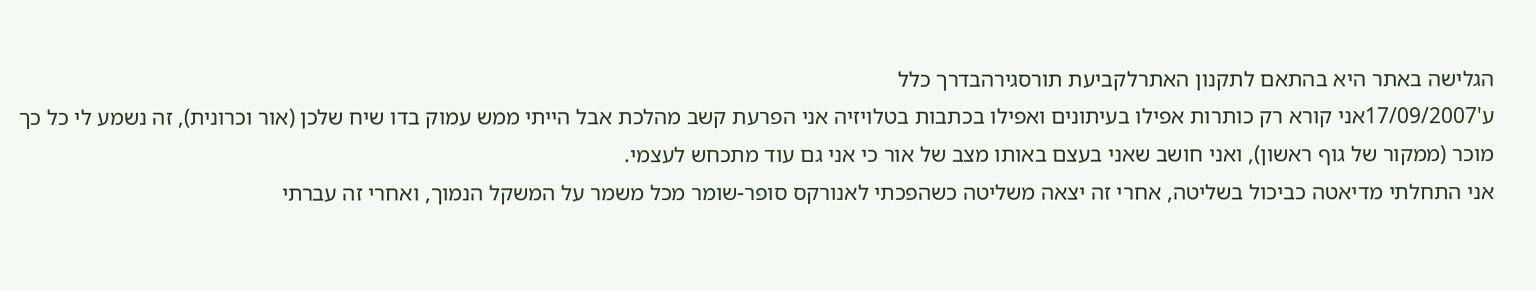הגלישה באתר היא בהתאם לתקנון האתרלקביעת תורסגירהבדרך כלל
ע'17/09/2007אני קורא רק כותרות אפילו בעיתונים ואפילו בכתבות בטלויזיה אני הפרעת קשב מהלכת אבל הייתי ממש עמוק בדו שיח שלכן (אור וכרונית), זה נשמע לי כל כך מוכר (ממקור של גוף ראשון), ואני חושב שאני בעצם באותו מצב של אור כי אני גם עוד מתכחש לעצמי.
אני התחלתי מדיאטה כביכול בשליטה, אחרי זה יצאה משליטה כשהפכתי לאנורקס סופר-שומר מכל משמר על המשקל הנמוך, ואחרי זה עברתי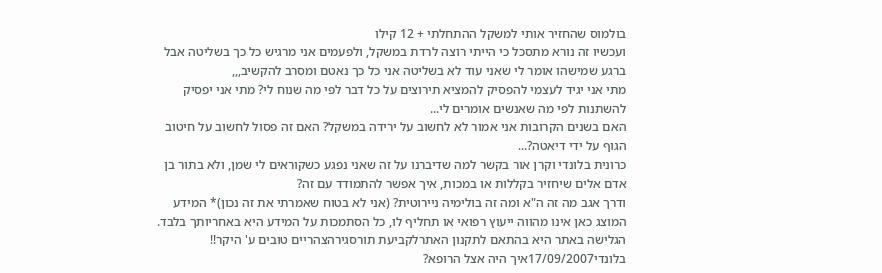בולמוס שהחזיר אותי למשקל ההתחלתי + 12 קילו
ועכשיו זה נורא מתסכל כי הייתי רוצה לרדת במשקל, ולפעמים אני מרגיש כל כך בשליטה אבל ברגע שמישהו אומר לי שאני עוד לא בשליטה אני כל כך נאטם ומסרב להקשיב,,,
מתי אני יגיד לעצמי להפסיק להמציא תירוצים על כל דבר לפי מה שנוח לי? מתי אני יפסיק להשתנות לפי מה שאנשים אומרים לי...
האם בשנים הקרובות אני אמור לא לחשוב על ירידה במשקל? האם זה פסול לחשוב על חיטוב הגוף על ידי דיאטה?...
כרונית בלונדי וקרן אור בקשר למה שדיברנו על זה שאני נפגע כשקוראים לי שמן, ולא בתור בן אדם אלים שיחזיר בקללות או במכות, איך אפשר להתמודד עם זה?
ודרך אגב מה זה ה"א ומה זה בולימיה ניירוטית? (אני לא בטוח שאמרתי את זה נכון)* המידע המוצג כאן אינו מהווה ייעוץ רפואי או תחליף לו, כל הסתמכות על המידע היא באחריותך בלבד. הגלישה באתר היא בהתאם לתקנון האתרלקביעת תורסגירהצהריים טובים ע' היקר!!
בלונדי17/09/2007איך היה אצל הרופא?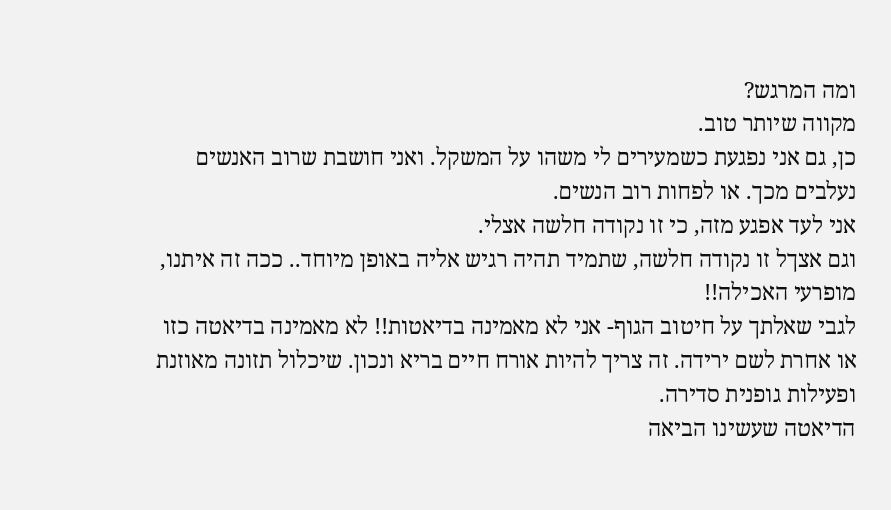ומה המרגש?
מקווה שיותר טוב.
כן, גם אני נפגעת כשמעירים לי משהו על המשקל. ואני חושבת שרוב האנשים נעלבים מכך. או לפחות רוב הנשים.
אני לעד אפגע מזה, כי זו נקודה חלשה אצלי.
וגם אצךל זו נקודה חלשה, שתמיד תהיה רגיש אליה באופן מיוחד.. ככה זה איתנו, מופרעי האכילה!!
לגבי שאלתך על חיטוב הגוף- אני לא מאמינה בדיאטות!! לא מאמינה בדיאטה כזו או אחרת לשם ירידה. זה צריך להיות אורח חיים בריא ונכון. שיכלול תזונה מאוזנת ופעילות גופנית סדירה.
הדיאטה שעשינו הביאה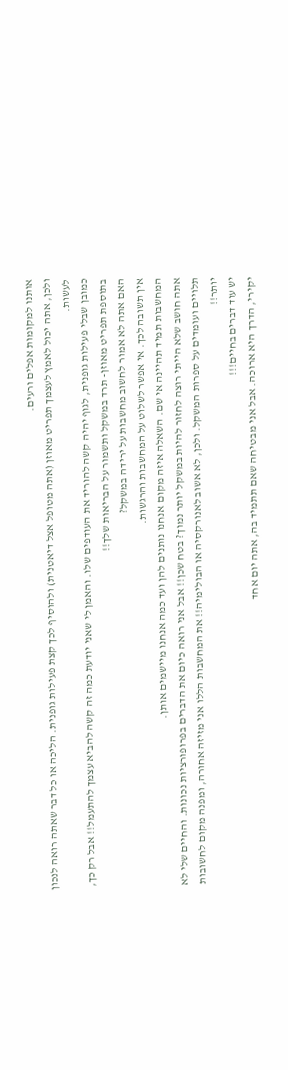אותנו למקומות אפלים ורעים.
ולכן, אתה יכול לאמץ לעצמך תפריט מאוזן (אתה מטופל אצל דיאטנית) ולהוסיף לכך קצת פעילות גופנית. הליכה או כל דבר שאתה רואה לנכון לעשות.
כמובן שבלי פעילות גופנית, לגוף יהיה קשה להוריד את העודפים שלו. והאמן לי שאני יודעת כמה זה קשה להביא עצמך להתעמל!! אבל רק כך, בתוספת תפריט מאוזן- תרד במשקל ותשמור על הבריאות שלך!!
האם אתה לא אמור לחשוב מחשבות על ירידה במשקל?
אין תשובה לכך. אי אפשר לשלוט על המחשבות והרגשות.
המחשבות תמיד תהיינה אי שם. השאלה איזה מקום אנחנו נותנים להן ועד כמה אנחנו מיישמים אותן.
אתה חושב שלא הייתי רוצה לחזור להיות במשקל יותר נמוך? בטח שכן!! אבל אני רואה כיום את הדברים בפרופורציות נכונות. והחיים שלי לא תלויים ועומדים על ספרות המשקל. ולכן, לא אשוב לאנורקסיה או הבולימיה!! את המחשבות הללו אני מזיזה אחורה, ומפנה מקום לחשובות יותר!!
יש עוד דברים בחיים!!!
יקירי, הדרך היא ארוכה. אבל אני מבטיחה שאם תתמיד בה, אתה יום אחד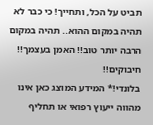תביט על הכל, ותחייך! כי כבר לא תהיה במקום ההוא.. תהיה במקום הרבה יותר טוב!! האמן בעצמך!!
חיבוקים!!
בלונדי!* המידע המוצג כאן אינו מהווה ייעוץ רפואי או תחליף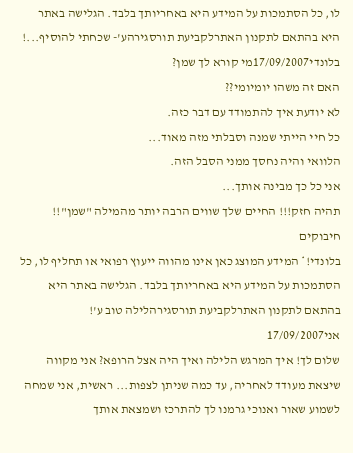לו, כל הסתמכות על המידע היא באחריותך בלבד. הגלישה באתר היא בהתאם לתקנון האתרלקביעת תורסגירהע'- שכחתי להוסיף...!
בלונדי17/09/2007מי קורא לך שמן?
האם זה משהו יומיומי??
לא יודעת איך להתמודד עם דבר כזה.
כל חיי הייתי שמנה וסבלתי מזה מאוד...
הלוואי והיה נחסך ממני הסבל הזה.
אני כל כך מבינה אותך...
תהיה חזק!!! החיים שלך שווים הרבה יותר מהמילה "שמן"!!
חיבוקים
בלונדי!* המידע המוצג כאן אינו מהווה ייעוץ רפואי או תחליף לו, כל הסתמכות על המידע היא באחריותך בלבד. הגלישה באתר היא בהתאם לתקנון האתרלקביעת תורסגירהלילה טוב ע'!
אני17/09/2007
שלום לך! איך המרגש הלילה ואיך היה אצל הרופא? אני מקווה שיצאת מעודד לאחריה, עד כמה שניתן לצפות... ראשית, אני שמחה לשמוע שאור ואנוכי גרמנו לך להתרכז ושמצאת אותך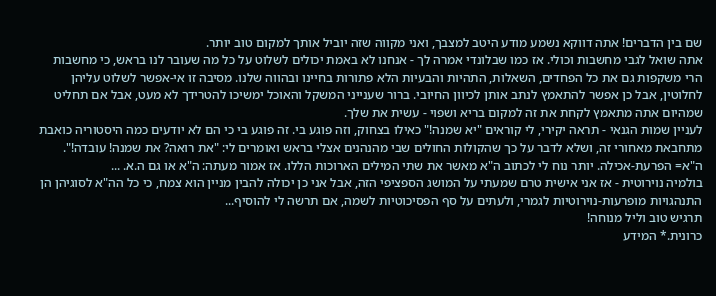שם בין הדברים! אתה דווקא נשמע מודע היטב למצבך, ואני מקווה שזה יוביל אותך למקום טוב יותר.
אתה שואל לגבי מחשבות וכולי. אז כמו שבלונדי אמרה לך - אנחנו לא באמת יכולים לשלוט על כל מה שעובר לנו בראש, כי מחשבות הרי משקפות גם את כל הפחדים, השאלות, התהיות והבעיות הלא פתורות בחיינו ובהווה שלנו. מסיבה זו אי-אפשר לשלוט עליהן לחלוטין, אבל כן אפשר להתאמץ לנתב אותן לכיוון החיובי. ברור שענייני המשקל והאוכל ימשיכו להטרידך לא מעט, אבל אם תחליט שמהיום אתה מתאמץ לקחת את זה למקום בריא ושפוי - עשית את שלך.
לעניין שמות הגנאי - תראה יקירי, לי קוראים "יא שמנה!" כאילו בצחוק, וזה פוגע בי. זה פוגע בי כי הם לא יודעים כמה היסטוריה כואבת מתחבאת מאחורי זה, ושלא לדבר על כך שהקולות החולים שבי מהנהנים אצלי בראש ואומרים לי: "את רואה? את שמנה! עובדה!".
ה"א= הפרעת-אכילה. יותר נוח לי לכתוב ה"א מאשר את שתי המילים הארוכות הללו. אז אמור מעתה: ה"א או גם ה.א. ...
בולמיה נוירוטית - אז אני אישית טרם שמעתי על המושג הספציפי הזה, אבל אני כן יכולה להבין מניין הוא צמח, כי כל הה"א לסוגיהן הן התנהגויות מופרעות-נוירוטיות לגמרי, ולעתים על סף הפסיכוטיות לשמה, אם תרשה לי להוסיף...
תרגיש טוב וליל מנוחה!
כרונית.* המידע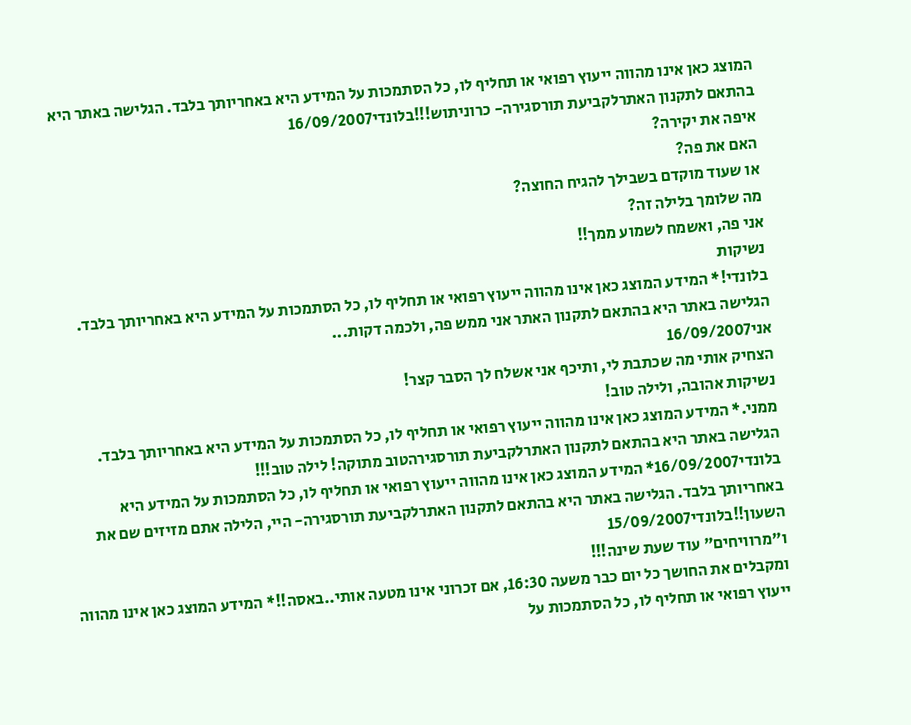המוצג כאן אינו מהווה ייעוץ רפואי או תחליף לו, כל הסתמכות על המידע היא באחריותך בלבד. הגלישה באתר היא בהתאם לתקנון האתרלקביעת תורסגירה- כרוניתוש!!!בלונדי16/09/2007
איפה את יקירה?
האם את פה?
או שעוד מוקדם בשבילך להגיח החוצה?
מה שלומך בלילה זה?
אני פה, ואשמח לשמוע ממך!!
נשיקות
בלונדי!* המידע המוצג כאן אינו מהווה ייעוץ רפואי או תחליף לו, כל הסתמכות על המידע היא באחריותך בלבד. הגלישה באתר היא בהתאם לתקנון האתר אני ממש פה, ולכמה דקות...
אני16/09/2007
הצחיק אותי מה שכתבת לי, ותיכף אני אשלח לך הסבר קצר!
נשיקות אהובה, ולילה טוב!
ממני.* המידע המוצג כאן אינו מהווה ייעוץ רפואי או תחליף לו, כל הסתמכות על המידע היא באחריותך בלבד. הגלישה באתר היא בהתאם לתקנון האתרלקביעת תורסגירהטוב מתוקה! לילה טוב!!!
בלונדי16/09/2007* המידע המוצג כאן אינו מהווה ייעוץ רפואי או תחליף לו, כל הסתמכות על המידע היא באחריותך בלבד. הגלישה באתר היא בהתאם לתקנון האתרלקביעת תורסגירה- היי, הלילה אתם מזיזים שם את השעון!!בלונדי15/09/2007
ו"מרוויחים" עוד שעת שינה!!!
ומקבלים את החושך כל יום כבר משעה 16:30, אם זכרוני אינו מטעה אותי..באסה!!* המידע המוצג כאן אינו מהווה ייעוץ רפואי או תחליף לו, כל הסתמכות על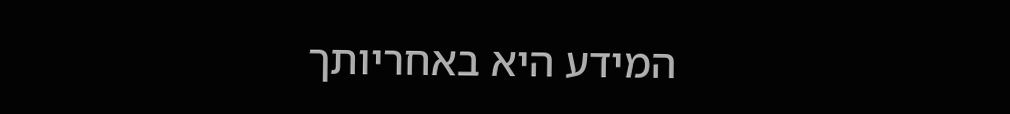המידע היא באחריותך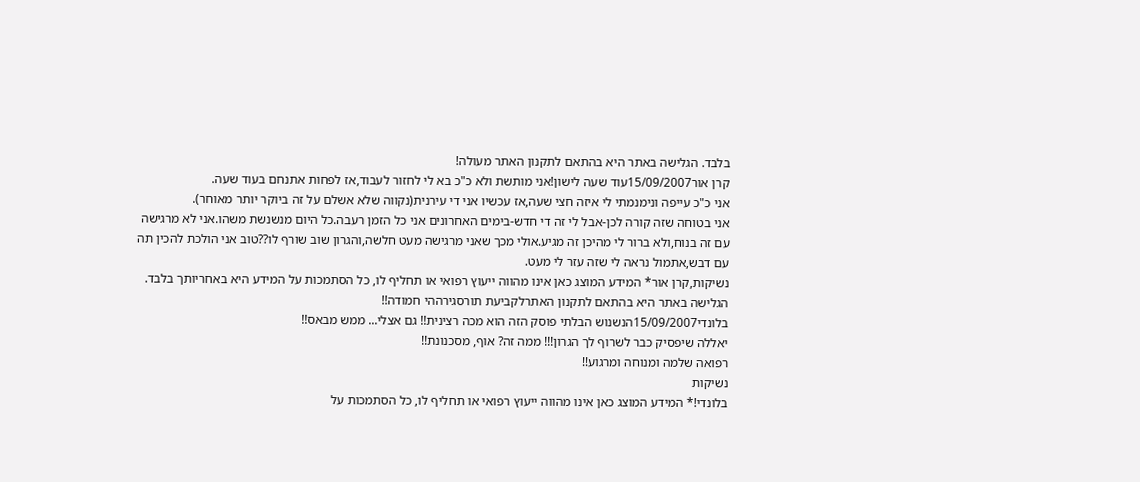בלבד. הגלישה באתר היא בהתאם לתקנון האתר מעולה!
קרן אור15/09/2007עוד שעה לישון!אני מותשת ולא כ"כ בא לי לחזור לעבוד,אז לפחות אתנחם בעוד שעה.
אני כ"כ עייפה ונימנמתי לי איזה חצי שעה,אז עכשיו אני די עירנית(נקווה שלא אשלם על זה ביוקר יותר מאוחר).
אני בטוחה שזה קורה לכן-אבל לי זה די חדש-בימים האחרונים אני כל הזמן רעבה.כל היום מנשנשת משהו.אני לא מרגישה עם זה בנוח,ולא ברור לי מהיכן זה מגיע.אולי מכך שאני מרגישה מעט חלשה,והגרון שוב שורף לו??טוב אני הולכת להכין תה עם דבש,אתמול נראה לי שזה עזר לי מעט.
נשיקות,קרן אור* המידע המוצג כאן אינו מהווה ייעוץ רפואי או תחליף לו, כל הסתמכות על המידע היא באחריותך בלבד. הגלישה באתר היא בהתאם לתקנון האתרלקביעת תורסגירההי חמודה!!
בלונדי15/09/2007הנשנוש הבלתי פוסק הזה הוא מכה רצינית!! גם אצלי... ממש מבאס!!
יאללה שיפסיק כבר לשרוף לך הגרון!!! ממה זה? אוף, מסכנונת!!
רפואה שלמה ומנוחה ומרגוע!!
נשיקות
בלונדי!* המידע המוצג כאן אינו מהווה ייעוץ רפואי או תחליף לו, כל הסתמכות על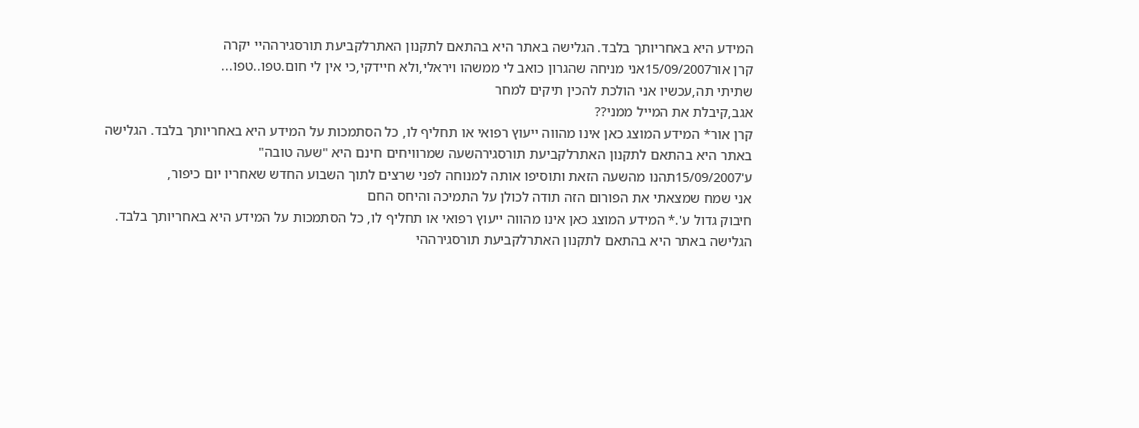המידע היא באחריותך בלבד. הגלישה באתר היא בהתאם לתקנון האתרלקביעת תורסגירההיי יקרה
קרן אור15/09/2007אני מניחה שהגרון כואב לי ממשהו ויראלי,ולא חיידקי,כי אין לי חום.טפו..טפו...
שתיתי תה,עכשיו אני הולכת להכין תיקים למחר
אגב,קיבלת את המייל ממני??
קרן אור* המידע המוצג כאן אינו מהווה ייעוץ רפואי או תחליף לו, כל הסתמכות על המידע היא באחריותך בלבד. הגלישה באתר היא בהתאם לתקנון האתרלקביעת תורסגירהשעה שמרוויחים חינם היא "שעה טובה"
ע'15/09/2007תהנו מהשעה הזאת ותוסיפו אותה למנוחה לפני שרצים לתוך השבוע החדש שאחריו יום כיפור,
אני שמח שמצאתי את הפורום הזה תודה לכולן על התמיכה והיחס החם
חיבוק גדול ע'.* המידע המוצג כאן אינו מהווה ייעוץ רפואי או תחליף לו, כל הסתמכות על המידע היא באחריותך בלבד. הגלישה באתר היא בהתאם לתקנון האתרלקביעת תורסגירההי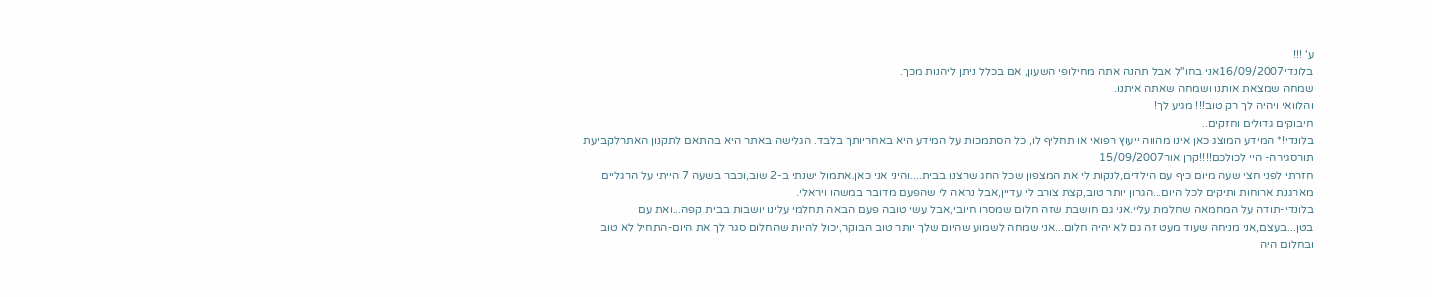ע' !!!
בלונדי16/09/2007אני בחו"ל אבל תהנה אתה מחילופי השעון, אם בכלל ניתן ליהנות מכך.
שמחה שמצאת אותנו ושמחה שאתה איתנו.
והלוואי ויהיה לך רק טוב!!! מגיע לך!
חיבוקים גדולים וחזקים..
בלונדי!* המידע המוצג כאן אינו מהווה ייעוץ רפואי או תחליף לו, כל הסתמכות על המידע היא באחריותך בלבד. הגלישה באתר היא בהתאם לתקנון האתרלקביעת תורסגירה- היי לכולכם!!!!קרן אור15/09/2007
חזרתי לפני חצי שעה מיום כיף עם הילדים,לנקות לי את המצפון שכל החג שרצנו בבית....והיני אני כאן.אתמול ישנתי ב-2 שוב,וכבר בשעה 7 הייתי על הרגליים מארגנת ארוחות ותיקים לכל היום...הגרון יותר טוב,קצת צורב לי עדיין,אבל נראה לי שהפעם מדובר במשהו ויראלי.
בלונדי-תודה על המחמאה שחלמת עליי.אני גם חושבת שזה חלום שמסרו חיובי,אבל עשי טובה פעם הבאה תחלמי עלינו יושבות בבית קפה...ואת עם בטן...בעצם,אני מניחה שעוד מעט זה גם לא יהיה חלום...אני שמחה לשמוע שהיום שלך יותר טוב הבוקר,יכול להיות שהחלום סגר לך את היום-התחיל לא טוב ובחלום היה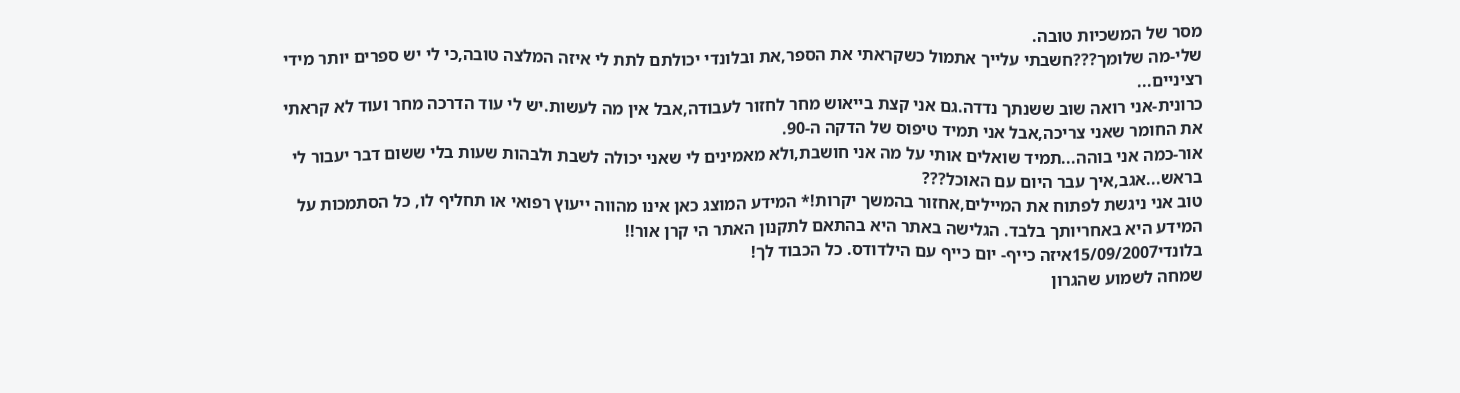מסר של המשכיות טובה.
שלי-מה שלומך???חשבתי עלייך אתמול כשקראתי את הספר,את ובלונדי יכולתם לתת לי איזה המלצה טובה,כי לי יש ספרים יותר מידי רציניים...
כרונית-אני רואה שוב ששנתך נדדה.גם אני קצת בייאוש מחר לחזור לעבודה,אבל אין מה לעשות.יש לי עוד הדרכה מחר ועוד לא קראתי את החומר שאני צריכה,אבל אני תמיד טיפוס של הדקה ה-90.
אור-כמה אני בוהה...תמיד שואלים אותי על מה אני חושבת,ולא מאמינים לי שאני יכולה לשבת ולבהות שעות בלי ששום דבר יעבור לי בראש...אגב,איך עבר היום עם האוכל???
טוב אני ניגשת לפתוח את המיילים,אחזור בהמשך יקרות!* המידע המוצג כאן אינו מהווה ייעוץ רפואי או תחליף לו, כל הסתמכות על המידע היא באחריותך בלבד. הגלישה באתר היא בהתאם לתקנון האתר הי קרן אור!!
בלונדי15/09/2007איזה כייף- יום כייף עם הילדודס. כל הכבוד לך!
שמחה לשמוע שהגרון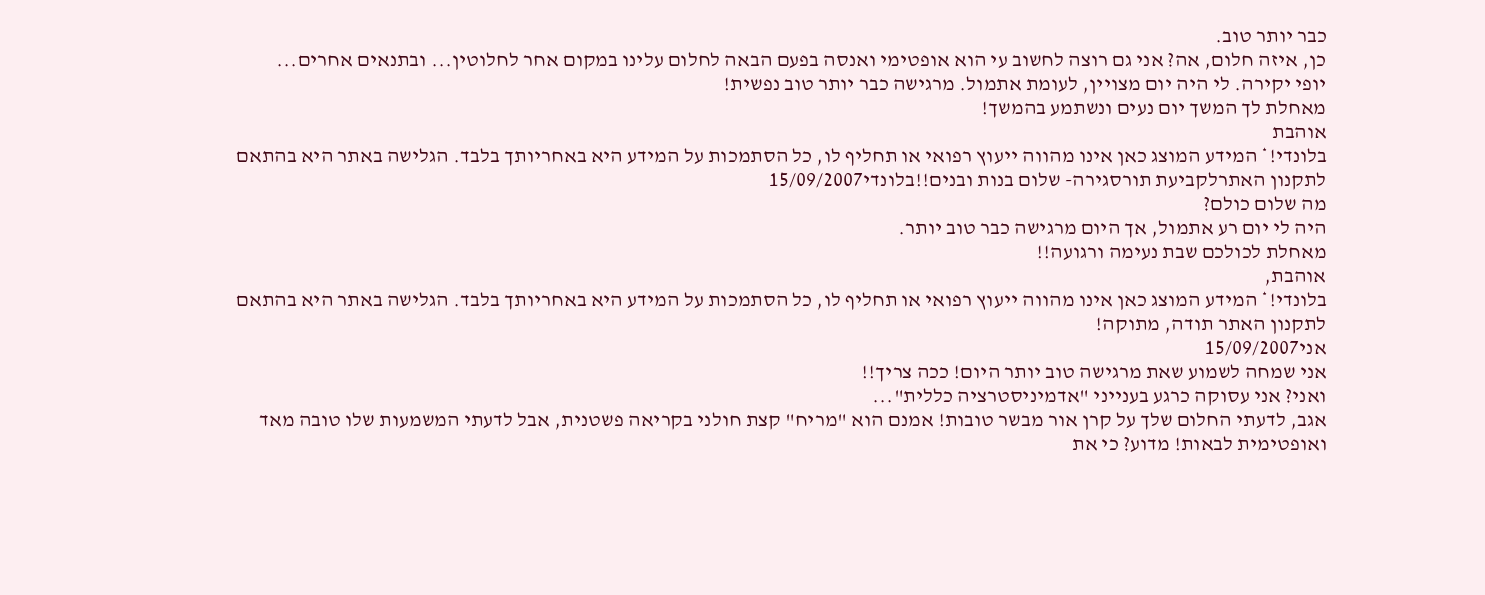כבר יותר טוב.
כן, איזה חלום, אה? אני גם רוצה לחשוב עי הוא אופטימי ואנסה בפעם הבאה לחלום עלינו במקום אחר לחלוטין... ובתנאים אחרים...
יופי יקירה. לי היה יום מצויין, לעומת אתמול. מרגישה כבר יותר טוב נפשית!
מאחלת לך המשך יום נעים ונשתמע בהמשך!
אוהבת
בלונדי!* המידע המוצג כאן אינו מהווה ייעוץ רפואי או תחליף לו, כל הסתמכות על המידע היא באחריותך בלבד. הגלישה באתר היא בהתאם לתקנון האתרלקביעת תורסגירה- שלום בנות ובנים!!בלונדי15/09/2007
מה שלום כולם?
היה לי יום רע אתמול, אך היום מרגישה כבר טוב יותר.
מאחלת לכולכם שבת נעימה ורגועה!!
אוהבת,
בלונדי!* המידע המוצג כאן אינו מהווה ייעוץ רפואי או תחליף לו, כל הסתמכות על המידע היא באחריותך בלבד. הגלישה באתר היא בהתאם לתקנון האתר תודה, מתוקה!
אני15/09/2007
אני שמחה לשמוע שאת מרגישה טוב יותר היום! ככה צריך!!
ואני? אני עסוקה כרגע בענייני "אדמיניסטרציה כללית"...
אגב, לדעתי החלום שלך על קרן אור מבשר טובות! אמנם הוא "מריח" קצת חולני בקריאה פשטנית, אבל לדעתי המשמעות שלו טובה מאד ואופטימית לבאות! מדוע? כי את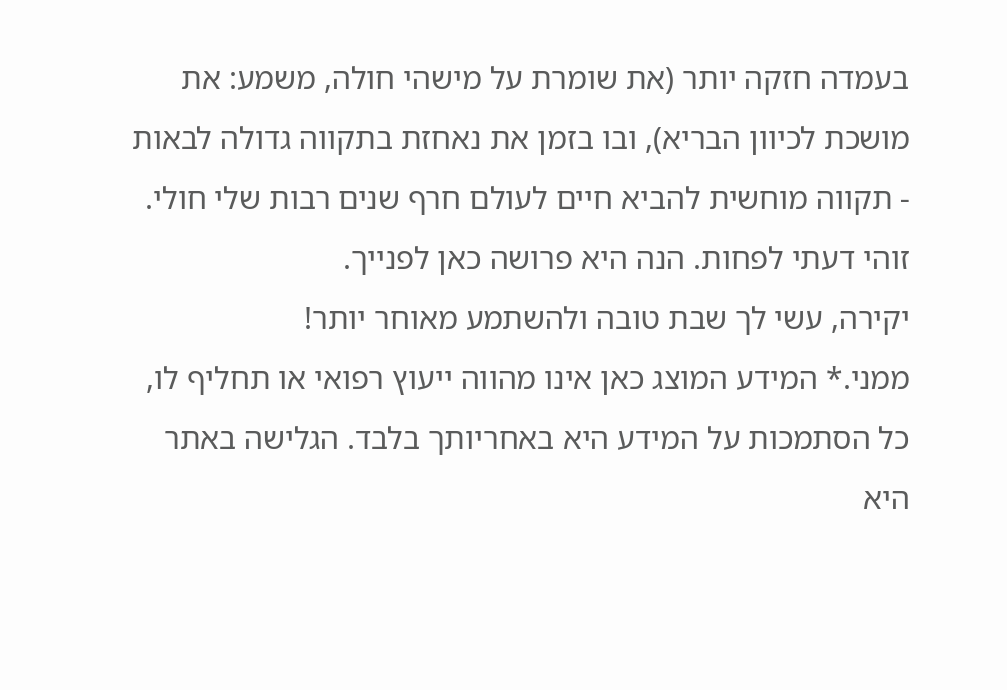בעמדה חזקה יותר (את שומרת על מישהי חולה, משמע: את מושכת לכיוון הבריא), ובו בזמן את נאחזת בתקווה גדולה לבאות - תקווה מוחשית להביא חיים לעולם חרף שנים רבות שלי חולי. זוהי דעתי לפחות. הנה היא פרושה כאן לפנייך.
יקירה, עשי לך שבת טובה ולהשתמע מאוחר יותר!
ממני.* המידע המוצג כאן אינו מהווה ייעוץ רפואי או תחליף לו, כל הסתמכות על המידע היא באחריותך בלבד. הגלישה באתר היא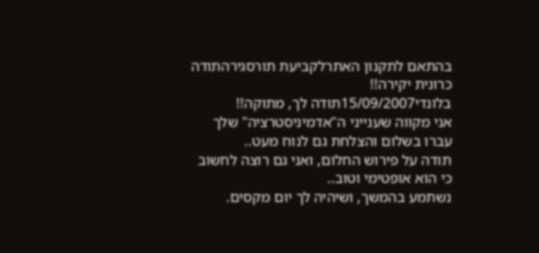בהתאם לתקנון האתרלקביעת תורסגירהתודה כרונית יקירה!!
בלונדי15/09/2007תודה לך, מתוקה!!
אני מקווה שענייני ה"אדמיניסטרציה" שלך עברו בשלום והצלחת גם לנוח מעט..
תודה על פירוש החלום, ואני גם רוצה לחשוב כי הוא אופטימי וטוב..
נשתמע בהמשך, ושיהיה לך יום מקסים.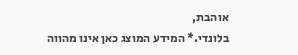אוהבת,
בלונדי.* המידע המוצג כאן אינו מהווה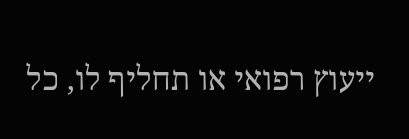ייעוץ רפואי או תחליף לו, כל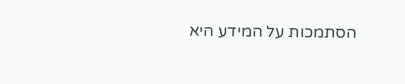הסתמכות על המידע היא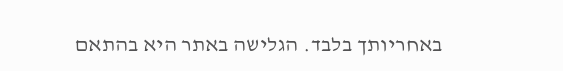באחריותך בלבד. הגלישה באתר היא בהתאם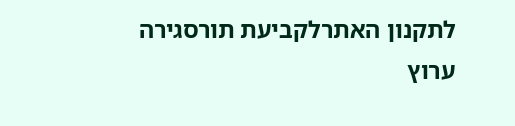לתקנון האתרלקביעת תורסגירה
ערוץ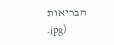הבריאות
.jpg)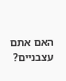האם אתם עצבניים?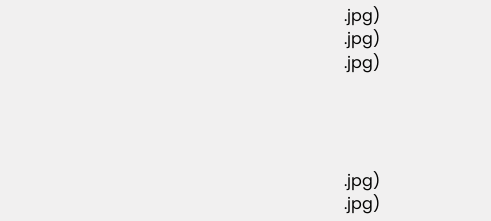.jpg)
.jpg)
.jpg)




.jpg)
.jpg)